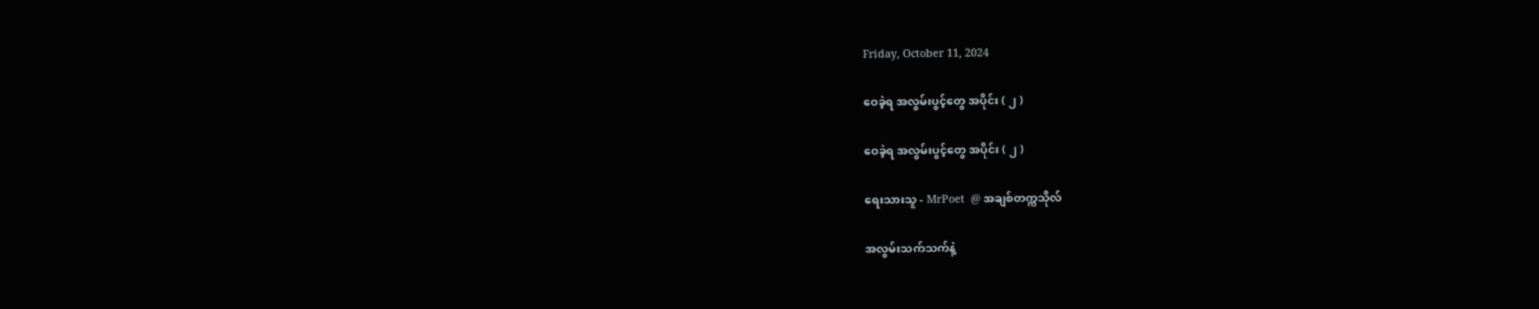Friday, October 11, 2024

ဝေခဲ့ရ အလွမ်းပွင့်တွေ အပိုင်း ( ၂ )

ဝေခဲ့ရ အလွမ်းပွင့်တွေ အပိုင်း ( ၂ )

ရေးသားသူ - MrPoet  @ အချစ်တက္ကသိုလ်

အလွမ်းသက်သက်နဲ့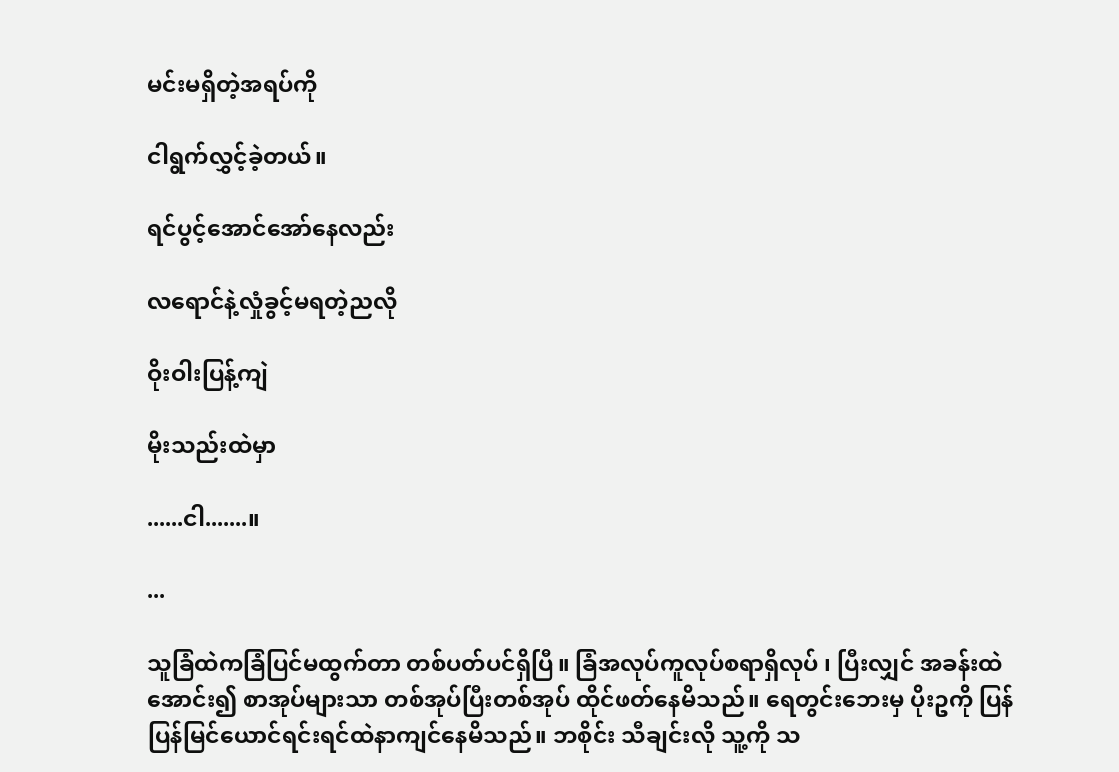မင်းမရှိတဲ့အရပ်ကို

ငါရွက်လွှင့်ခဲ့တယ်။

ရင်ပွင့်အောင်အော်နေလည်း

လရောင်နဲ့လှုံခွင့်မရတဲ့ညလို

ဝိုးဝါးပြန့်ကျဲ

မိုးသည်းထဲမှာ

......ငါ.......။

...

သူခြံထဲကခြံပြင်မထွက်တာ တစ်ပတ်ပင်ရှိပြီ။ ခြံအလုပ်ကူလုပ်စရာရှိလုပ် ၊ ပြီးလျှင် အခန်းထဲအောင်း၍ စာအုပ်များသာ တစ်အုပ်ပြီးတစ်အုပ် ထိုင်ဖတ်နေမိသည်။ ရေတွင်းဘေးမှ ပိုးဥကို ပြန်ပြန်မြင်ယောင်ရင်းရင်ထဲနာကျင်နေမိသည်။ ဘစိုင်း သီချင်းလို သူ့ကို သ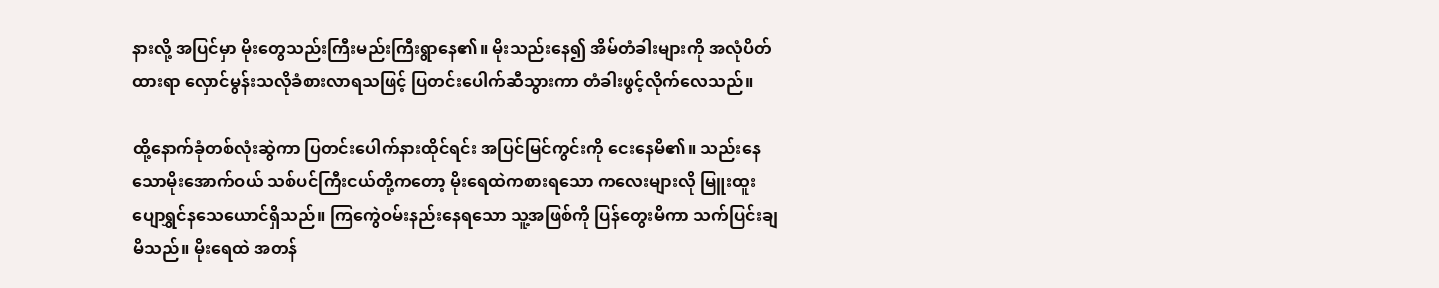နားလို့ အပြင်မှာ မိုးတွေသည်းကြီးမည်းကြီးရွာနေ၏။ မိုးသည်းနေ၍ အိမ်တံခါးများကို အလုံပိတ်ထားရာ လှောင်မွန်းသလိုခံစားလာရသဖြင့် ပြတင်းပေါက်ဆီသွားကာ တံခါးဖွင့်လိုက်လေသည်။

ထို့နောက်ခုံတစ်လုံးဆွဲကာ ပြတင်းပေါက်နားထိုင်ရင်း အပြင်မြင်ကွင်းကို ငေးနေမိ၏။ သည်းနေသောမိုးအောက်ဝယ် သစ်ပင်ကြီးငယ်တို့ကတော့ မိုးရေထဲကစားရသော ကလေးများလို မြူးထူးပျောရွှင်နသေယောင်ရှိသည်။ ကြကွေဲဝမ်းနည်းနေရသော သူ့အဖြစ်ကို ပြန်တွေးမိကာ သက်ပြင်းချမိသည်။ မိုးရေထဲ အတန်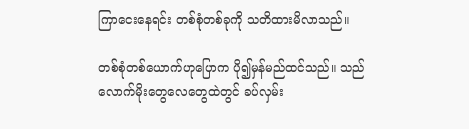ကြာငေးနေရင်း တစ်စုံတစ်ခုကို သတိထားမိလာသည်။

တစ်စုံတစ်ယောက်ဟုပြောက ပို၍မှန်မည်ထင်သည်။ သည်လောက်မိုးတွေလေတွေထဲတွင် ခပ်လှမ်း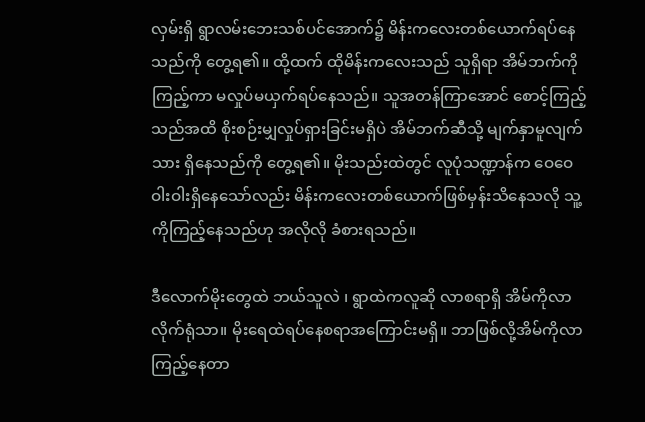လှမ်းရှိ ရွာလမ်းဘေးသစ်ပင်အောက်၌ မိန်းကလေးတစ်ယောက်ရပ်နေသည်ကို တွေ့ရ၏။ ထို့ထက် ထိုမိန်းကလေးသည် သူရှိရာ အိမ်ဘက်ကိုကြည့်ကာ မလှုပ်မယှက်ရပ်နေသည်။ သူအတန်ကြာအောင် စောင့်ကြည့်သည်အထိ စိုးစဉ်းမျှလှုပ်ရှားခြင်းမရှိပဲ အိမ်ဘက်ဆီသို့ မျက်နှာမူလျက်သား ရှိနေသည်ကို တွေ့ရ၏။ မိုးသည်းထဲတွင် လူပုံသဏ္ဍာန်က ဝေဝေဝါးဝါးရှိနေသော်လည်း မိန်းကလေးတစ်ယောက်ဖြစ်မှန်းသိနေသလို သူ့ကိုကြည့်နေသည်ဟု အလိုလို ခံစားရသည်။

ဒီလောက်မိုးတွေထဲ ဘယ်သူလဲ ၊ ရွာထဲကလူဆို လာစရာရှိ အိမ်ကိုလာလိုက်ရုံသာ။ မိုးရေထဲရပ်နေစရာအကြောင်းမရှိ။ ဘာဖြစ်လို့အိမ်ကိုလာကြည့်နေတာ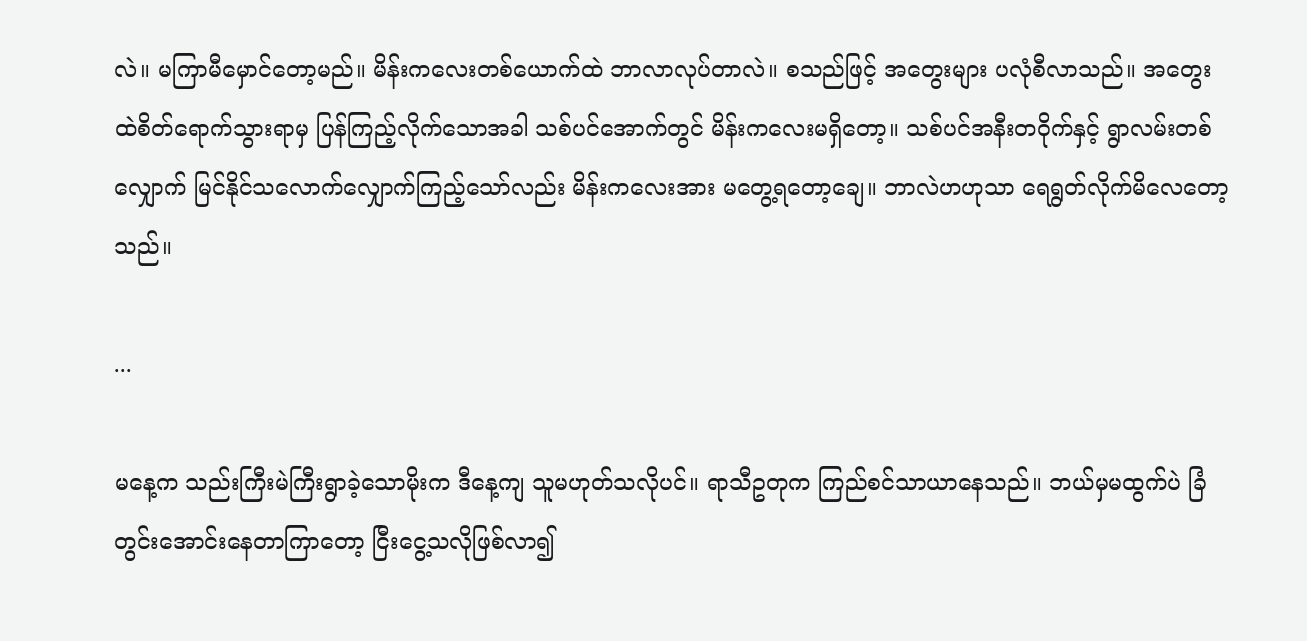လဲ။ မကြာမီမှောင်တော့မည်။ မိန်းကလေးတစ်ယောက်ထဲ ဘာလာလုပ်တာလဲ။ စသည်ဖြင့် အတွေးများ ပလုံစီလာသည်။ အတွေးထဲစိတ်ရောက်သွားရာမှ ပြန်ကြည့်လိုက်သောအခါ သစ်ပင်အောက်တွင် မိန်းကလေးမရှိတော့။ သစ်ပင်အနီးတဝိုက်နှင့် ရွာလမ်းတစ်လျှောက် မြင်နိုင်သလောက်လျှောက်ကြည့်သော်လည်း မိန်းကလေးအား မတွေ့ရတော့ချေ။ ဘာလဲဟဟုသာ ရေရွတ်လိုက်မိလေတော့သည်။

...

မနေ့က သည်းကြီးမဲကြီးရွာခဲ့သောမိုးက ဒီနေ့ကျ သူမဟုတ်သလိုပင်။ ရာသီဥတုက ကြည်စင်သာယာနေသည်။ ဘယ်မှမထွက်ပဲ ခြံတွင်းအောင်းနေတာကြာတော့ ငြီးငွေ့သလိုဖြစ်လာ၍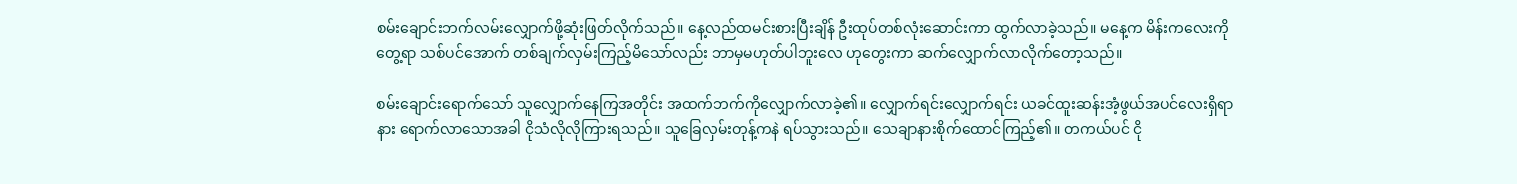စမ်းချောင်းဘက်လမ်းလျှောက်ဖို့ဆုံးဖြတ်လိုက်သည်။ နေ့လည်ထမင်းစားပြီးချိန် ဦးထုပ်တစ်လုံးဆောင်းကာ ထွက်လာခဲ့သည်။ မနေ့က မိန်းကလေးကိုတွေ့ရာ သစ်ပင်အောက် တစ်ချက်လှမ်းကြည့်မိသော်လည်း ဘာမှမဟုတ်ပါဘူးလေ ဟုတွေးကာ ဆက်လျှောက်လာလိုက်တော့သည်။

စမ်းချောင်းရောက်သော် သူလျှောက်နေကြအတိုင်း အထက်ဘက်ကိုလျှောက်လာခဲ့၏။ လျှောက်ရင်းလျှောက်ရင်း ယခင်ထူးဆန်းအံ့ဖွယ်အပင်လေးရှိရာနား ရောက်လာသောအခါ ငိုသံလိုလိုကြားရသည်။ သူခြေလှမ်းတုန့်ကနဲ ရပ်သွားသည်။ သေချာနားစိုက်ထောင်ကြည့်၏။ တကယ်ပင် ငို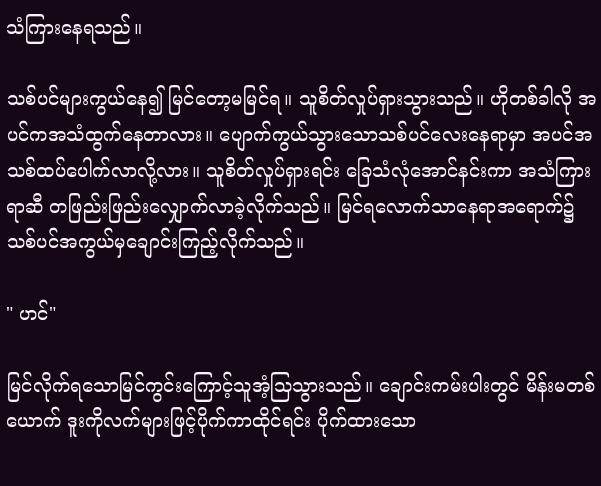သံကြားနေရသည်။

သစ်ပင်များကွယ်နေ၍ မြင်တော့မမြင်ရ။ သူစိတ်လှုပ်ရှားသွားသည်။ ဟိုတစ်ခါလို အပင်ကအသံထွက်နေတာလား။ ပျောက်ကွယ်သွားသောသစ်ပင်လေးနေရာမှာ အပင်အသစ်ထပ်ပေါက်လာလို့လား။ သူစိတ်လှုပ်ရှားရင်း ခြေသံလုံအောင်နင်းကာ အသံကြားရာဆီ တဖြည်းဖြည်းလျှောက်လာခဲ့လိုက်သည်။ မြင်ရလောက်သာနေရာအရောက်၌ သစ်ပင်အကွယ်မှချောင်းကြည့်လိုက်သည်။

" ဟင်"

မြင်လိုက်ရသောမြင်ကွင်းကြောင့်သူအံ့သြသွားသည်။ ချောင်းကမ်းပါးတွင် မိန်းမတစ်ယောက် ဒူးကိုလက်များဖြင့်ပိုက်ကာထိုင်ရင်း ပိုက်ထားသော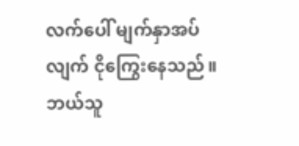လက်ပေါ် မျက်နှာအပ်လျက် ငိုကြွေးနေသည်။ ဘယ်သူ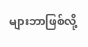များဘာဖြစ်လို့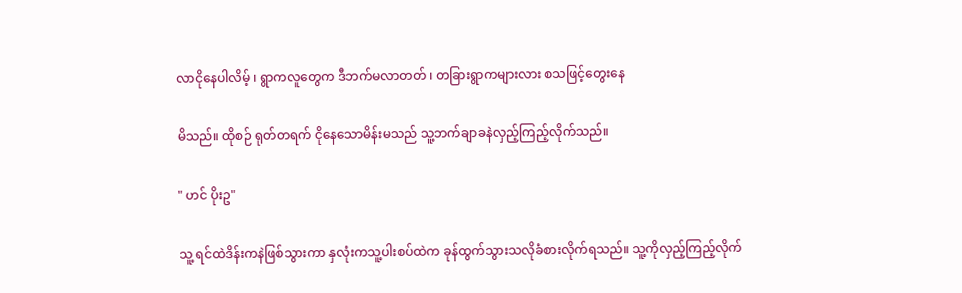လာငိုနေပါလိမ့် ၊ ရွာကလူတွေက ဒီဘက်မလာတတ် ၊ တခြားရွာကများလား စသဖြင့်တွေးနေ

မိသည်။ ထိုစဉ် ရုတ်တရက် ငိုနေသောမိန်းမသည် သူ့ဘက်ချာခနဲလှည့်ကြည့်လိုက်သည်။

" ဟင် ပိုးဥ"

သူ့ ရင်ထဲဒိန်းကနဲဖြစ်သွားကာ နှလုံးကသူ့ပါးစပ်ထဲက ခုန်ထွက်သွားသလိုခံစားလိုက်ရသည်။ သူ့ကိုလှည့်ကြည့်လိုက်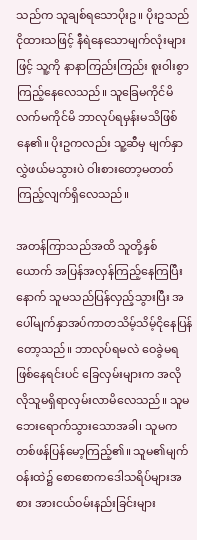သည်က သူချစ်ရသောပိုးဥ။ ပိုးဥသည် ငိုထားသဖြင့် နီရဲနေသောမျက်လုံးများဖြင့် သူ့ကို နာနာကြည်းကြည်း စူးဝါးစွာကြည့်နေလေသည်။ သူခြေမကိုင်မိ လက်မကိုင်မိ ဘာလုပ်ရမှန်းမသိဖြစ်နေ၏။ ပိုးဥကလည်း သူ့ဆီမှ မျက်နှာလွှဲဖယ်မသွားပဲ ဝါးစားတော့မတတ် ကြည့်လျက်ရှိလေသည်။

အတန်ကြာသည်အထိ သူတို့နှစ်ယောက် အပြန်အလှန်ကြည့်နေကြပြီးနောက် သူမသည်ပြန်လှည့်သွားပြီး အပေါ်မျက်နှာအပ်ကာတသိမ့်သိမ့်ငိုနေပြန်တော့သည်။ ဘာလုပ်ရမလဲ ဝေခွဲမရဖြစ်နေရင်းပင် ခြေလှမ်းများက အလိုလိုသူမရှိရာလှမ်းလာမိလေသည်။ သူမဘေးရောက်သွားသောအခါ၊ သူမကတစ်ဖန်ပြန်မော့ကြည့်၏။ သူမ၏မျက်ဝန်းထဲ၌ စောစောကဒေါသရိပ်များအစား အားငယ်ဝမ်းနည်းခြင်းများ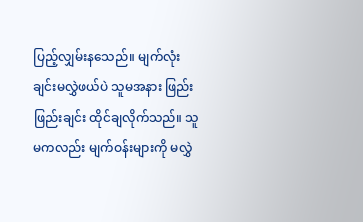ပြည့်လျှမ်းနသေည်။ မျက်လုံးချင်းမလွှဲဖယ်ပဲ သူမအနား ဖြည်းဖြည်းချင်း ထိုင်ချလိုက်သည်။ သူမကလည်း မျက်ဝန်းများကို မလွှဲ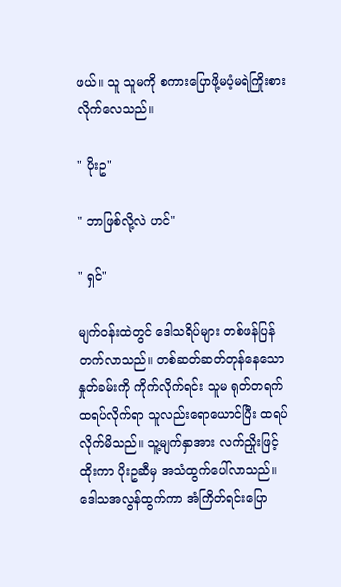ဖယ်။ သူ သူမကို စကားပြောဖို့မပံ့မရဲကြိုးစားလိုက်လေသည်။

" ပိုးဥ"

" ဘာဖြစ်လို့လဲ ဟင်"

" ရှင်"

မျက်ဝန်းထဲတွင် ဒေါသရိပ်များ တစ်ဖန်ပြန်တက်လာသည်။ တစ်ဆတ်ဆတ်တုန်နေသော နှုတ်ခမ်းကို ကိုက်လိုက်ရင်း သူမ ရုတ်တရက် ထရပ်လိုက်ရာ သူလည်းရောယောင်ပြီး ထရပ်လိုက်မိသည်။ သူ့မျက်နှာအား လက်ညှိုးဖြင့်ထိုးကာ ပိုးဥဆီမှ အသံထွက်ပေါ်လာသည်။ ဒေါသအလွန်ထွက်ကာ အံကြိတ်ရင်းပြော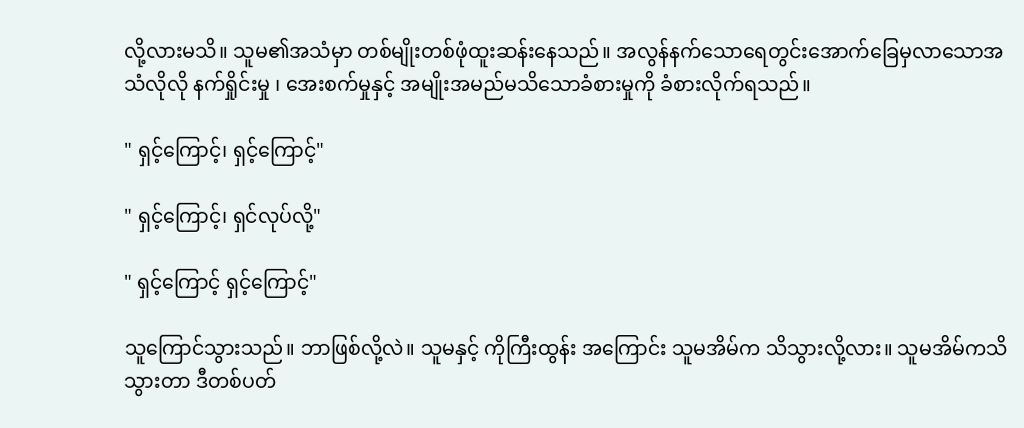လို့လားမသိ။ သူမ၏အသံမှာ တစ်မျိုးတစ်ဖုံထူးဆန်းနေသည်။ အလွန်နက်သောရေတွင်းအောက်ခြေမှလာသောအသံလိုလို နက်ရှိုင်းမှု ၊ အေးစက်မှုနှင့် အမျိုးအမည်မသိသောခံစားမှုကို ခံစားလိုက်ရသည်။

" ရှင့်ကြောင့်၊ ရှင့်ကြောင့်"

" ရှင့်ကြောင့်၊ ရှင်လုပ်လို့"

" ရှင့်ကြောင့် ရှင့်ကြောင့်"

သူကြောင်သွားသည်။ ဘာဖြစ်လို့လဲ။ သူမနှင့် ကိုကြီးထွန်း အကြောင်း သူမအိမ်က သိသွားလို့လား။ သူမအိမ်ကသိသွားတာ ဒီတစ်ပတ်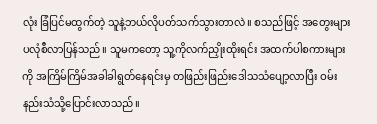လုံး ခြံပြင်မထွက်တဲ့ သူနဲ့ဘယ်လိုပတ်သက်သွားတာလဲ။ စသည်ဖြင့် အတွေးများ ပလုံစီလာပြန်သည်။ သူမကတော့ သူ့ကိုလက်ညှိုးထိုးရင်း အထက်ပါစကားများကို အကြိမ်ကြိမ်အခါခါရွတ်နေရင်းမှ တဖြည်းဖြည်းဒေါသသံပျော့လာပြီး ဝမ်းနည်းသံသို့ပြောင်းလာသည်။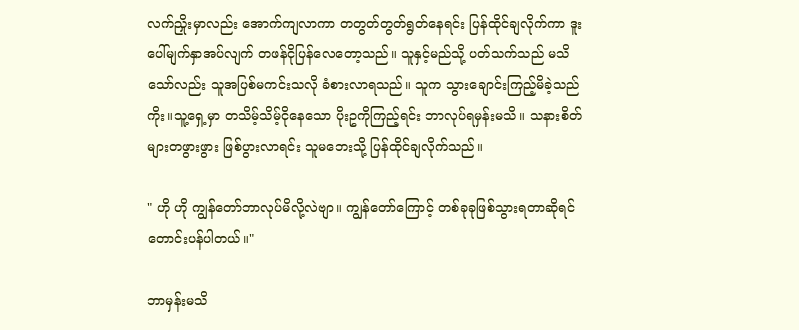လက်ညှိုးမှာလည်း အောက်ကျလာကာ တတွတ်တွတ်ရွတ်နေရင်း ပြန်ထိုင်ချလိုက်ကာ ဒူးပေါ်မျက်နှာအပ်လျက် တဖန်ငိုပြန်လေတော့သည်။ သူနှင့်မည်သို့ ပတ်သက်သည် မသိသော်လည်း သူအပြစ်မကင်းသလို ခံစားလာရသည်။ သူက သွားချောင်းကြည့်မိခဲ့သည်ကိုး။သူ့ရှေ့မှာ တသိမ့်သိမ့်ငိုနေသော ပိုးဥကိုကြည့်ရင်း ဘာလုပ်ရမှန်းမသိ။ သနားစိတ်များတဖွားဖွား ဖြစ်ပွားလာရင်း သူမဘေးသို့ ပြန်ထိုင်ချလိုက်သည်။

" ဟို ဟို ကျွန်တော်ဘာလုပ်မိလို့လဲဗျာ။ ကျွန်တော်ကြောင့် တစ်ခုခုဖြစ်သွားရတာဆိုရင် တောင်းပန်ပါတယ်။"

ဘာမှန်းမသိ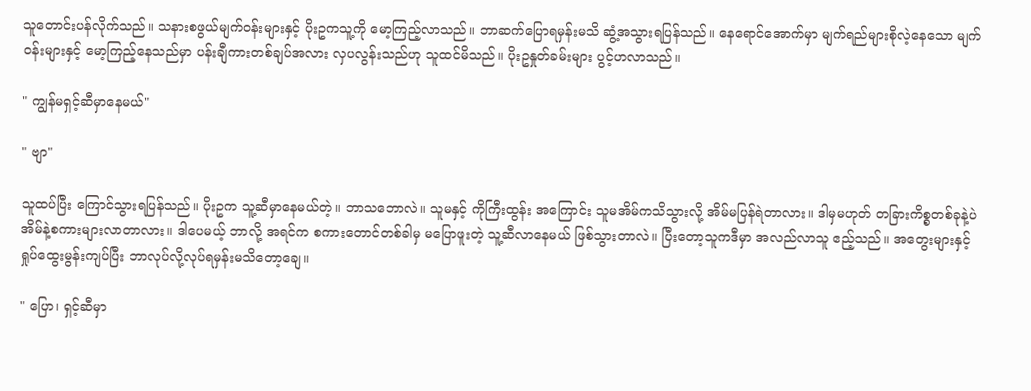သူတောင်းပန်လိုက်သည်။ သနားစဖွယ်မျက်ဝန်းများနှင့် ပိုးဥကသူ့ကို မော့ကြည့်လာသည်။ ဘာဆက်ပြောရမှန်းမသိ ဆွံ့အသွားရပြန်သည်။ နေရောင်အောက်မှာ မျက်ရည်များစိုလဲ့နေသော မျက်ဝန်းများနှင့် မော့ကြည့်နေသည်မှာ ပန်းချီကားတစ်ချပ်အလား လှပလွန်းသည်ဟု သူထင်မိသည်။ ပိုးဥနှုတ်ခမ်းများ ပွင့်ဟလာသည်။

" ကျွန်မရှင့်ဆီမှာနေမယ်"

" ဗျာ"

သူထပ်ပြီး ကြောင်သွားရပြန်သည်။ ပိုးဥက သူ့ဆီမှာနေမယ်တဲ့။ ဘာသဘောလဲ။ သူမနှင့် ကိုကြီးထွန်း အကြောင်း သူမအိမ်ကသိသွားလို့ အိမ်မပြန်ရဲတာလား။ ဒါမှမဟုတ် တခြားကိစ္စတစ်ခုနဲ့ပဲ အိမ်နဲ့စကားများလာတာလား။ ဒါပေမယ့် ဘာလို့ အရင်က စကားတောင်တစ်ခါမှ မပြောဖူးတဲ့ သူ့ဆီလာနေမယ် ဖြစ်သွားတာလဲ။ ပြီးတော့သူကဒီမှာ အလည်လာသူ ဧည့်သည်။ အတွေးများနှင့် ရှုပ်ထွေးမွန်းကျပ်ပြီး ဘာလုပ်လို့လုပ်ရမှန်းမသိတော့ချေ။

" ပြော၊ ရှင့်ဆီမှာ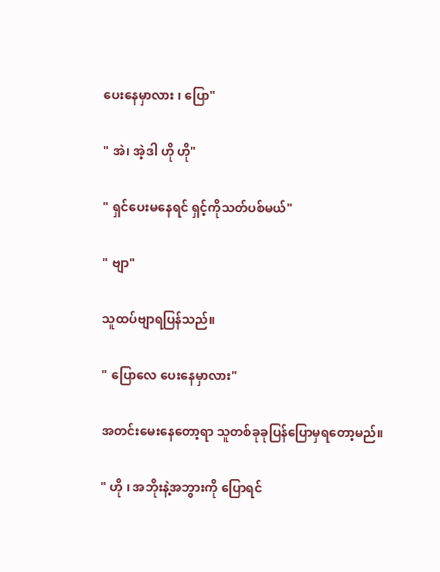ပေးနေမှာလား ၊ ပြော"

" အဲ၊ အဲ့ဒါ ဟို ဟို"

" ရှင်ပေးမနေရင် ရှင့်ကိုသတ်ပစ်မယ်"

" ဗျာ"

သူထပ်ဗျာရပြန်သည်။

" ပြောလေ ပေးနေမှာလား"

အတင်းမေးနေတော့ရာ သူတစ်ခုခုပြန်ပြောမှရတော့မည်။

" ဟို ၊ အဘိုးနဲ့အဘွားကို ပြောရင်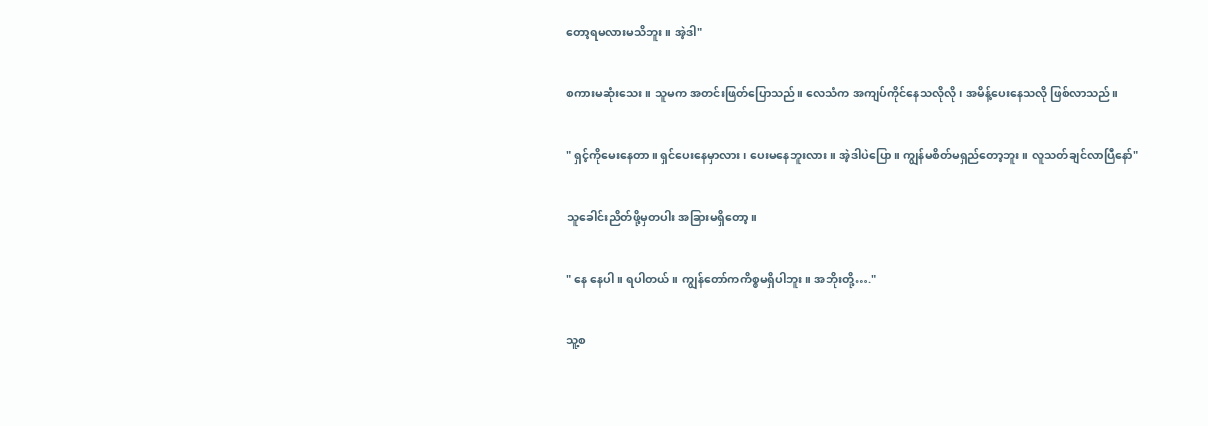တော့ရမလားမသိဘူး။ အဲ့ဒါ"

စကားမဆုံးသေး။ သူမက အတင်းဖြတ်ပြောသည်။ လေသံက အကျပ်ကိုင်နေသလိုလို၊ အမိန့်ပေးနေသလို ဖြစ်လာသည်။

" ရှင့်ကိုမေးနေတာ။ ရှင်ပေးနေမှာလား ၊ ပေးမနေဘူးလား။ အဲ့ဒါပဲပြော။ ကျွန်မစိတ်မရှည်တော့ဘူး။ လူသတ်ချင်လာပြီနော်"

သူခေါင်းညိတ်ဖို့မှတပါး အခြားမရှိတော့။

" နေ နေပါ။ ရပါတယ်။ ကျွန်တော်ကကိစ္စမရှိပါဘူး။ အဘိုးတို့…."

သူ့စ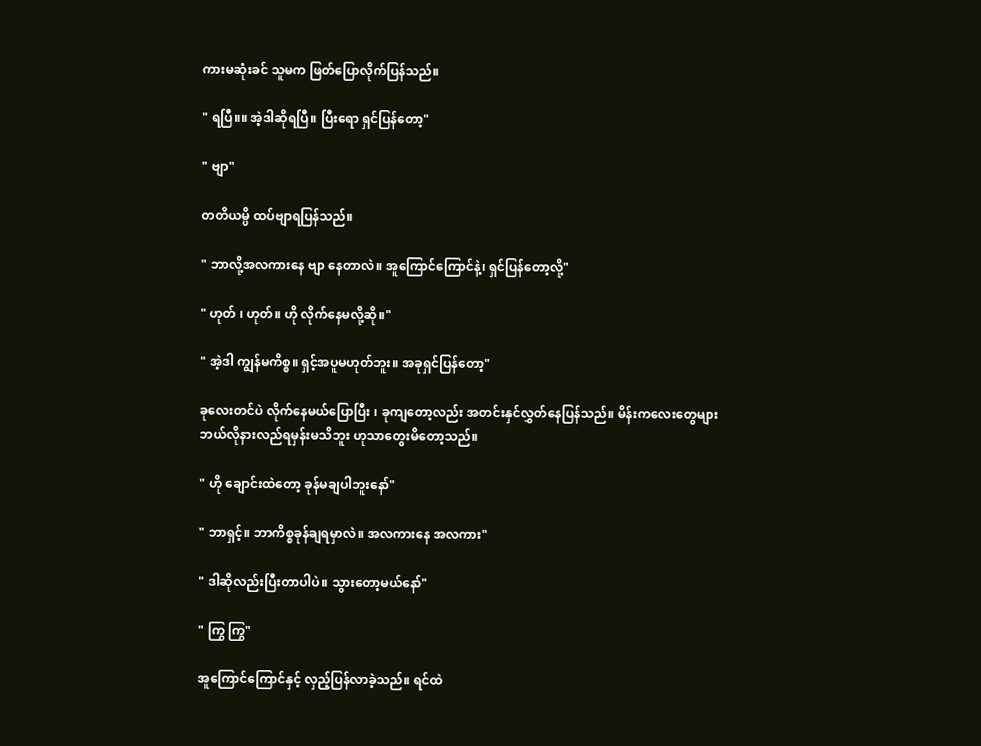ကားမဆုံးခင် သူမက ဖြတ်ပြောလိုက်ပြန်သည်။

" ရပြီ။။ အဲ့ဒါဆိုရပြီ။ ပြီးရော ရှင်ပြန်တော့"

" ဗျာ"

တတိယမ္ပိ ထပ်ဗျာရပြန်သည်။

" ဘာလို့အလကားနေ ဗျာ နေတာလဲ။ အူကြောင်ကြောင်နဲ့၊ ရှင်ပြန်တော့လို့"

" ဟုတ် ၊ ဟုတ်။ ဟို လိုက်နေမလို့ဆို။"

" အဲ့ဒါ ကျွန်မကိစ္စ။ ရှင့်အပူမဟုတ်ဘူး။ အခုရှင်ပြန်တော့"

ခုလေးတင်ပဲ လိုက်နေမယ်ပြောပြီး ၊ ခုကျတော့လည်း အတင်းနှင်လွှတ်နေပြန်သည်။ မိန်းကလေးတွေများ ဘယ်လိုနားလည်ရမှန်းမသိဘူး ဟုသာတွေးမိတော့သည်။

" ဟို ချောင်းထဲတော့ ခုန်မချပါဘူးနော်"

" ဘာရှင့်။ ဘာကိစ္စခုန်ချရမှာလဲ။ အလကားနေ အလကား"

" ဒါဆိုလည်းပြီးတာပါပဲ။ သွားတော့မယ်နော်"

" ကြွ ကြွ"

အူကြောင်ကြောင်နှင့် လှည့်ပြန်လာခဲ့သည်။ ရင်ထဲ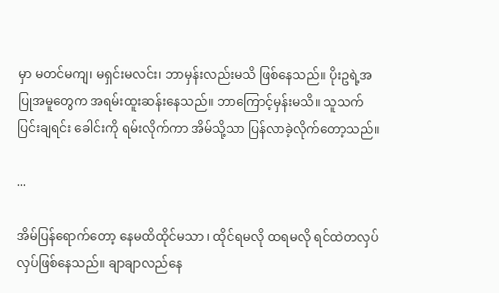မှာ မတင်မကျ၊ မရှင်းမလင်း၊ ဘာမှန်းလည်းမသိ ဖြစ်နေသည်။ ပိုးဥရဲ့အပြုအမူတွေက အရမ်းထူးဆန်းနေသည်။ ဘာကြောင့်မှန်းမသိ။ သူသက်ပြင်းချရင်း ခေါင်းကို ရမ်းလိုက်ကာ အိမ်သို့သာ ပြန်လာခဲ့လိုက်တော့သည်။

...

အိမ်ပြန်ရောက်တော့ နေမထိထိုင်မသာ ၊ ထိုင်ရမလို ထရမလို ရင်ထဲတလှပ်လှပ်ဖြစ်နေသည်။ ချာချာလည်နေ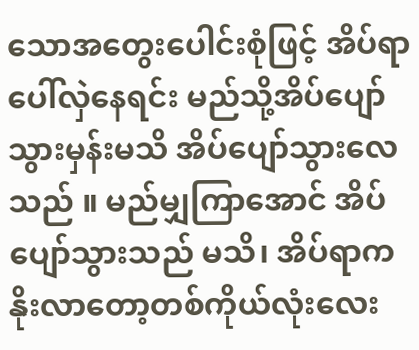သောအတွေးပေါင်းစုံဖြင့် အိပ်ရာပေါ်လှဲနေရင်း မည်သို့အိပ်ပျော်သွားမှန်းမသိ အိပ်ပျော်သွားလေသည် ။ မည်မျှကြာအောင် အိပ်ပျော်သွားသည် မသိ၊ အိပ်ရာကနိုးလာတော့တစ်ကိုယ်လုံးလေး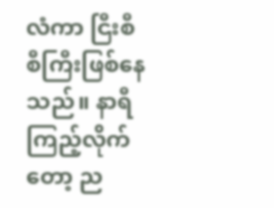လံကာ ငြီးစီစီကြီးဖြစ်နေသည်။ နာရီကြည့်လိုက်တော့ ည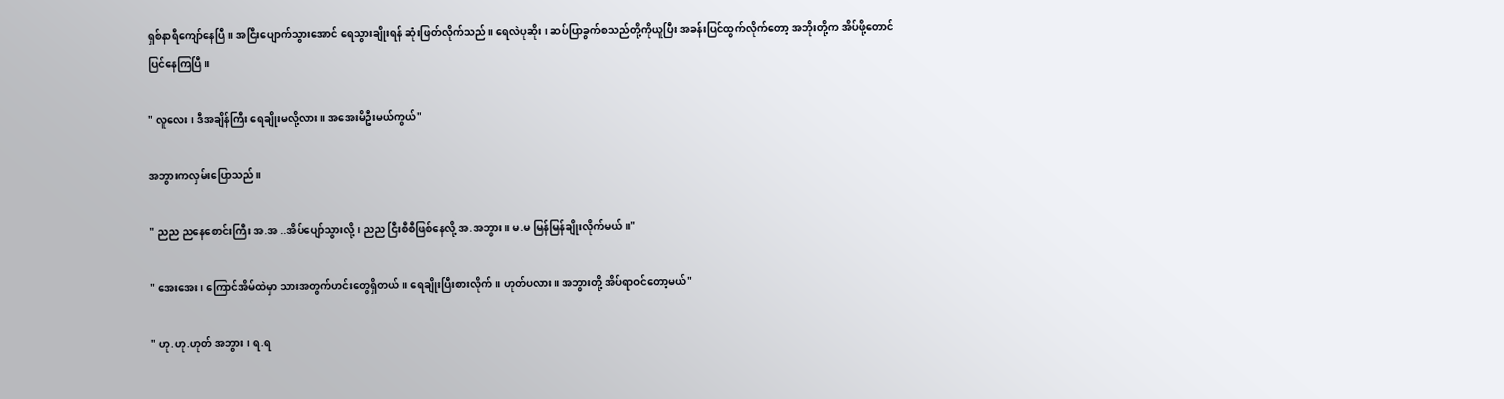ရှစ်နာရီကျော်နေပြီ။ အငြီးပျောက်သွားအောင် ရေသွားချိုးရန် ဆုံးဖြတ်လိုက်သည်။ ရေလဲပုဆိုး ၊ ဆပ်ပြာခွက်စသည်တို့ကိုယူပြီး အခန်းပြင်ထွက်လိုက်တော့ အဘိုးတို့က အိပ်ဖို့တောင်ပြင်နေကြပြီ။

" လူလေး ၊ ဒီအချိန်ကြီး ရေချိုးမလို့လား။ အအေးမိဦးမယ်ကွယ်"

အဘွားကလှမ်းပြောသည်။

" ညည ညနေစောင်းကြီး အ.အ ..အိပ်ပျော်သွားလို့၊ ညည ငြီးစီစီဖြစ်နေလို့ အ.အဘွား။ မ.မ မြန်မြန်ချိုးလိုက်မယ်။"

" အေးအေး၊ ကြောင်အိမ်ထဲမှာ သားအတွက်ဟင်းတွေရှိတယ်။ ရေချိုးပြီးစားလိုက်။ ဟုတ်ပလား။ အဘွားတို့ အိပ်ရာဝင်တော့မယ်"

" ဟု.ဟု.ဟုတ် အဘွား ၊ ရ.ရ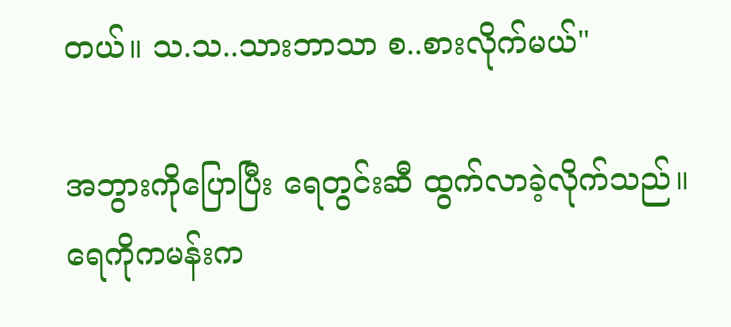တယ်။ သ.သ..သားဘာသာ စ..စားလိုက်မယ်"

အဘွားကိုပြောပြီး ရေတွင်းဆီ ထွက်လာခဲ့လိုက်သည်။ ရေကိုကမန်းက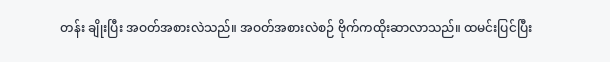တန်း ချိုးပြီး အဝတ်အစားလဲသည်။ အဝတ်အစားလဲစဉ် ဗိုက်ကထိုးဆာလာသည်။ ထမင်းပြင်ပြီး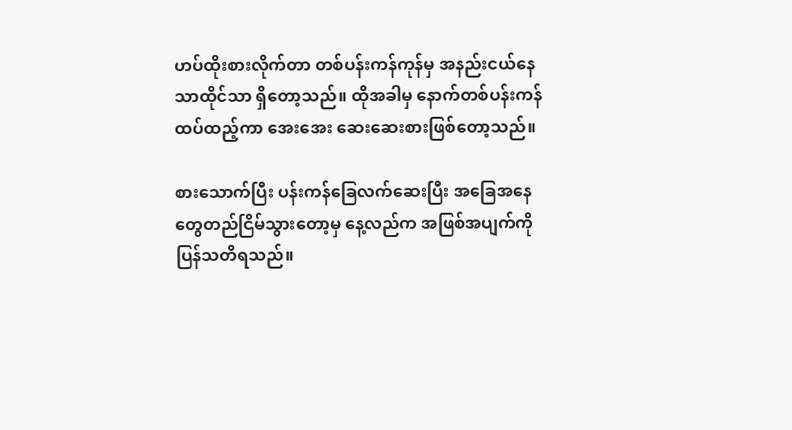ဟပ်ထိုးစားလိုက်တာ တစ်ပန်းကန်ကုန်မှ အနည်းငယ်နေသာထိုင်သာ ရှိတော့သည်။ ထိုအခါမှ နောက်တစ်ပန်းကန်ထပ်ထည့်ကာ အေးအေး ဆေးဆေးစားဖြစ်တော့သည်။

စားသောက်ပြီး ပန်းကန်ခြေလက်ဆေးပြီး အခြေအနေတွေတည်ငြိမ်သွားတော့မှ နေ့လည်က အဖြစ်အပျက်ကို ပြန်သတိရသည်။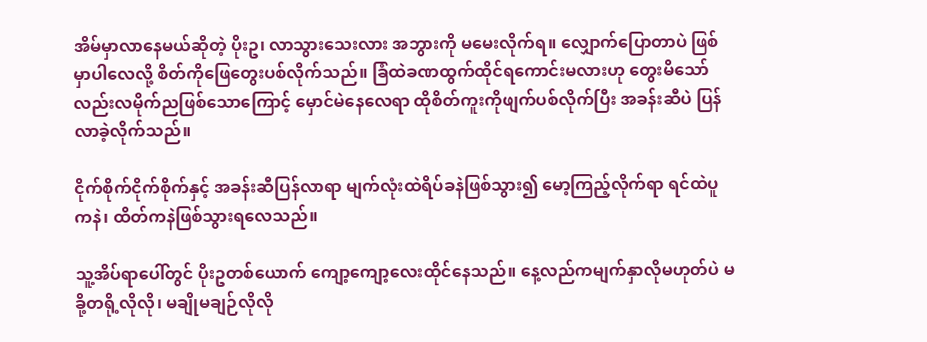အိမ်မှာလာနေမယ်ဆိုတဲ့ ပိုးဥ၊ လာသွားသေးလား အဘွားကို မမေးလိုက်ရ။ လျှောက်ပြောတာပဲ ဖြစ်မှာပါလေလို့ စိတ်ကိုဖြေတွေးပစ်လိုက်သည်။ ခြံထဲခဏထွက်ထိုင်ရကောင်းမလားဟု တွေးမိသော်လည်းလမိုက်ညဖြစ်သောကြောင့် မှောင်မဲနေလေရာ ထိုစိတ်ကူးကိုဖျက်ပစ်လိုက်ပြီး အခန်းဆီပဲ ပြန်လာခဲ့လိုက်သည်။

ငိုက်စိုက်ငိုက်စိုက်နှင့် အခန်းဆီပြန်လာရာ မျက်လုံးထဲရိပ်ခနဲဖြစ်သွား၍ မော့ကြည့်လိုက်ရာ ရင်ထဲပူကနဲ၊ ထိတ်ကနဲဖြစ်သွားရလေသည်။

သူ့အိပ်ရာပေါ်တွင် ပိုးဥတစ်ယောက် ကျော့ကျော့လေးထိုင်နေသည်။ နေ့လည်ကမျက်နှာလိုမဟုတ်ပဲ မခို့တရို့လိုလို၊ မချိုမချဉ်လိုလို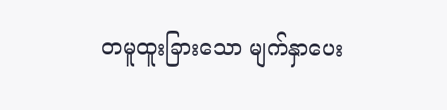တမူထူးခြားသော မျက်နှာပေး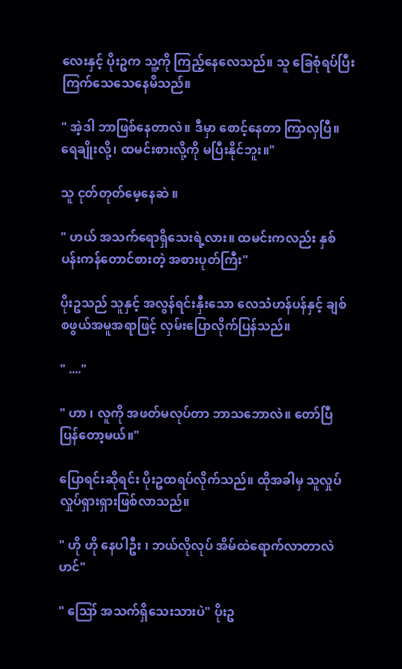လေးနှင့် ပိုးဥက သူ့ကို ကြည့်နေလေသည်။ သူ ခြေစုံရပ်ပြီးကြက်သေသေနေမိသည်။

" အဲ့ဒါ ဘာဖြစ်နေတာလဲ။ ဒီမှာ စောင့်နေတာ ကြာလှပြီ။ ရေချိုးလို့၊ ထမင်းစားလို့ကို မပြီးနိုင်ဘူး။"

သူ ငုတ်တုတ်မေ့နေဆဲ ။

" ဟယ် အသက်ရောရှိသေးရဲ့လား။ ထမင်းကလည်း နှစ်ပန်းကန်တောင်စားတဲ့ အစားပုတ်ကြီး"

ပိုးဥသည် သူနှင့် အလွန်ရင်းနှီးသော လေသံဟန်ပန်နှင့် ချစ်စဖွယ်အမူအရာဖြင့် လှမ်းပြောလိုက်ပြန်သည်။

" ...."

" ဟာ ၊ လူကို အဖတ်မလုပ်တာ ဘာသဘောလဲ။ တော်ပြီ ပြန်တော့မယ်။"

ပြောရင်းဆိုရင်း ပိုးဥထရပ်လိုက်သည်။ ထိုအခါမှ သူလှုပ်လှုပ်ရှားရှားဖြစ်လာသည်။

" ဟို ဟို နေပါဦး ၊ ဘယ်လိုလုပ် အိမ်ထဲရောက်လာတာလဲဟင်"

" ဪ အသက်ရှိသေးသားပဲ" ပိုးဥ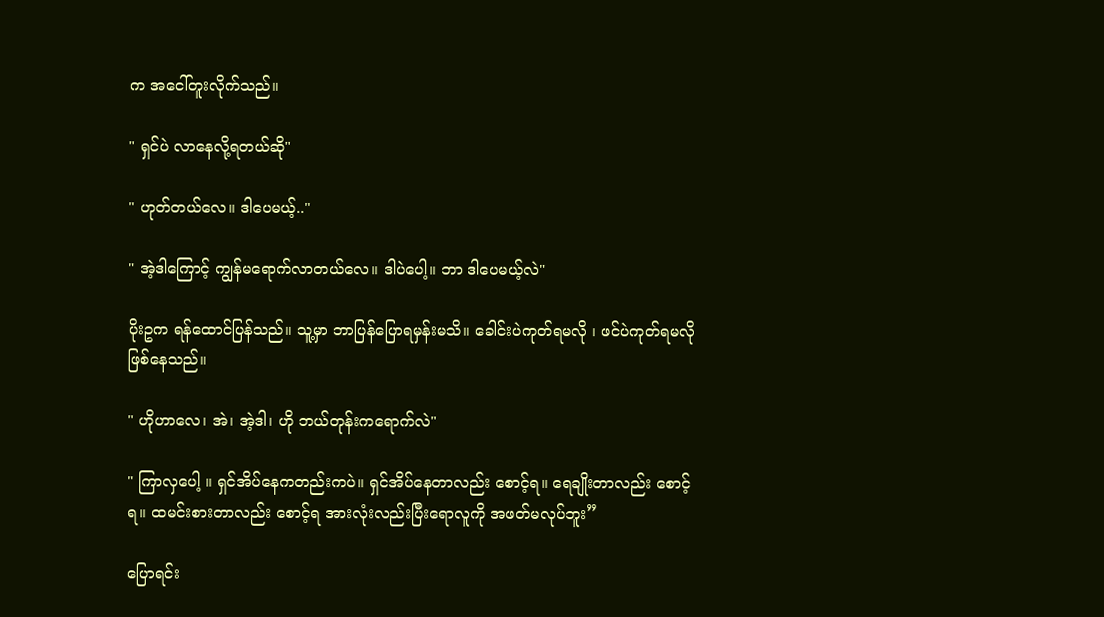က အငေါ်တူးလိုက်သည်။

" ရှင်ပဲ လာနေလို့ရတယ်ဆို"

" ဟုတ်တယ်လေ။ ဒါပေမယ့်.."

" အဲ့ဒါကြောင့် ကျွန်မရောက်လာတယ်လေ။ ဒါပဲပေါ့။ ဘာ ဒါပေမယ့်လဲ"

ပိုးဥက ရန်ထောင်ပြန်သည်။ သူ့မှာ ဘာပြန်ပြောရမှန်းမသိ။ ခေါင်းပဲကုတ်ရမလို ၊ ဖင်ပဲကုတ်ရမလိုဖြစ်နေသည်။

" ဟိုဟာလေ၊ အဲ၊ အဲ့ဒါ၊ ဟို ဘယ်တုန်းကရောက်လဲ"

" ကြာလှပေါ့ ။ ရှင်အိပ်နေကတည်းကပဲ။ ရှင်အိပ်နေတာလည်း စောင့်ရ။ ရေချိုးတာလည်း စောင့်ရ။ ထမင်းစားတာလည်း စောင့်ရ အားလုံးလည်းပြီးရောလူကို အဖတ်မလုပ်ဘူး”

ပြောရင်း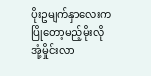ပိုးဥမျက်နှာလေးက ပြိုတော့မည့်မိုးလို အုံ့မှိုင်းလာ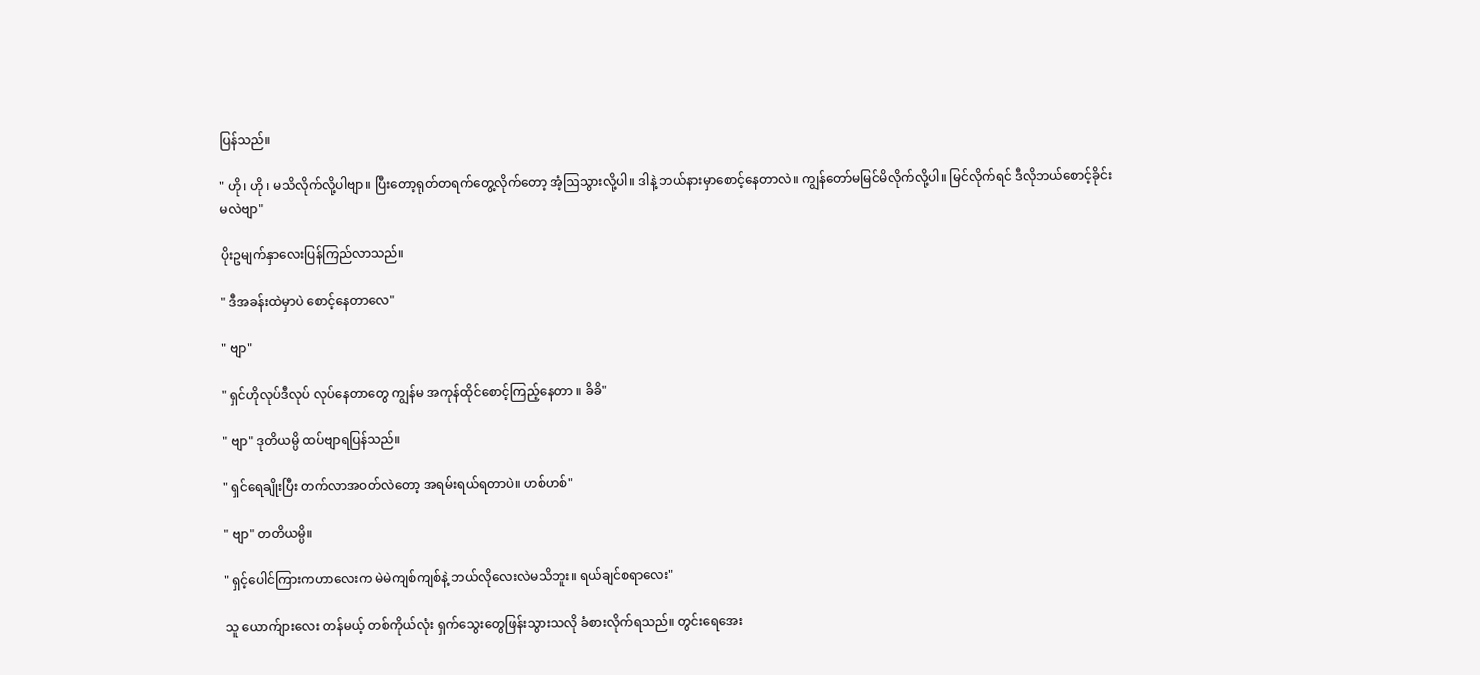ပြန်သည်။

" ဟို၊ ဟို ၊ မသိလိုက်လို့ပါဗျာ။ ပြီးတော့ရုတ်တရက်တွေ့လိုက်တော့ အံ့ဩသွားလို့ပါ။ ဒါနဲ့ ဘယ်နားမှာစောင့်နေတာလဲ။ ကျွန်တော်မမြင်မိလိုက်လို့ပါ။ မြင်လိုက်ရင် ဒီလိုဘယ်စောင့်ခိုင်းမလဲဗျာ"

ပိုးဥမျက်နှာလေးပြန်ကြည်လာသည်။

" ဒီအခန်းထဲမှာပဲ စောင့်နေတာလေ"

" ဗျာ"

" ရှင်ဟိုလုပ်ဒီလုပ် လုပ်နေတာတွေ ကျွန်မ အကုန်ထိုင်စောင့်ကြည့်နေတာ ။ ခိခိ"

" ဗျာ" ဒုတိယမ္ပိ ထပ်ဗျာရပြန်သည်။

" ရှင်ရေချိုးပြီး တက်လာအဝတ်လဲတော့ အရမ်းရယ်ရတာပဲ။ ဟစ်ဟစ်"

" ဗျာ" တတိယမ္ပိ။

" ရှင့်ပေါင်ကြားကဟာလေးက မဲမဲကျစ်ကျစ်နဲ့ ဘယ်လိုလေးလဲမသိဘူး။ ရယ်ချင်စရာလေး"

သူ ယောက်ျားလေး တန်မယ့် တစ်ကိုယ်လုံး ရှက်သွေးတွေဖြန်းသွားသလို ခံစားလိုက်ရသည်။ တွင်းရေအေး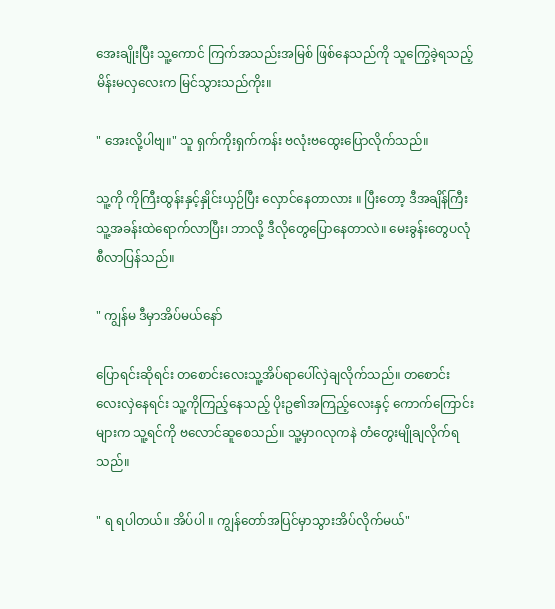အေးချိုးပြီး သူ့ကောင် ကြက်အသည်းအမြစ် ဖြစ်နေသည်ကို သူကြွေခဲ့ရသည့် မိန်းမလှလေးက မြင်သွားသည်ကိုး။

" အေးလို့ပါဗျ။" သူ ရှက်ကိုးရှက်ကန်း ဗလုံးဗထွေးပြောလိုက်သည်။

သူ့ကို ကိုကြီးထွန်းနှင့်နှိုင်းယှဉ်ပြီး လှောင်နေတာလား ။ ပြီးတော့ ဒီအချိန်ကြီး သူ့အခန်းထဲရောက်လာပြီး၊ ဘာလို့ ဒီလိုတွေပြောနေတာလဲ။ မေးခွန်းတွေပလုံစီလာပြန်သည်။

" ကျွန်မ ဒီမှာအိပ်မယ်နော်

ပြောရင်းဆိုရင်း တစောင်းလေးသူ့အိပ်ရာပေါ်လှဲချလိုက်သည်။ တစောင်းလေးလှဲနေရင်း သူ့ကိုကြည့်နေသည့် ပိုးဥ၏အကြည့်လေးနှင့် ကောက်ကြောင်းများက သူ့ရင်ကို ဗလောင်ဆူစေသည်။ သူ့မှာဂလုကနဲ တံတွေးမျိုချလိုက်ရသည်။

" ရ ရပါတယ်။ အိပ်ပါ ။ ကျွန်တော်အပြင်မှာသွားအိပ်လိုက်မယ်"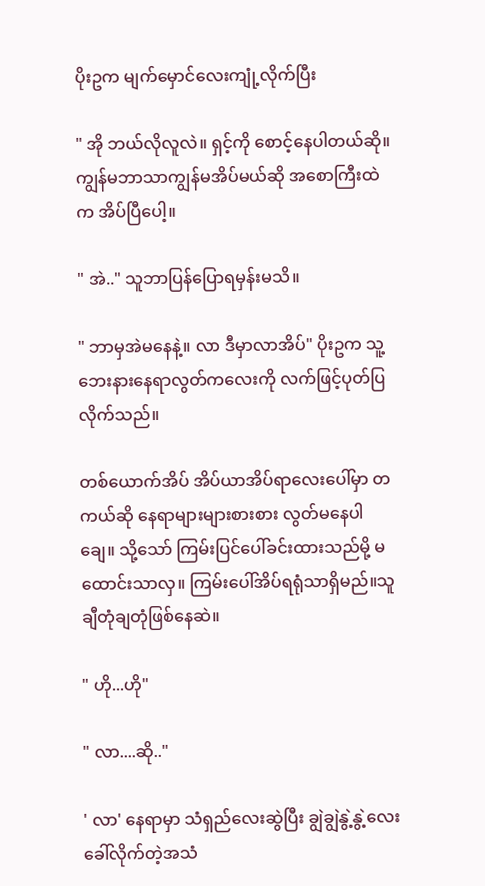ပိုးဥက မျက်မှောင်လေးကျုံ့လိုက်ပြီး

" အို ဘယ်လိုလူလဲ။ ရှင့်ကို စောင့်နေပါတယ်ဆို။ ကျွန်မဘာသာကျွန်မအိပ်မယ်ဆို အစောကြီးထဲက အိပ်ပြီပေါ့။

" အဲ.." သူဘာပြန်ပြောရမှန်းမသိ။

" ဘာမှအဲမနေနဲ့။ လာ ဒီမှာလာအိပ်" ပိုးဥက သူ့ဘေးနားနေရာလွတ်ကလေးကို လက်ဖြင့်ပုတ်ပြလိုက်သည်။

တစ်ယောက်အိပ် အိပ်ယာအိပ်ရာလေးပေါ်မှာ တကယ်ဆို နေရာများများစားစား လွတ်မနေပါချေ။ သို့သော် ကြမ်းပြင်ပေါ်ခင်းထားသည်မို့ မထောင်းသာလှ။ ကြမ်းပေါ်အိပ်ရရုံသာရှိမည်။သူချီတုံချတုံဖြစ်နေဆဲ။

" ဟို...ဟို"

" လာ....ဆို.."

' လာ' နေရာမှာ သံရှည်လေးဆွဲပြီး ချွဲချွဲနွဲ့နွဲ့လေး ခေါ်လိုက်တဲ့အသံ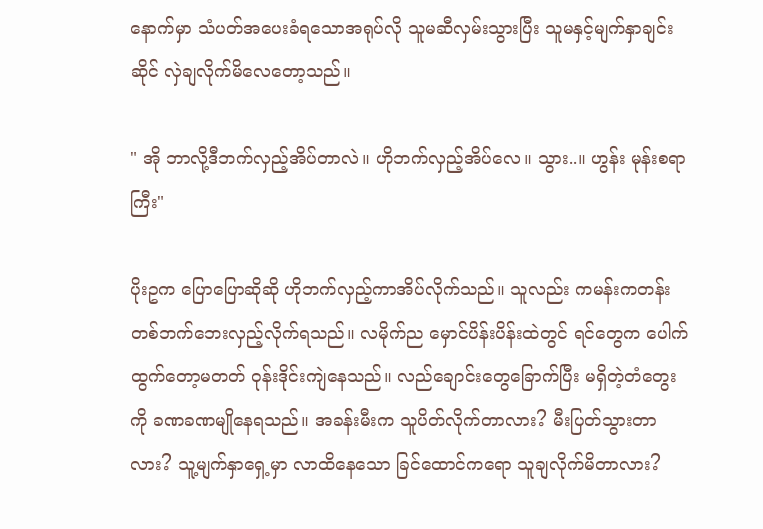နောက်မှာ သံပတ်အပေးခံရသောအရုပ်လို သူမဆီလှမ်းသွားပြီး သူမနှင့်မျက်နှာချင်းဆိုင် လှဲချလိုက်မိလေတော့သည်။

" အို ဘာလို့ဒီဘက်လှည့်အိပ်တာလဲ။ ဟိုဘက်လှည့်အိပ်လေ။ သွား..။ ဟွန်း မုန်းစရာကြီး"

ပိုးဥက ပြောပြောဆိုဆို ဟိုဘက်လှည့်ကာအိပ်လိုက်သည်။ သူလည်း ကမန်းကတန်း တစ်ဘက်ဘေးလှည့်လိုက်ရသည်။ လမိုက်ည မှောင်ပိန်းပိန်းထဲတွင် ရင်တွေက ပေါက်ထွက်တော့မတတ် ဝုန်းဒိုင်းကျဲနေသည်။ လည်ချောင်းတွေခြောက်ပြီး မရှိတဲ့တံတွေးကို ခဏခဏမျိုနေရသည်။ အခန်းမီးက သူပိတ်လိုက်တာလား? မီးပြတ်သွားတာလား? သူ့မျက်နှာရှေ့မှာ လာထိနေသော ခြင်ထောင်ကရော သူချလိုက်မိတာလား?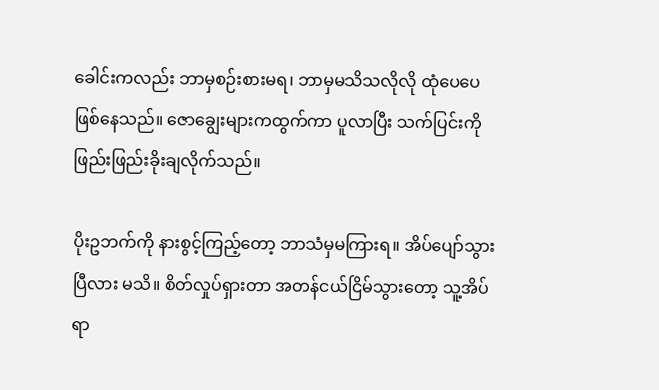ခေါင်းကလည်း ဘာမှစဉ်းစားမရ၊ ဘာမှမသိသလိုလို ထုံပေပေဖြစ်နေသည်။ ဇောချွေးများကထွက်ကာ ပူလာပြီး သက်ပြင်းကို ဖြည်းဖြည်းခိုးချလိုက်သည်။

ပိုးဥဘက်ကို နားစွင့်ကြည့်တော့ ဘာသံမှမကြားရ။ အိပ်ပျော်သွားပြီလား မသိ။ စိတ်လှုပ်ရှားတာ အတန်ငယ်ငြိမ်သွားတော့ သူ့အိပ်ရာ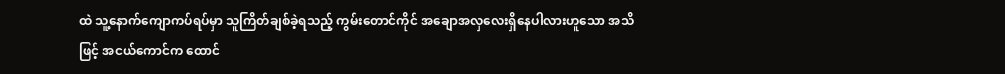ထဲ သူ့နောက်ကျောကပ်ရပ်မှာ သူကြိတ်ချစ်ခဲ့ရသည့် ကွမ်းတောင်ကိုင် အချောအလှလေးရှိနေပါလားဟူသော အသိဖြင့် အငယ်ကောင်က ထောင်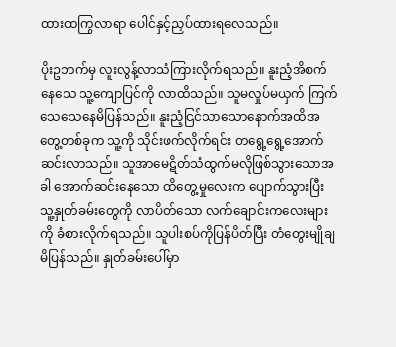ထားထကြွလာရာ ပေါင်နှင့်ညှပ်ထားရလေသည်။

ပိုးဥဘက်မှ လူးလွန့်လာသံကြားလိုက်ရသည်။ နူးညံ့အိစက်နေသေ သူ့ကျောပြင်ကို လာထိသည်။ သူမလှုပ်မယှက် ကြက်သေသေနေမိပြန်သည်။ နူးညံ့ငြင်သာသောနောက်အထိအတွေ့တစ်ခုက သူ့ကို သိုင်းဖက်လိုက်ရင်း တရွေ့ရွေ့အောက်ဆင်းလာသည်။ သူအာမေဋိတ်သံထွက်မလိုဖြစ်သွားသောအခါ အောက်ဆင်းနေသော ထိတွေ့မှုလေးက ပျောက်သွားပြီး သူ့နှုတ်ခမ်းတွေကို လာပိတ်သော လက်ချောင်းကလေးများကို ခံစားလိုက်ရသည်။ သူပါးစပ်ကိုပြန်ပိတ်ပြီး တံတွေးမျိုချမိပြန်သည်။ နှုတ်ခမ်းပေါ်မှာ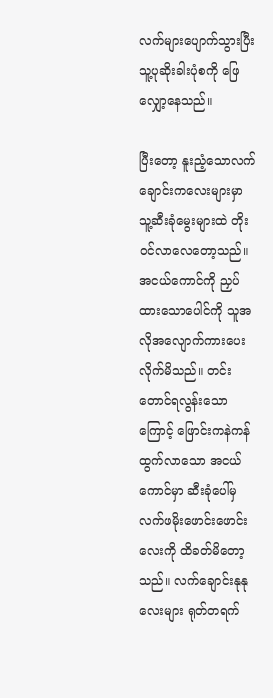လက်များပျောက်သွားပြီး သူ့ပုဆိုးခါးပုံစကို ဖြေလျှော့နေသည်။

ပြီးတော့ နူးညံ့သောလက်ချောင်းကလေးများမှာ သူ့ဆီးခုံမွေးများထဲ တိုးဝင်လာလေတော့သည်။ အငယ်ကောင်ကို ညှပ်ထားသောပေါင်ကို သူအလိုအလျောက်ကားပေးလိုက်မိသည်။ တင်းတောင်ရလွန်းသောကြောင့် ဖြောင်းကနဲကန်ထွက်လာသော အငယ်ကောင်မှာ ဆီးခုံပေါ်မှ လက်ဖမိုးဖောင်းဖောင်းလေးကို ထိခတ်မိတော့သည်။ လက်ချောင်းနုနုလေးများ ရုတ်တရက်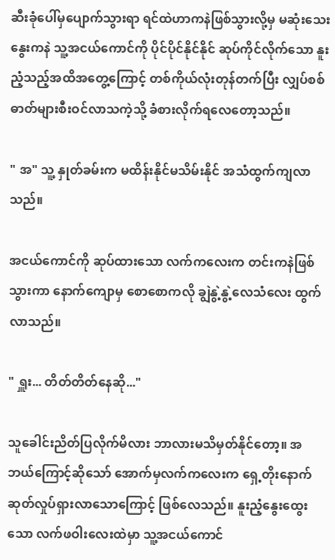ဆီးခုံပေါ်မှပျောက်သွားရာ ရင်ထဲဟာကနဲဖြစ်သွားလို့မှ မဆုံးသေး နွေးကနဲ သူ့အငယ်ကောင်ကို ပိုင်ပိုင်နိုင်နိုင် ဆုပ်ကိုင်လိုက်သော နူးညံ့သည့်အထိအတွေ့ကြောင့် တစ်ကိုယ်လုံးတုန်တက်ပြီး လျှပ်စစ်ဓာတ်များစီးဝင်လာသကဲ့သို့ ခံစားလိုက်ရလေတော့သည်။

" အ" သူ့ နှုတ်ခမ်းက မထိန်းနိုင်မသိမ်းနိုင် အသံထွက်ကျလာသည်။

အငယ်ကောင်ကို ဆုပ်ထားသော လက်ကလေးက တင်းကနဲဖြစ်သွားကာ နောက်ကျောမှ စောစောကလို ချွဲနွဲ့နွဲ့လေသံလေး ထွက်လာသည်။

" ရှူး... တိတ်တိတ်နေဆို..."

သူခေါင်းညိတ်ပြလိုက်မိလား ဘာလားမသိမှတ်နိုင်တော့။ အဘယ်ကြောင့်ဆိုသော် အောက်မှလက်ကလေးက ရှေ့တိုးနောက်ဆုတ်လှုပ်ရှားလာသောကြောင့် ဖြစ်လေသည်။ နူးညံ့နွေးထွေးသော လက်ဖဝါးလေးထဲမှာ သူ့အငယ်ကောင်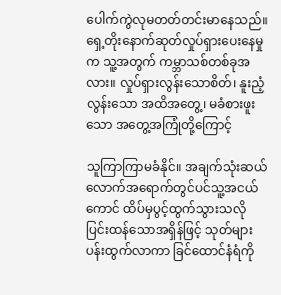ပေါက်ကွဲလုမတတ်တင်းမာနေသည်။ ရှေ့တိုးနောက်ဆုတ်လှုပ်ရှားပေးနေမှုက သူ့အတွက် ကမ္ဘာသစ်တစ်ခုအလား။ လှုပ်ရှားလွန်းသောစိတ်၊ နူးညံ့လွန်းသော အထိအတွေ့၊ မခံစားဖူးသော အတွေ့အကြုံတို့ကြောင့်

သူကြာကြာမခံနိုင်။ အချက်သုံးဆယ်လောက်အရောက်တွင်ပင်သူ့အငယ်ကောင် ထိပ်မှပွင့်ထွက်သွားသလို ပြင်းထန်သောအရှိန်ဖြင့် သုတ်များပန်းထွက်လာကာ ခြင်ထောင်နံရံကို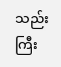သည်းကြီး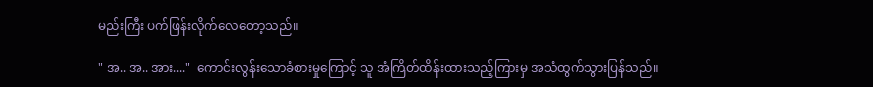မည်းကြီး ပက်ဖြန်းလိုက်လေတော့သည်။

" အ.. အ.. အား...."  ကောင်းလွန်းသောခံစားမှုကြောင့် သူ အံကြိတ်ထိန်းထားသည့်ကြားမှ အသံထွက်သွားပြန်သည်။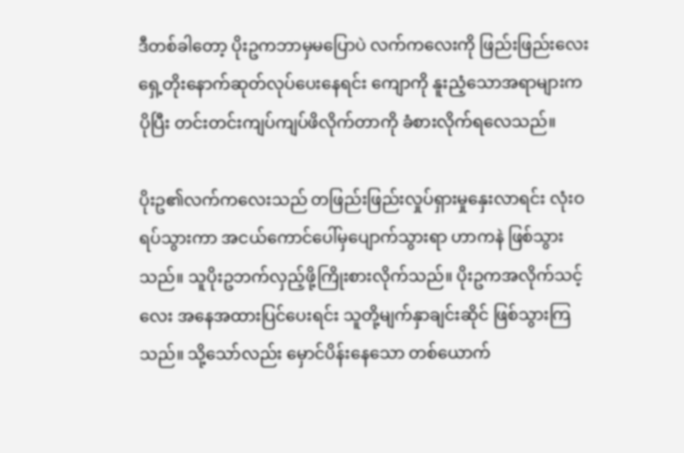ဒီတစ်ခါတော့ ပိုးဥကဘာမှမပြောပဲ လက်ကလေးကို ဖြည်းဖြည်းလေးရှေ့တိုးနောက်ဆုတ်လုပ်ပေးနေရင်း ကျောကို နူးညံ့သောအရာများက ပိုပြီး တင်းတင်းကျပ်ကျပ်ဖိလိုက်တာကို ခံစားလိုက်ရလေသည်။

ပိုးဥ၏လက်ကလေးသည် တဖြည်းဖြည်းလှုပ်ရှားမှုနှေးလာရင်း လုံးဝရပ်သွားကာ အငယ်ကောင်ပေါ်မှပျောက်သွားရာ ဟာကနဲ ဖြစ်သွားသည်။ သူပိုးဥဘက်လှည့်ဖို့ကြိုးစားလိုက်သည်။ ပိုးဥကအလိုက်သင့်လေး အနေအထားပြင်ပေးရင်း သူတို့မျက်နှာချင်းဆိုင် ဖြစ်သွားကြသည်။ သို့သော်လည်း မှောင်ပိန်းနေသော တစ်ယောက်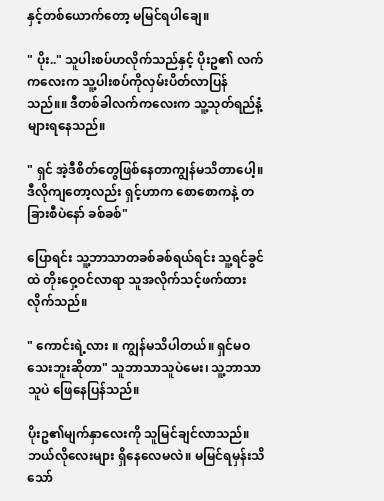နှင့်တစ်ယောက်တော့ မမြင်ရပါချေ။

" ပိုး.." သူပါးစပ်ဟလိုက်သည်နှင့် ပိုးဥ၏ လက်ကလေးက သူ့ပါးစပ်ကိုလှမ်းပိတ်လာပြန်သည်။။ ဒီတစ်ခါလက်ကလေးက သူ့သုတ်ရည်နံ့များရနေသည်။

" ရှင် အဲ့ဒီစိတ်တွေဖြစ်နေတာကျွန်မသိတာပေါ့။ ဒီလိုကျတော့လည်း ရှင့်ဟာက စောစောကနဲ့ တခြားစီပဲနော် ခစ်ခစ်"

ပြောရင်း သူ့ဘာသာတခစ်ခစ်ရယ်ရင်း သူ့ရင်ခွင်ထဲ တိုးဝှေ့ဝင်လာရာ သူအလိုက်သင့်ဖက်ထားလိုက်သည်။

" ကောင်းရဲ့လား ။ ကျွန်မသိပါတယ်။ ရှင်မဝသေးဘူးဆိုတာ" သူဘာသာသူပဲမေး၊ သူ့ဘာသာသူပဲ ဖြေနေပြန်သည်။

ပိုးဥ၏မျက်နှာလေးကို သူမြင်ချင်လာသည်။ ဘယ်လိုလေးများ ရှိနေလေမလဲ။ မမြင်ရမှန်းသိသော်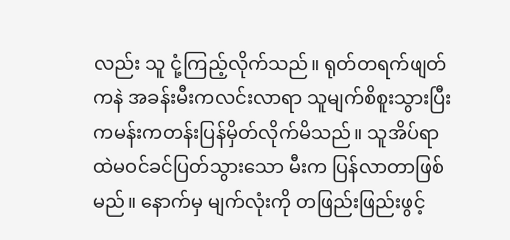လည်း သူ ငုံ့ကြည့်လိုက်သည်။ ရုတ်တရက်ဖျတ်ကနဲ အခန်းမီးကလင်းလာရာ သူမျက်စိစူးသွားပြီးကမန်းကတန်းပြန်မှိတ်လိုက်မိသည်။ သူအိပ်ရာထဲမဝင်ခင်ပြတ်သွားသော မီးက ပြန်လာတာဖြစ်မည်။ နောက်မှ မျက်လုံးကို တဖြည်းဖြည်းဖွင့်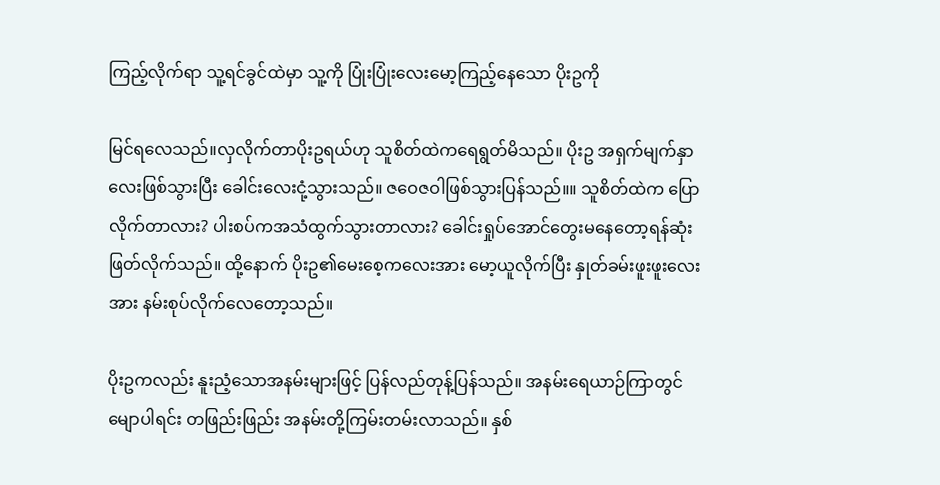ကြည့်လိုက်ရာ သူ့ရင်ခွင်ထဲမှာ သူ့ကို ပြုံးပြုံးလေးမော့ကြည့်နေသော ပိုးဥကို

မြင်ရလေသည်။လှလိုက်တာပိုးဥရယ်ဟု သူစိတ်ထဲကရေရွတ်မိသည်။ ပိုးဥ အရှက်မျက်နှာလေးဖြစ်သွားပြီး ခေါင်းလေးငုံ့သွားသည်။ ဇဝေဇဝါဖြစ်သွားပြန်သည်။။ သူစိတ်ထဲက ပြောလိုက်တာလား? ပါးစပ်ကအသံထွက်သွားတာလား? ခေါင်းရှုပ်အောင်တွေးမနေတော့ရန်ဆုံးဖြတ်လိုက်သည်။ ထို့နောက် ပိုးဥ၏မေးစေ့ကလေးအား မော့ယူလိုက်ပြီး နှုတ်ခမ်းဖူးဖူးလေးအား နမ်းစုပ်လိုက်လေတော့သည်။

ပိုးဥကလည်း နူးညံ့သောအနမ်းများဖြင့် ပြန်လည်တုန့်ပြန်သည်။ အနမ်းရေယာဉ်ကြာတွင် မျောပါရင်း တဖြည်းဖြည်း အနမ်းတို့ကြမ်းတမ်းလာသည်။ နှစ်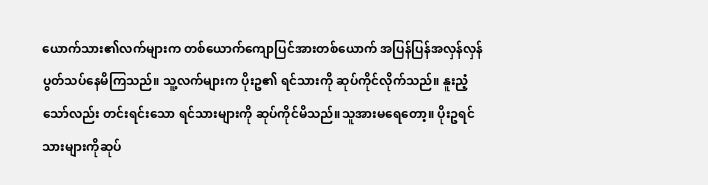ယောက်သား၏လက်များက တစ်ယောက်ကျောပြင်အားတစ်ယောက် အပြန်ပြန်အလှန်လှန်ပွတ်သပ်နေမိကြသည်။ သူ့လက်များက ပိုးဥ၏ ရင်သားကို ဆုပ်ကိုင်လိုက်သည်။ နူးညံ့သော်လည်း တင်းရင်းသော ရင်သားများကို ဆုပ်ကိုင်မိသည်။သူအားမရေတော့။ ပိုးဥရင်သားများကိုဆုပ်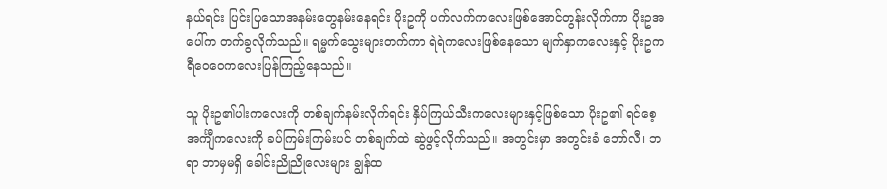နယ်ရင်း ပြင်းပြသောအနမ်းတွေနမ်းနေရင်း ပိုးဥကို ပက်လက်ကလေးဖြစ်အောင်တွန်းလိုက်ကာ ပိုးဥအပေါ်က တက်ခွလိုက်သည်။ ရမ္မက်သွေးများတက်ကာ ရဲရဲကလေးဖြစ်နေသော မျက်နှာကလေးနှင့် ပိုးဥက ရီဝေဝေကလေးပြန်ကြည့်နေသည်။

သူ ပိုးဥ၏ပါးကလေးကို တစ်ချက်နမ်းလိုက်ရင်း နှိပ်ကြယ်သီးကလေးများနှင့်ဖြစ်သော ပိုးဥ၏ ရင်စေ့အင်္ကျီကလေးကို ခပ်ကြမ်းကြမ်းပင် တစ်ချက်ထဲ ဆွဲဖွင့်လိုက်သည်။ အတွင်းမှာ အတွင်းခံ ဘော်လီ၊ ဘရာ ဘာမှမရှိ ခေါင်းညိုညိုလေးများ ချွန်ထ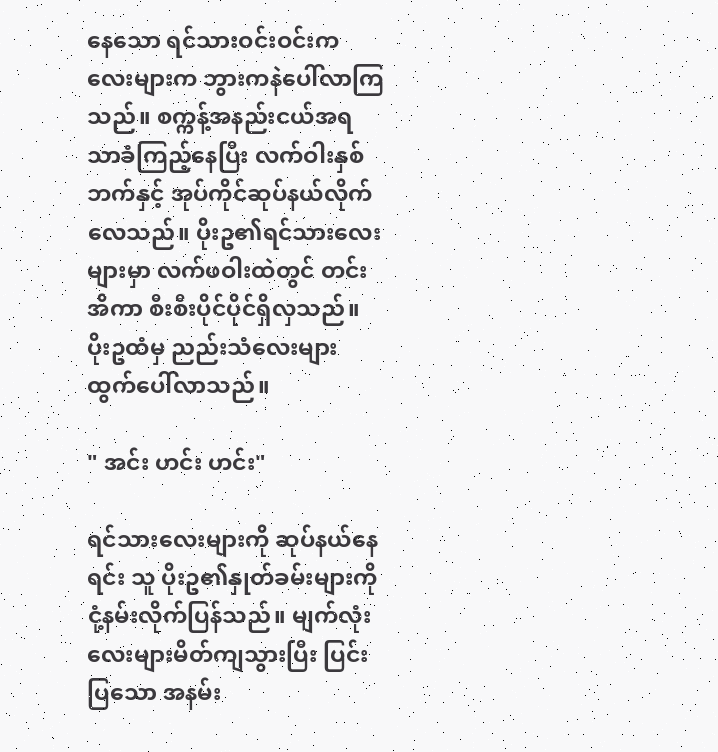နေသော ရင်သားဝင်းဝင်းကလေးများက ဘွားကနဲပေါ်လာကြသည်။ စက္ကန့်အနည်းငယ်အရသာခံကြည့်နေပြီး လက်ဝါးနှစ်ဘက်နှင့် အုပ်ကိုင်ဆုပ်နယ်လိုက်လေသည်။ ပိုးဥ၏ရင်သားလေးများမှာ လက်ဖဝါးထဲတွင် တင်းအိကာ စီးစီးပိုင်ပိုင်ရှိလှသည်။ ပိုးဥထံမှ ညည်းသံလေးများထွက်ပေါ်လာသည်။

" အင်း ဟင်း ဟင်း"

ရင်သားလေးများကို ဆုပ်နယ်နေရင်း သူ ပိုးဥ၏နှုတ်ခမ်းများကို ငုံ့နမ်းလိုက်ပြန်သည်။ မျက်လုံးလေးများမိတ်ကျသွားပြီး ပြင်းပြသော အနမ်း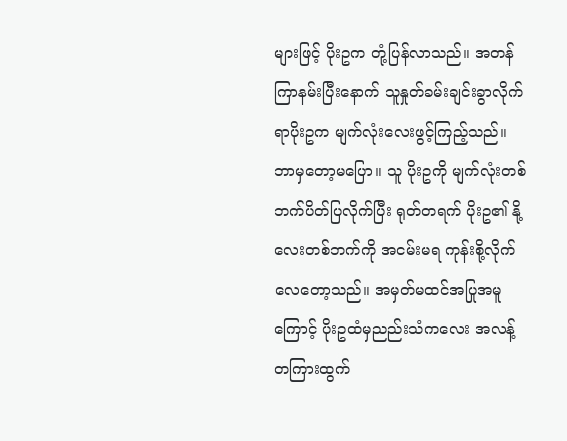များဖြင့် ပိုးဥက တုံ့ပြန်လာသည်။ အတန်ကြာနမ်းပြီးနောက် သူနှုတ်ခမ်းချင်းခွာလိုက်ရာပိုးဥက မျက်လုံးလေးဖွင့်ကြည့်သည်။ ဘာမှတော့မပြော။ သူ ပိုးဥကို မျက်လုံးတစ်ဘက်ပိတ်ပြလိုက်ပြီး ရုတ်တရက် ပိုးဥ၏ နို့လေးတစ်ဘက်ကို အငမ်းမရ ကုန်းစို့လိုက်လေတော့သည်။ အမှတ်မထင်အပြုအမူကြောင့် ပိုးဥထံမှညည်းသံကလေး အလန့်တကြားထွက်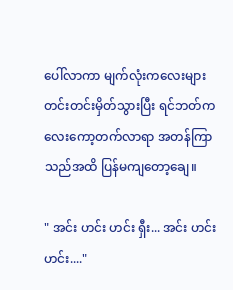ပေါ်လာကာ မျက်လုံးကလေးများ တင်းတင်းမှိတ်သွားပြီး ရင်ဘတ်ကလေးကော့တက်လာရာ အတန်ကြာသည်အထိ ပြန်မကျတော့ချေ။

" အင်း ဟင်း ဟင်း ရှီး... အင်း ဟင်း ဟင်း...."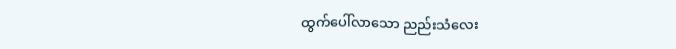ထွက်ပေါ်လာသော ညည်းသံလေး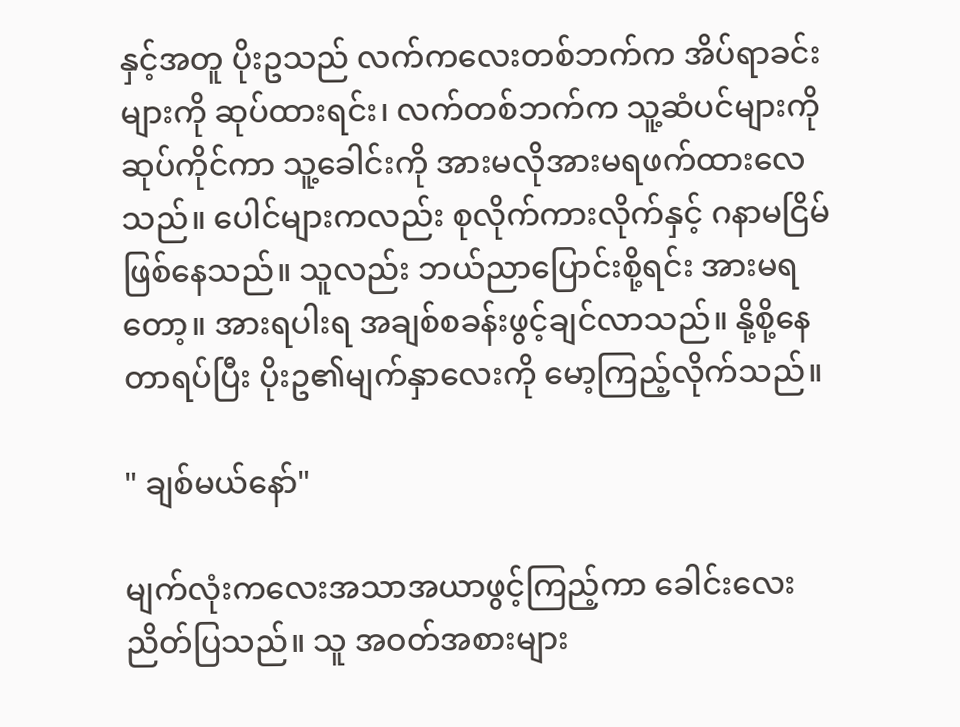နှင့်အတူ ပိုးဥသည် လက်ကလေးတစ်ဘက်က အိပ်ရာခင်းများကို ဆုပ်ထားရင်း၊ လက်တစ်ဘက်က သူ့ဆံပင်များကိုဆုပ်ကိုင်ကာ သူ့ခေါင်းကို အားမလိုအားမရဖက်ထားလေသည်။ ပေါင်များကလည်း စုလိုက်ကားလိုက်နှင့် ဂနာမငြိမ်ဖြစ်နေသည်။ သူလည်း ဘယ်ညာပြောင်းစို့ရင်း အားမရတော့။ အားရပါးရ အချစ်စခန်းဖွင့်ချင်လာသည်။ နို့စို့နေတာရပ်ပြီး ပိုးဥ၏မျက်နှာလေးကို မော့ကြည့်လိုက်သည်။

" ချစ်မယ်နော်"

မျက်လုံးကလေးအသာအယာဖွင့်ကြည့်ကာ ခေါင်းလေးညိတ်ပြသည်။ သူ အဝတ်အစားများ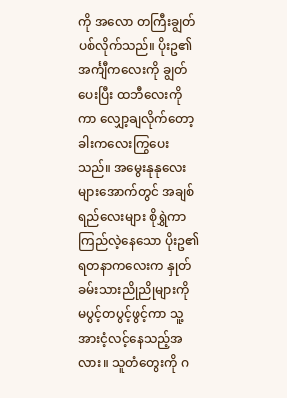ကို အလော တကြီးချွတ်ပစ်လိုက်သည်။ ပိုးဥ၏ အင်္ကျီကလေးကို ချွတ်ပေးပြီး ထဘီလေးကိုကာ လျှော့ချလိုက်တော့ခါးကလေးကြွပေးသည်။ အမွေးနုနုလေးများအောက်တွင် အချစ်ရည်လေးများ စိုရွှဲကာ ကြည်လဲ့နေသော ပိုးဥ၏ရတနာကလေးက နှုတ်ခမ်းသားညိုညိုများကို မပွင့်တပွင့်ဖွင့်ကာ သူ့အားငံ့လင့်နေသည့်အလား။ သူတံတွေးကို ဂ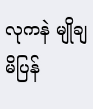လုကနဲ မျိုချမိပြန်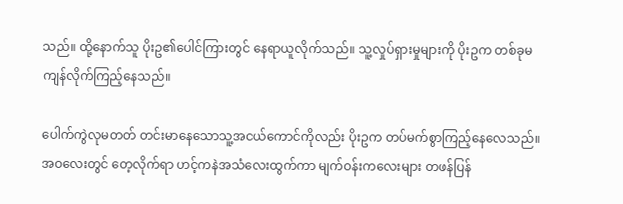သည်။ ထို့နောက်သူ ပိုးဥ၏ပေါင်ကြားတွင် နေရာယူလိုက်သည်။ သူ့လှုပ်ရှားမှုများကို ပိုးဥက တစ်ခုမကျန်လိုက်ကြည့်နေသည်။

ပေါက်ကွဲလုမတတ် တင်းမာနေသောသူ့အငယ်ကောင်ကိုလည်း ပိုးဥက တပ်မက်စွာကြည့်နေလေသည်။ အဝလေးတွင် တေ့လိုက်ရာ ဟင့်ကနဲအသံလေးထွက်ကာ မျက်ဝန်းကလေးများ တဖန်ပြန်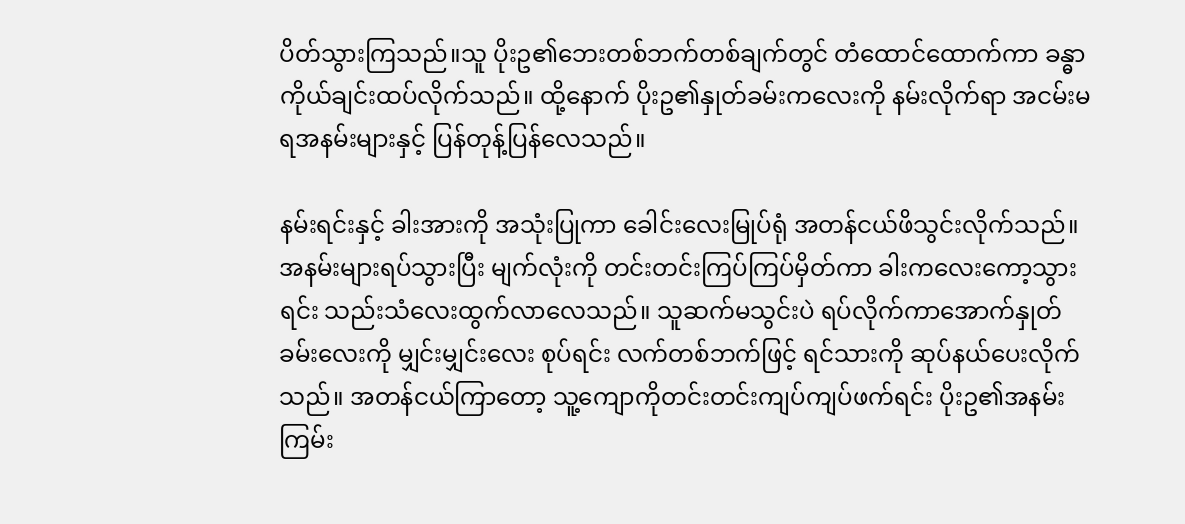ပိတ်သွားကြသည်။သူ ပိုးဥ၏ဘေးတစ်ဘက်တစ်ချက်တွင် တံထောင်ထောက်ကာ ခန္ဓာကိုယ်ချင်းထပ်လိုက်သည်။ ထို့နောက် ပိုးဥ၏နှုတ်ခမ်းကလေးကို နမ်းလိုက်ရာ အငမ်းမရအနမ်းများနှင့် ပြန်တုန့်ပြန်လေသည်။

နမ်းရင်းနှင့် ခါးအားကို အသုံးပြုကာ ခေါင်းလေးမြုပ်ရုံ အတန်ငယ်ဖိသွင်းလိုက်သည်။ အနမ်းများရပ်သွားပြီး မျက်လုံးကို တင်းတင်းကြပ်ကြပ်မှိတ်ကာ ခါးကလေးကော့သွားရင်း သည်းသံလေးထွက်လာလေသည်။ သူဆက်မသွင်းပဲ ရပ်လိုက်ကာအောက်နှုတ်ခမ်းလေးကို မျှင်းမျှင်းလေး စုပ်ရင်း လက်တစ်ဘက်ဖြင့် ရင်သားကို ဆုပ်နယ်ပေးလိုက်သည်။ အတန်ငယ်ကြာတော့ သူ့ကျောကိုတင်းတင်းကျပ်ကျပ်ဖက်ရင်း ပိုးဥ၏အနမ်းကြမ်း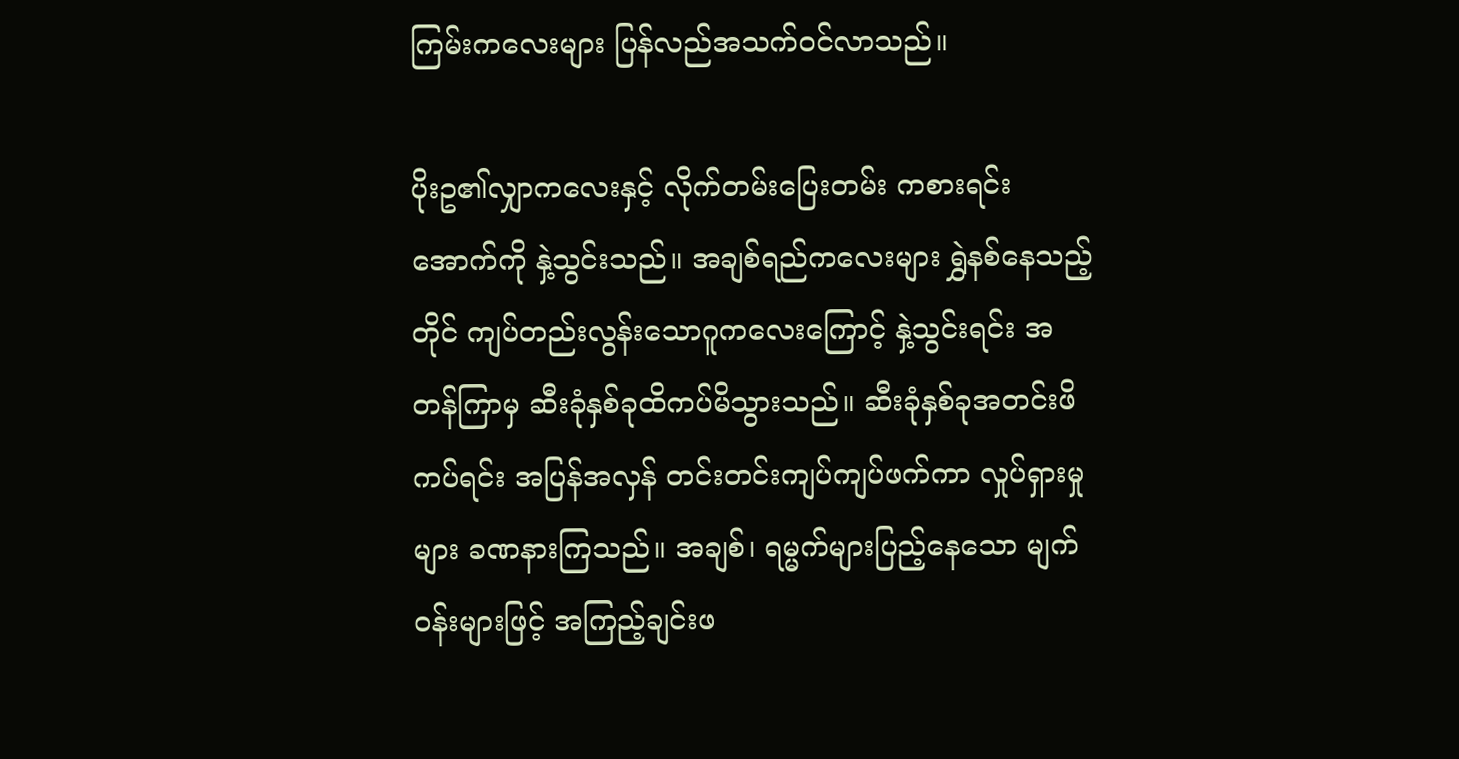ကြမ်းကလေးများ ပြန်လည်အသက်ဝင်လာသည်။

ပိုးဥ၏လျှာကလေးနှင့် လိုက်တမ်းပြေးတမ်း ကစားရင်းအောက်ကို နှဲ့သွင်းသည်။ အချစ်ရည်ကလေးများ ရွှဲနစ်နေသည့်တိုင် ကျပ်တည်းလွန်းသောဂူကလေးကြောင့် နှဲ့သွင်းရင်း အတန်ကြာမှ ဆီးခုံနှစ်ခုထိကပ်မိသွားသည်။ ဆီးခုံနှစ်ခုအတင်းဖိကပ်ရင်း အပြန်အလှန် တင်းတင်းကျပ်ကျပ်ဖက်ကာ လှုပ်ရှားမှုများ ခဏနားကြသည်။ အချစ်၊ ရမ္မက်များပြည့်နေသော မျက်ဝန်းများဖြင့် အကြည့်ချင်းဖ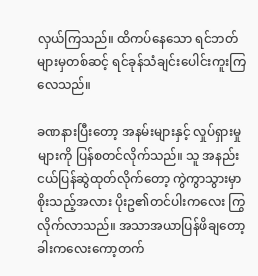လှယ်ကြသည်။ ထိကပ်နေသော ရင်ဘတ်များမှတစ်ဆင့် ရင်ခုန်သံချင်းပေါင်းကူးကြလေသည်။

ခဏနားပြီးတော့ အနမ်းများနှင့် လှုပ်ရှားမှုများကို ပြန်စတင်လိုက်သည်။ သူ အနည်းငယ်ပြန်ဆွဲထုတ်လိုက်တော့ ကွဲကွာသွားမှာ စိုးသည့်အလား ပိုးဥ၏တင်ပါးကလေး ကြွလိုက်လာသည်။ အသာအယာပြန်ဖိချတော့ ခါးကလေးကော့တက်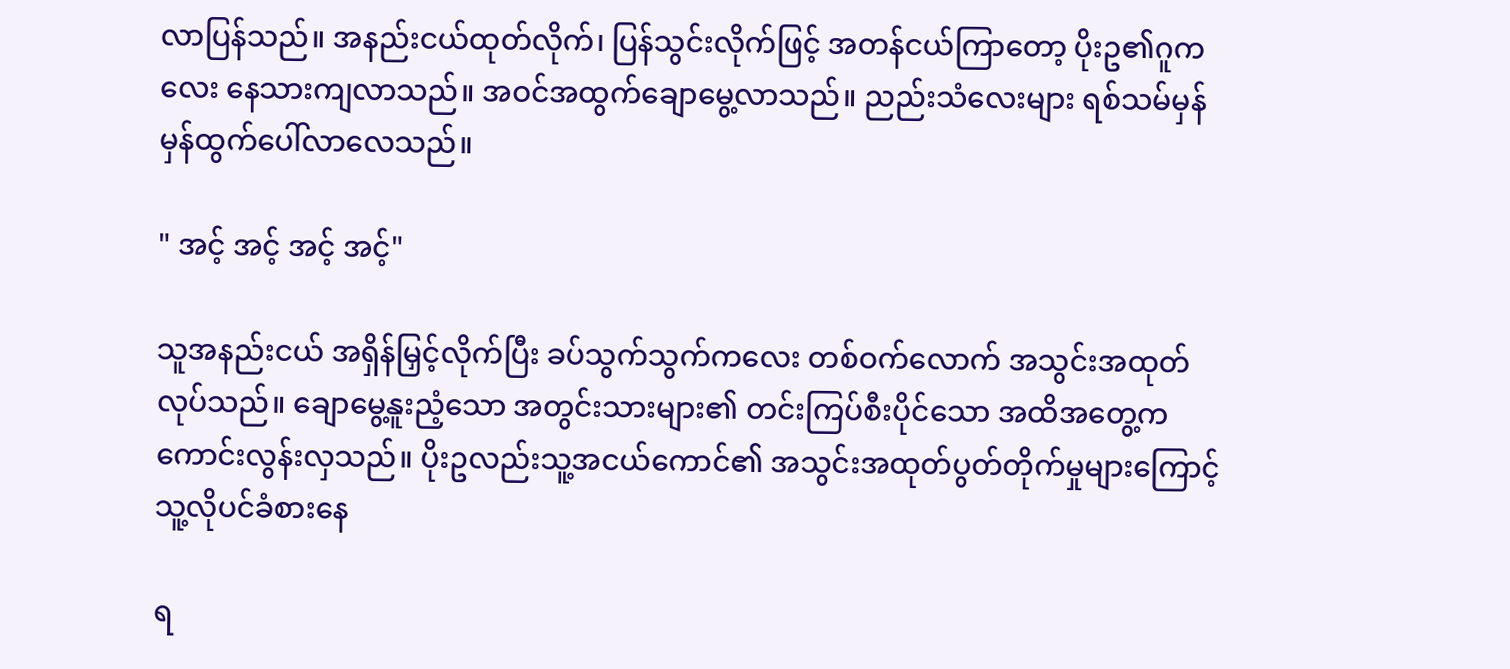လာပြန်သည်။ အနည်းငယ်ထုတ်လိုက်၊ ပြန်သွင်းလိုက်ဖြင့် အတန်ငယ်ကြာတော့ ပိုးဥ၏ဂူကလေး နေသားကျလာသည်။ အဝင်အထွက်ချောမွေ့လာသည်။ ညည်းသံလေးများ ရစ်သမ်မှန်မှန်ထွက်ပေါ်လာလေသည်။

" အင့် အင့် အင့် အင့်"

သူအနည်းငယ် အရှိန်မြှင့်လိုက်ပြီး ခပ်သွက်သွက်ကလေး တစ်ဝက်လောက် အသွင်းအထုတ်လုပ်သည်။ ချောမွေ့နူးညံ့သော အတွင်းသားများ၏ တင်းကြပ်စီးပိုင်သော အထိအတွေ့က ကောင်းလွန်းလှသည်။ ပိုးဥလည်းသူ့အငယ်ကောင်၏ အသွင်းအထုတ်ပွတ်တိုက်မှုများကြောင့် သူ့လိုပင်ခံစားနေ

ရ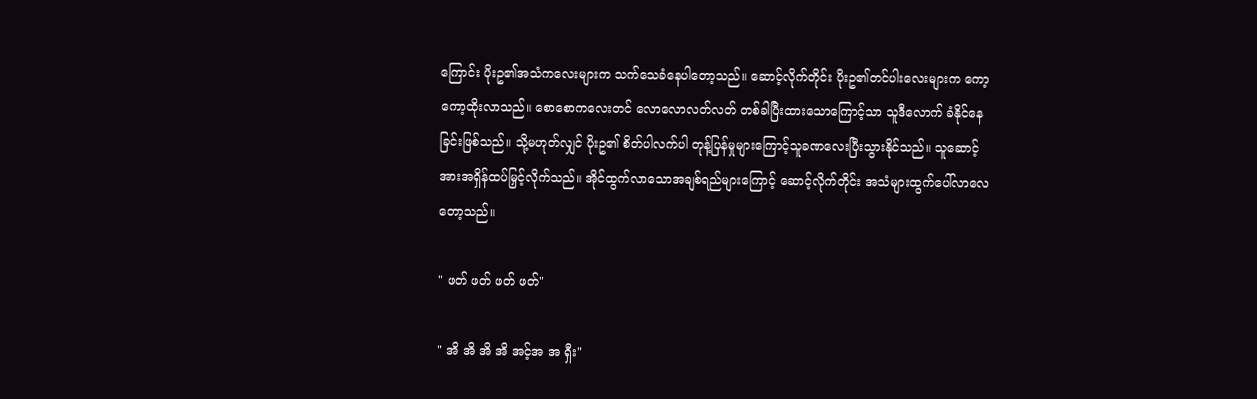ကြောင်း ပိုးဥ၏အသံကလေးများက သက်သေခံနေပါတော့သည်။ ဆောင့်လိုက်တိုင်း ပိုးဥ၏တင်ပါးလေးများက ကော့ကော့ထိုးလာသည်။ စောစောကလေးတင် လောလောလတ်လတ် တစ်ခါပြီးထားသောကြောင့်သာ သူဒီလောက် ခံနိုင်နေခြင်းဖြစ်သည်။ သို့မဟုတ်လျှင် ပိုးဥ၏ စိတ်ပါလက်ပါ တုန့်ပြန်မှုများကြောင့်သူခဏလေးပြီးသွားနိုင်သည်။ သူဆောင့်အားအရှိန်ထပ်မြှင့်လိုက်သည်။ အိုင်ထွက်လာသောအချစ်ရည်များကြောင့် ဆောင့်လိုက်တိုင်း အသံများထွက်ပေါ်လာလေတော့သည်။

" ဖတ် ဖတ် ဖတ် ဖတ်"

" အိ အိ အိ အိ အင့်အ အ ရှီး"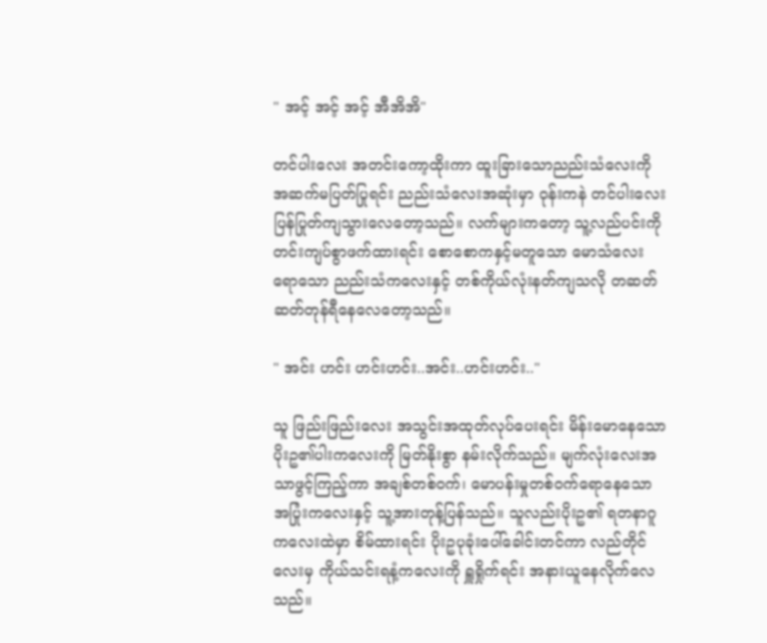" အင့် အင့် အင့် အီအိအိ"

တင်ပါးလေး အတင်းကော့ထိုးကာ ထူးခြားသောညည်းသံလေးကို အဆက်မပြတ်ပြုရင်း ညည်းသံလေးအဆုံးမှာ ဝုန်းကနဲ တင်ပါးလေးပြန်ပြုတ်ကျသွားလေတော့သည်။ လက်များကတော့ သူ့လည်ပင်းကို တင်းကျပ်စွာဖက်ထားရင်း စောစောကနှင့်မတူသော မောသံလေးရောသော ညည်းသံကလေးနှင့် တစ်ကိုယ်လုံးနတ်ကျသလို တဆတ်ဆတ်တုန်ရီနေလေတော့သည်။

" အင်း ဟင်း ဟင်းဟင်း..အင်း..ဟင်းဟင်း.."

သူ ဖြည်းဖြည်းလေး အသွင်းအထုတ်လုပ်ပေးရင်း မိန်းမောနေသော ပိုးဥ၏ပါးကလေးကို မြတ်နိုးစွာ နမ်းလိုက်သည်။ မျက်လုံးလေးအသာဖွင့်ကြည့်ကာ အချစ်တစ်ဝက်၊ မောပန်းမှုတစ်ဝက်ရောနေသော အပြုံးကလေးနှင့် သူ့အားတုန့်ပြန်သည်။ သူလည်းပိုးဥ၏ ရတနာဂူကလေးထဲမှာ စိမ်ထားရင်း ပိုးဥပုခုံးပေါ်ခေါင်းတင်ကာ လည်တိုင်လေးမှ ကိုယ်သင်းရနံ့ကလေးကို ရှူရှိုက်ရင်း အနားယူနေလိုက်လေသည်။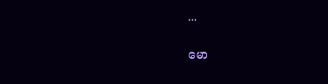...

မော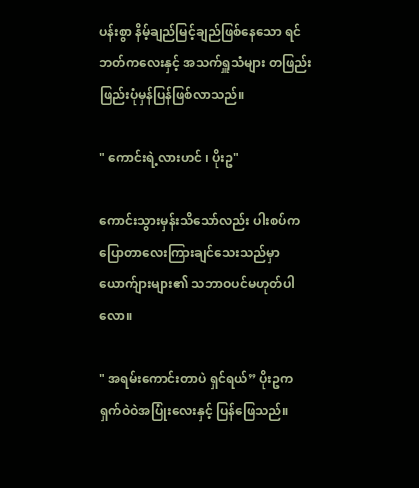ပန်းစွာ နိမ့်ချည်မြင့်ချည်ဖြစ်နေသော ရင်ဘတ်ကလေးနှင့် အသက်ရှူသံများ တဖြည်းဖြည်းပုံမှန်ပြန်ဖြစ်လာသည်။

" ကောင်းရဲ့လားဟင် ၊ ပိုးဥ"

ကောင်းသွားမှန်းသိသော်လည်း ပါးစပ်ကပြောတာလေးကြားချင်သေးသည်မှာ ယောက်ျားများ၏ သဘာဝပင်မဟုတ်ပါလော။

" အရမ်းကောင်းတာပဲ ရှင်ရယ်” ပိုးဥက ရှက်ဝဲဝဲအပြုံးလေးနှင့် ပြန်ဖြေသည်။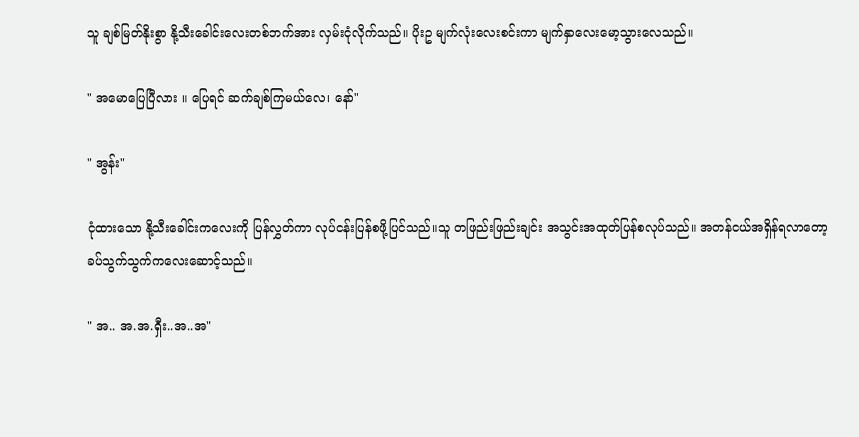သူ ချစ်မြတ်နိုးစွာ နို့သီးခေါင်းလေးတစ်ဘက်အား လှမ်းငုံလိုက်သည်။ ပိုးဥ မျက်လုံးလေးစင်းကာ မျက်နှာလေးမော့သွားလေသည်။

" အမောပြေပြီလား ။ ပြေရင် ဆက်ချစ်ကြမယ်လေ၊ နော်"

" အွန်း"

ငုံထားသော နို့သီးခေါင်းကလေးကို ပြန်လွှတ်ကာ လုပ်ငန်းပြန်စဖို့ပြင်သည်။သူ တဖြည်းဖြည်းချင်း အသွင်းအထုတ်ပြန်စလုပ်သည်။ အတန်ငယ်အရှိန်ရလာတော့ ခပ်သွက်သွက်ကလေးဆောင့်သည်။

" အ.. အ.အ.ရှီး..အ..အ"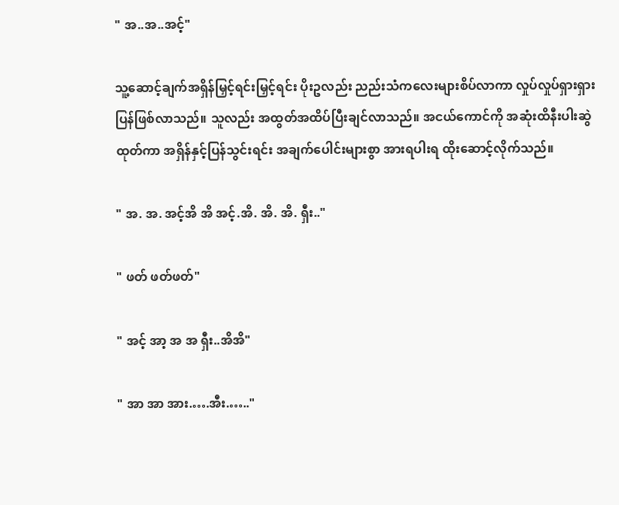" အ..အ..အင့်"

သူ့ဆောင့်ချက်အရှိန်မြှင့်ရင်းမြှင့်ရင်း ပိုးဥလည်း ညည်းသံကလေးများစိပ်လာကာ လှုပ်လှုပ်ရှားရှားပြန်ဖြစ်လာသည်။ သူလည်း အထွတ်အထိပ်ပြီးချင်လာသည်။ အငယ်ကောင်ကို အဆုံးထိနီးပါးဆွဲထုတ်ကာ အရှိန်နှင့်ပြန်သွင်းရင်း အချက်ပေါင်းများစွာ အားရပါးရ ထိုးဆောင့်လိုက်သည်။

" အ. အ. အင့်အိ အိ အင့်.အိ. အိ. အိ. ရှီး.."

" ဖတ် ဖတ်ဖတ်"

" အင့် အာ့ အ အ ရှီး..အိအိ"

" အာ အာ အား.….အီး.….."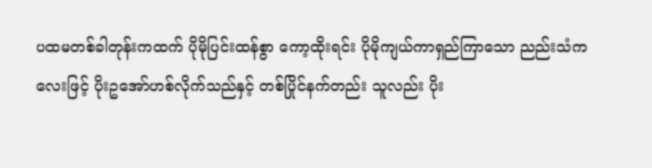ပထမတစ်ခါတုန်းကထက် ပိုမိုပြင်းထန်စွာ ကော့ထိုးရင်း ပိုမိုကျယ်ကာရှည်ကြာသော ညည်းသံကလေးဖြင့် ပိုးဥအော်ဟစ်လိုက်သည်နှင့် တစ်ပြိုင်နက်တည်း သူလည်း ပိုး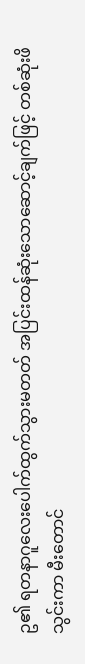ဥ၏ ရတနာဂူလေးပေါက်ထွက်သွားမတတ် အပြင်းထန်ဆုံးသောဆောင့်ချက်ဖြင့် တစ်ဆုံးဖိသွင်းကာ မီးတောင်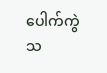ပေါက်ကွဲသ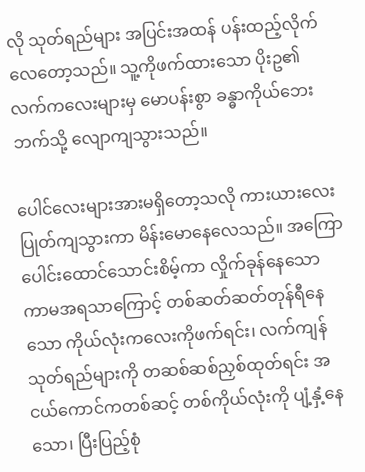လို သုတ်ရည်များ အပြင်းအထန် ပန်းထည့်လိုက်လေတော့သည်။ သူ့ကိုဖက်ထားသော ပိုးဥ၏လက်ကလေးများမှ မောပန်းစွာ ခန္ဓာကိုယ်ဘေးဘက်သို့ လျောကျသွားသည်။

ပေါင်လေးများအားမရှိတော့သလို ကားယားလေးပြုတ်ကျသွားကာ မိန်းမောနေလေသည်။ အကြောပေါင်းထောင်သောင်းစိမ့်ကာ လှိုက်ခုန်နေသော ကာမအရသာကြောင့် တစ်ဆတ်ဆတ်တုန်ရီနေသော ကိုယ်လုံးကလေးကိုဖက်ရင်း၊ လက်ကျန်သုတ်ရည်များကို တဆစ်ဆစ်ညှစ်ထုတ်ရင်း အငယ်ကောင်ကတစ်ဆင့် တစ်ကိုယ်လုံးကို ပျံ့နှံ့နေသော၊ ပြီးပြည့်စုံ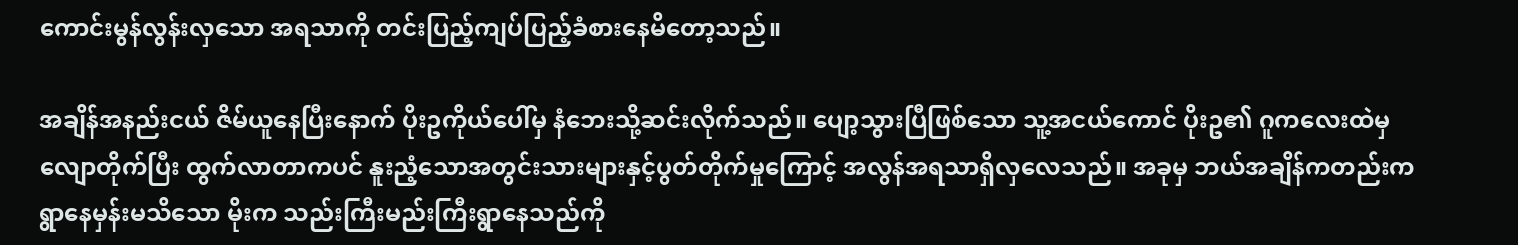ကောင်းမွန်လွန်းလှသော အရသာကို တင်းပြည့်ကျပ်ပြည့်ခံစားနေမိတော့သည်။

အချိန်အနည်းငယ် ဇိမ်ယူနေပြီးနောက် ပိုးဥကိုယ်ပေါ်မှ နံဘေးသို့ဆင်းလိုက်သည်။ ပျော့သွားပြီဖြစ်သော သူ့အငယ်ကောင် ပိုးဥ၏ ဂူကလေးထဲမှလျောတိုက်ပြီး ထွက်လာတာကပင် နူးညံ့သောအတွင်းသားများနှင့်ပွတ်တိုက်မှုကြောင့် အလွန်အရသာရှိလှလေသည်။ အခုမှ ဘယ်အချိန်ကတည်းက ရွာနေမှန်းမသိသော မိုးက သည်းကြီးမည်းကြီးရွာနေသည်ကို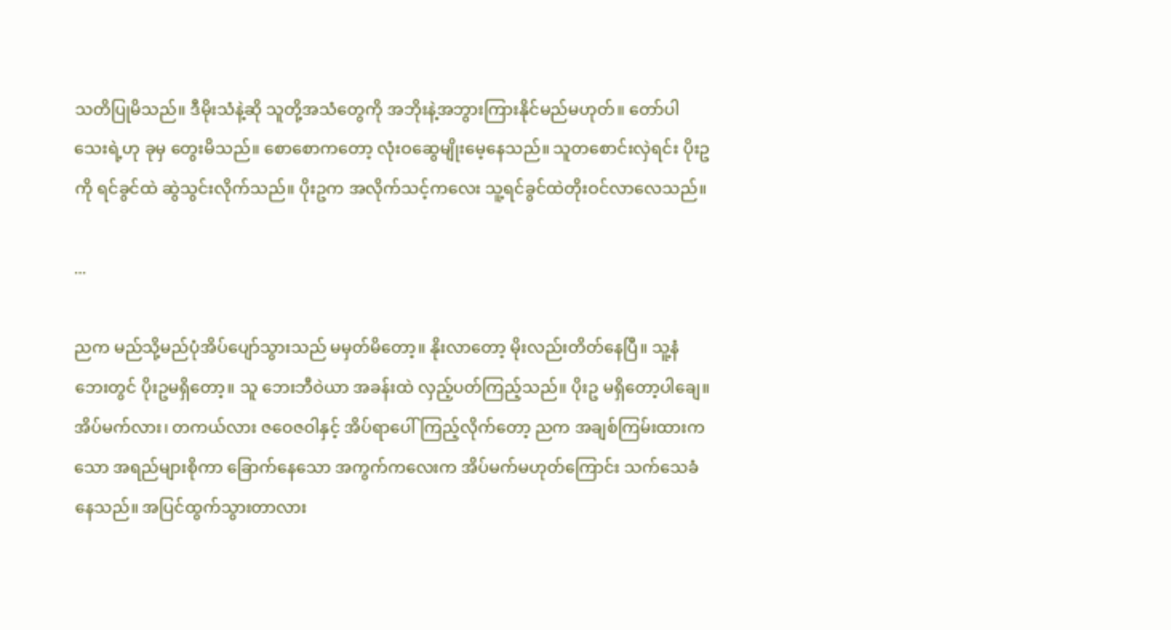သတိပြုမိသည်။ ဒီမိုးသံနဲ့ဆို သူတို့အသံတွေကို အဘိုးနဲ့အဘွားကြားနိုင်မည်မဟုတ်။ တော်ပါသေးရဲ့ဟု ခုမှ တွေးမိသည်။ စောစောကတော့ လုံးဝဆွေမျိုးမေ့နေသည်။ သူတစောင်းလှဲရင်း ပိုးဥကို ရင်ခွင်ထဲ ဆွဲသွင်းလိုက်သည်။ ပိုးဥက အလိုက်သင့်ကလေး သူ့ရင်ခွင်ထဲတိုးဝင်လာလေသည်။

...

ညက မည်သို့မည်ပုံအိပ်ပျော်သွားသည် မမှတ်မိတော့။ နိုးလာတော့ မိုးလည်းတိတ်နေပြီ။ သူ့နံဘေးတွင် ပိုးဥမရှိတော့။ သူ ဘေးဘီဝဲယာ အခန်းထဲ လှည့်ပတ်ကြည့်သည်။ ပိုးဥ မရှိတော့ပါချေ။ အိပ်မက်လား၊ တကယ်လား ဇဝေဇဝါနှင့် အိပ်ရာပေါ်ကြည့်လိုက်တော့ ညက အချစ်ကြမ်းထားကသော အရည်များစိုကာ ခြောက်နေသော အကွက်ကလေးက အိပ်မက်မဟုတ်ကြောင်း သက်သေခံနေသည်။ အပြင်ထွက်သွားတာလား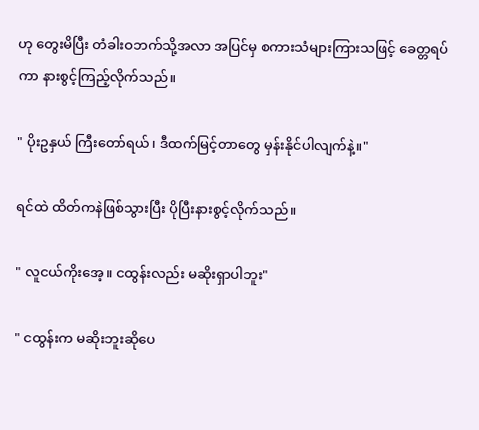ဟု တွေးမိပြီး တံခါးဝဘက်သို့အလာ အပြင်မှ စကားသံများကြားသဖြင့် ခေတ္တရပ်ကာ နားစွင့်ကြည့်လိုက်သည်။

" ပိုးဥနှယ် ကြီးတော်ရယ်၊ ဒီထက်မြင့်တာတွေ မှန်းနိုင်ပါလျက်နဲ့။"

ရင်ထဲ ထိတ်ကနဲဖြစ်သွားပြီး ပိုပြီးနားစွင့်လိုက်သည်။

" လူငယ်ကိုးအေ့။ ငထွန်းလည်း မဆိုးရှာပါဘူး"

" ငထွန်းက မဆိုးဘူးဆိုပေ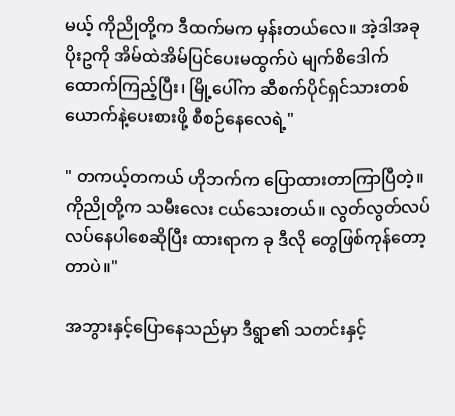မယ့် ကိုညိုတို့က ဒီထက်မက မှန်းတယ်လေ။ အဲ့ဒါအခု ပိုးဥကို အိမ်ထဲအိမ်ပြင်ပေးမထွက်ပဲ မျက်စိဒေါက်ထောက်ကြည့်ပြီး၊ မြို့ပေါ်က ဆီစက်ပိုင်ရှင်သားတစ်ယောက်နဲ့ပေးစားဖို့ စီစဉ်နေလေရဲ့"

" တကယ့်တကယ် ဟိုဘက်က ပြောထားတာကြာပြီတဲ့။ ကိုညိုတို့က သမီးလေး ငယ်သေးတယ်။ လွတ်လွတ်လပ်လပ်နေပါစေဆိုပြီး ထားရာက ခု ဒီလို တွေဖြစ်ကုန်တော့တာပဲ။"

အဘွားနှင့်ပြောနေသည်မှာ ဒီရွာ၏ သတင်းနှင့်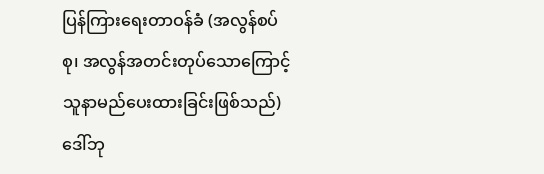ပြန်ကြားရေးတာဝန်ခံ (အလွန်စပ်စု၊ အလွန်အတင်းတုပ်သောကြောင့် သူနာမည်ပေးထားခြင်းဖြစ်သည်) ဒေါ်ဘု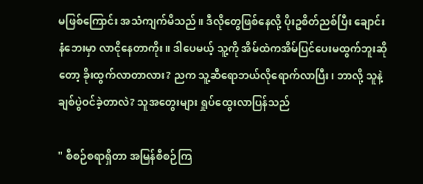မဖြစ်ကြောင်း အသံကျက်မိသည်။ ဒီလိုတွေဖြစ်နေလို့ ပိုးဥစိတ်ညစ်ပြီး ချောင်းနံဘေးမှာ လာငိုနေတာကိုး။ ဒါပေမယ့် သူ့ကို အိမ်ထဲကအိမ်ပြင်ပေးမထွက်ဘူးဆိုတော့ ခိုးထွက်လာတာလား? ညက သူ့ဆီရောဘယ်လိုရောက်လာပြီး၊ ဘာလို့ သူနဲ့ ချစ်ပွဲဝင်ခဲ့တာလဲ? သူအတွေးများ ရှုပ်ထွေးလာပြန်သည်

" စီစဉ်စရာရှိတာ အမြန်စီစဉ်ကြ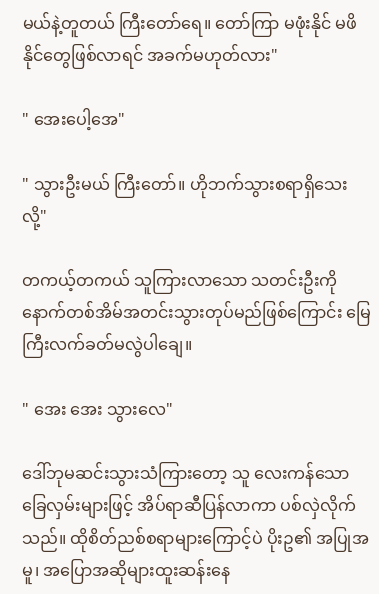မယ်နဲ့တူတယ် ကြီးတော်ရေ။ တော်ကြာ မဖုံးနိုင် မဖိနိုင်တွေဖြစ်လာရင် အခက်မဟုတ်လား"

" အေးပေါ့အေ"

" သွားဦးမယ် ကြီးတော်။ ဟိုဘက်သွားစရာရှိသေးလို့"

တကယ့်တကယ် သူကြားလာသော သတင်းဦးကို နောက်တစ်အိမ်အတင်းသွားတုပ်မည်ဖြစ်ကြောင်း မြေကြီးလက်ခတ်မလွဲပါချေ။

" အေး အေး သွားလေ"

ဒေါ်ဘုမဆင်းသွားသံကြားတော့ သူ လေးကန်သော ခြေလှမ်းများဖြင့် အိပ်ရာဆီပြန်လာကာ ပစ်လှဲလိုက်သည်။ ထိုစိတ်ညစ်စရာများကြောင့်ပဲ ပိုးဥ၏ အပြုအမူ၊ အပြောအဆိုများထူးဆန်းနေ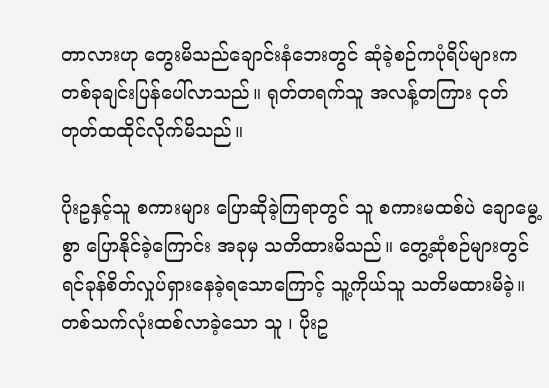တာလားဟု တွေးမိသည်ချောင်းနံဘေးတွင် ဆုံခဲ့စဉ်ကပုံရိပ်များက တစ်ခုချင်းပြန်ပေါ်လာသည်။ ရုတ်တရက်သူ အလန့်တကြား ငုတ်တုတ်ထထိုင်လိုက်မိသည်။

ပိုးဥနှင့်သူ စကားများ ပြောဆိုခဲ့ကြရာတွင် သူ စကားမထစ်ပဲ ချောမွေ့စွာ ပြောနိုင်ခဲ့ကြောင်း အခုမှ သတိထားမိသည်။ တွေ့ဆုံစဉ်များတွင် ရင်ခုန်စိတ်လှုပ်ရှားနေခဲ့ရသောကြောင့် သူ့ကိုယ်သူ သတိမထားမိခဲ့။ တစ်သက်လုံးထစ်လာခဲ့သော သူ ၊ ပိုးဥ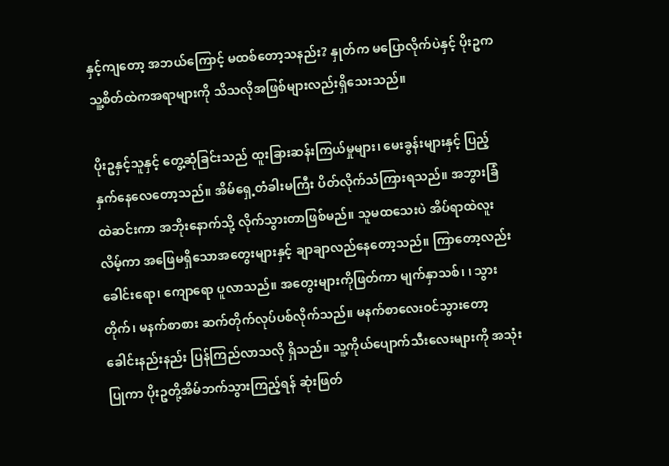နှင့်ကျတော့ အဘယ်ကြောင့် မထစ်တော့သနည်း? နှုတ်က မပြောလိုက်ပဲနှင့် ပိုးဥက သူ့စိတ်ထဲကအရာများကို သိသလိုအဖြစ်များလည်းရှိသေးသည်။

ပိုးဥနှင့်သူနှင့် တွေ့ဆုံခြင်းသည် ထူးခြားဆန်းကြယ်မှုများ၊ မေးခွန်းများနှင့် ပြည့်နှက်နေလေတော့သည်။ အိမ်ရှေ့တံခါးမကြီး ပိတ်လိုက်သံကြားရသည်။ အဘွားခြံထဲဆင်းကာ အဘိုးနောက်သို့ လိုက်သွားတာဖြစ်မည်။ သူမထသေးပဲ အိပ်ရာထဲလူးလိမ့်ကာ အဖြေမရှိသောအတွေးများနှင့် ချာချာလည်နေတော့သည်။ ကြာတော့လည်းခေါင်းရော၊ ကျောရော ပူလာသည်။ အတွေးများကိုဖြတ်ကာ မျက်နှာသစ်၊ ၊ သွားတိုက်၊ မနက်စာစား ဆက်တိုက်လုပ်ပစ်လိုက်သည်။ မနက်စာလေးဝင်သွားတော့ ခေါင်းနည်းနည်း ပြန်ကြည်လာသလို ရှိသည်။ သူ့ကိုယ်ပျောက်သီးလေးများကို အသုံးပြုကာ ပိုးဥတို့အိမ်ဘက်သွားကြည့်ရန် ဆုံးဖြတ်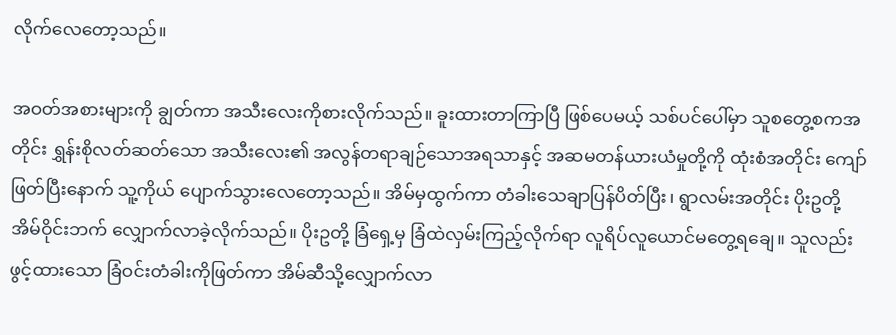လိုက်လေတော့သည်။

အဝတ်အစားများကို ချွတ်ကာ အသီးလေးကိုစားလိုက်သည်။ ခူးထားတာကြာပြီ ဖြစ်ပေမယ့် သစ်ပင်ပေါ်မှာ သူစတွေ့စကအတိုင်း ရွှန်းစိုလတ်ဆတ်သော အသီးလေး၏ အလွန်တရာချဉ်သောအရသာနှင့် အဆမတန်ယားယံမှုတို့ကို ထုံးစံအတိုင်း ကျော်ဖြတ်ပြီးနောက် သူ့ကိုယ် ပျောက်သွားလေတော့သည်။ အိမ်မှထွက်ကာ တံခါးသေချာပြန်ပိတ်ပြီး၊ ရွာလမ်းအတိုင်း ပိုးဥတို့ အိမ်ဝိုင်းဘက် လျှောက်လာခဲ့လိုက်သည်။ ပိုးဥတို့ ခြံရှေ့မှ ခြံထဲလှမ်းကြည့်လိုက်ရာ လူရိပ်လူယောင်မတွေ့ရချေ။ သူလည်း ဖွင့်ထားသော ခြံဝင်းတံခါးကိုဖြတ်ကာ အိမ်ဆီသို့လျှောက်လာ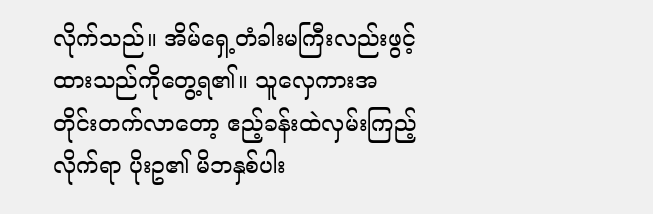လိုက်သည်။ အိမ်ရှေ့တံခါးမကြီးလည်းဖွင့်ထားသည်ကိုတွေ့ရ၏။ သူလှေကားအတိုင်းတက်လာတော့ ဧည့်ခန်းထဲလှမ်းကြည့်လိုက်ရာ ပိုးဥ၏ မိဘနှစ်ပါး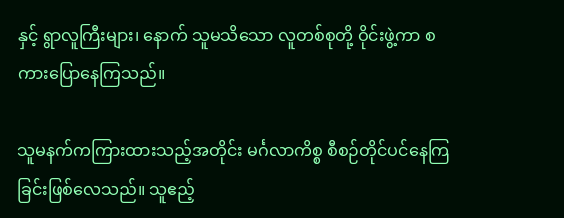နှင့် ရွာလူကြီးများ၊ နောက် သူမသိသော လူတစ်စုတို့ ဝိုင်းဖွဲ့ကာ စကားပြောနေကြသည်။

သူမနက်ကကြားထားသည့်အတိုင်း မင်္ဂလာကိစ္စ စီစဉ်တိုင်ပင်နေကြခြင်းဖြစ်လေသည်။ သူဧည့်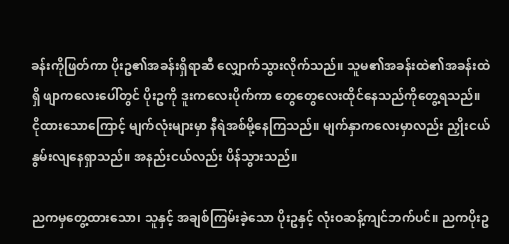ခန်းကိုဖြတ်ကာ ပိုးဥ၏အခန်းရှိရာဆီ လျှောက်သွားလိုက်သည်။ သူမ၏အခန်းထဲ၏အခန်းထဲရှိ ဖျာကလေးပေါ်တွင် ပိုးဥကို ဒူးကလေးပိုက်ကာ တွေတွေလေးထိုင်နေသည်ကိုတွေ့ရသည်။ ငိုထားသောကြောင့် မျက်လုံးများမှာ နီရဲအစ်မို့နေကြသည်။ မျက်နှာကလေးမှာလည်း ညှိုးငယ်နွမ်းလျနေရှာသည်။ အနည်းငယ်လည်း ပိန်သွားသည်။

ညကမှတွေ့ထားသော၊ သူနှင့် အချစ်ကြမ်းခဲ့သော ပိုးဥနှင့် လုံးဝဆန့်ကျင်ဘက်ပင်။ ညကပိုးဥ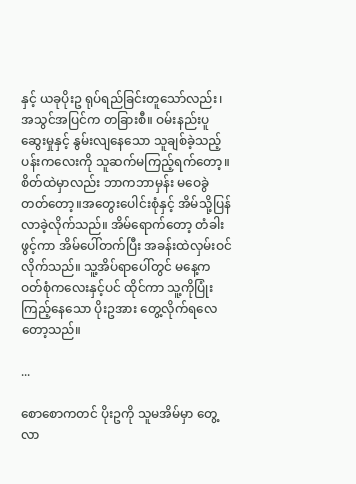နှင့် ယခုပိုးဥ ရုပ်ရည်ခြင်းတူသော်လည်း၊ အသွင်အပြင်က တခြားစီ။ ဝမ်းနည်းပူဆွေးမှုနှင့် နွမ်းလျနေသော သူချစ်ခဲ့သည့် ပန်းကလေးကို သူဆက်မကြည့်ရက်တော့။ စိတ်ထဲမှာလည်း ဘာကဘာမှန်း မဝေခွဲတတ်တော့။အတွေးပေါင်းစုံနှင့် အိမ်သို့ပြန်လာခဲ့လိုက်သည်။ အိမ်ရောက်တော့ တံခါးဖွင့်ကာ အိမ်ပေါ်တက်ပြီး အခန်းထဲလှမ်းဝင်လိုက်သည်။ သူ့အိပ်ရာပေါ်တွင် မနေ့က ဝတ်စုံကလေးနှင့်ပင် ထိုင်ကာ သူ့ကိုပြုံးကြည့်နေသော ပိုးဥအား တွေ့လိုက်ရလေတော့သည်။

...

စောစောကတင် ပိုးဥကို သူမအိမ်မှာ တွေ့လာ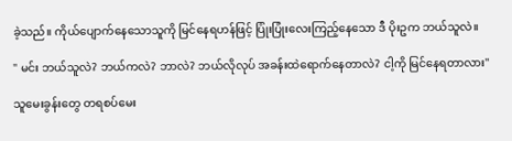ခဲ့သည်။ ကိုယ်ပျောက်နေသောသူကို မြင်နေရဟန်ဖြင့် ပြုံးပြုံးလေးကြည့်နေသော ဒီ ပိုးဥက ဘယ်သူလဲ။

" မင်း ဘယ်သူလဲ? ဘယ်ကလဲ? ဘာလဲ? ဘယ်လိုလုပ် အခန်းထဲရောက်နေတာလဲ? ငါ့ကို မြင်နေရတာလား"

သူမေးခွန်းတွေ တရစပ်မေး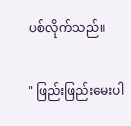ပစ်လိုက်သည်။

" ဖြည်းဖြည်းမေးပါ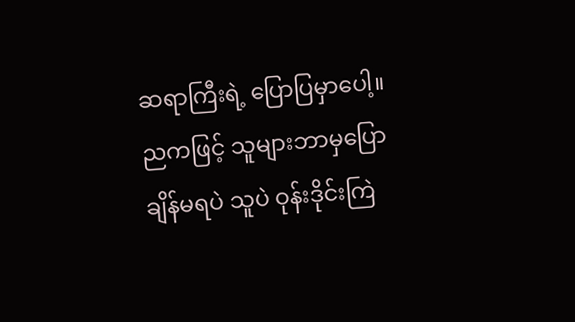ဆရာကြီးရဲ့ ပြောပြမှာပေါ့။ ညကဖြင့် သူများဘာမှပြောချိန်မရပဲ သူပဲ ဝုန်းဒိုင်းကြဲ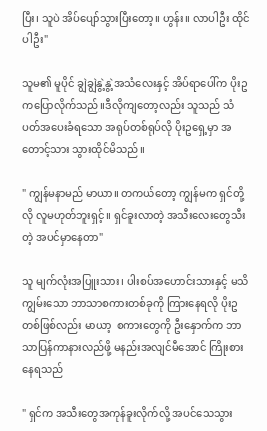ပြီး၊ သူပဲ အိပ်ပျော်သွားပြီးတော့။ ဟွန်း။ လာပါဦး ထိုင်ပါဦး"

သူမ၏ မူပိုင် ချွဲချွဲနွဲ့နွဲ့အသံလေးနှင့် အိပ်ရာပေါ်က ပိုးဥကပြောလိုက်သည်။ဒီလိုကျတော့လည်း သူသည် သံပတ်အပေးခံရသော အရုပ်တစ်ရုပ်လို ပိုးဥရှေ့မှာ အတောင့်သား သွားထိုင်မိသည်။

" ကျွန်မနာမည် မာယာ။ တကယ်တော့ ကျွန်မက ရှင်တို့လို လူမဟုတ်ဘူးရှင့်။ ရှင်ခူးလာတဲ့ အသီးလေးတွေသီးတဲ့ အပင်မှာနေတာ"

သူ မျက်လုံးအပြူးသား၊ ပါးစပ်အဟောင်းသားနှင့် မသိကျွမ်းသော ဘာသာစကားတစ်ခုကို ကြားနေရလို ပိုးဥတစ်ဖြစ်လည်း မာယာ့  စကားတွေကို ဦးနှောက်က ဘာသာပြန်ကာနားလည်ဖို့ မနည်းအလျင်မီအောင် ကြိုးစားနေရသည်

" ရှင်က အသီးတွေအကုန်ခူးလိုက်လို့ အပင်သေသွား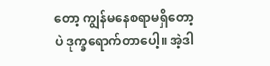တော့ ကျွန်မနေစရာမရှိတော့ပဲ ဒုက္ခရောက်တာပေါ့။ အဲ့ဒါ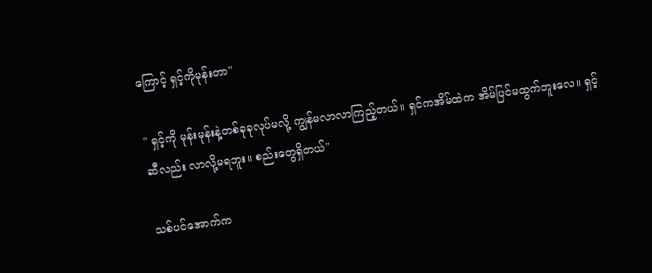ကြောင့် ရှင့်ကိုမုန်းတာ"

" ရှင့်ကို မုန်းမုန်းနဲ့တစ်ခုခုလုပ်မလို့ ကျွန်မလာလာကြည့်တယ်။ ရှင်ကအိမ်ထဲက အိမ်ပြင်မထွက်ဘူးလေ။ ရှင့်ဆီလည်း လာလို့မရဘူး။ စည်းတွေရှိတယ်"

သစ်ပင်အောက်က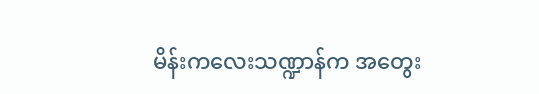မိန်းကလေးသဏ္ဍာန်က အတွေး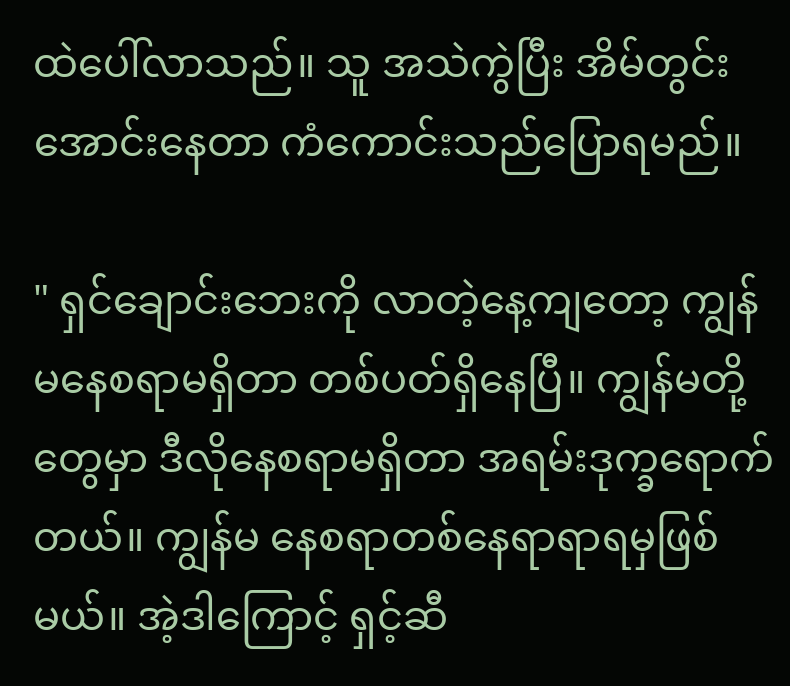ထဲပေါ်လာသည်။ သူ အသဲကွဲပြီး အိမ်တွင်းအောင်းနေတာ ကံကောင်းသည်ပြောရမည်။

" ရှင်ချောင်းဘေးကို လာတဲ့နေ့ကျတော့ ကျွန်မနေစရာမရှိတာ တစ်ပတ်ရှိနေပြီ။ ကျွန်မတို့တွေမှာ ဒီလိုနေစရာမရှိတာ အရမ်းဒုက္ခရောက်တယ်။ ကျွန်မ နေစရာတစ်နေရာရာရမှဖြစ်မယ်။ အဲ့ဒါကြောင့် ရှင့်ဆီ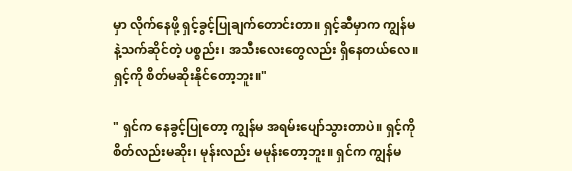မှာ လိုက်နေဖို့ ရှင့်ခွင့်ပြုချက်တောင်းတာ။ ရှင့်ဆီမှာက ကျွန်မနဲ့သက်ဆိုင်တဲ့ ပစ္စည်း၊ အသီးလေးတွေလည်း ရှိနေတယ်လေ။ ရှင့်ကို စိတ်မဆိုးနိုင်တော့ဘူး။"

" ရှင်က နေခွင့်ပြုတော့ ကျွန်မ အရမ်းပျော်သွားတာပဲ။ ရှင့်ကိုစိတ်လည်းမဆိုး၊ မုန်းလည်း မမုန်းတော့ဘူး။ ရှင်က ကျွန်မ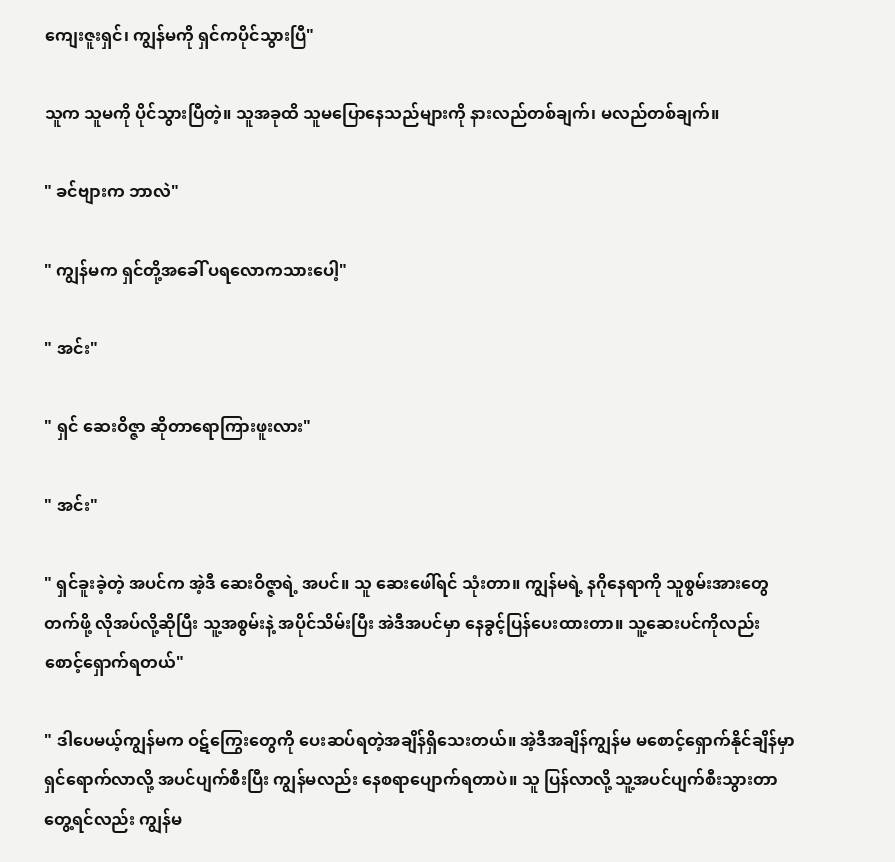ကျေးဇူးရှင်၊ ကျွန်မကို ရှင်ကပိုင်သွားပြီ"

သူက သူမကို ပိုင်သွားပြီတဲ့။ သူအခုထိ သူမပြောနေသည်များကို နားလည်တစ်ချက်၊ မလည်တစ်ချက်။

" ခင်ဗျားက ဘာလဲ"

" ကျွန်မက ရှင်တို့အခေါ် ပရလောကသားပေါ့"

" အင်း"

" ရှင် ဆေးဝိဇ္ဇာ ဆိုတာရောကြားဖူးလား"

" အင်း"

" ရှင်ခူးခဲ့တဲ့ အပင်က အဲ့ဒီ ဆေးဝိဇ္ဇာရဲ့ အပင်။ သူ ဆေးဖေါ်ရင် သုံးတာ။ ကျွန်မရဲ့ နဂိုနေရာကို သူစွမ်းအားတွေတက်ဖို့ လိုအပ်လို့ဆိုပြီး သူ့အစွမ်းနဲ့ အပိုင်သိမ်းပြီး အဲဒီအပင်မှာ နေခွင့်ပြန်ပေးထားတာ။ သူ့ဆေးပင်ကိုလည်း စောင့်ရှောက်ရတယ်"

" ဒါပေမယ့်ကျွန်မက ဝဋ်ကြွေးတွေကို ပေးဆပ်ရတဲ့အချိန်ရှိသေးတယ်။ အဲ့ဒီအချိန်ကျွန်မ မစောင့်ရှောက်နိုင်ချိန်မှာရှင်ရောက်လာလို့ အပင်ပျက်စီးပြီး ကျွန်မလည်း နေစရာပျောက်ရတာပဲ။ သူ ပြန်လာလို့ သူ့အပင်ပျက်စီးသွားတာတွေ့ရင်လည်း ကျွန်မ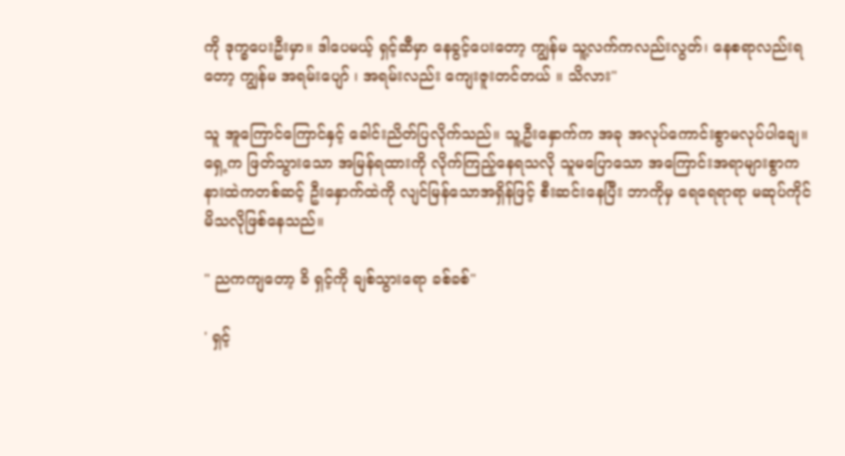ကို ဒုက္ခပေးဦးမှာ။ ဒါပေမယ့် ရှင့်ဆီမှာ နေခွင့်ပေးတော့ ကျွန်မ သူ့လက်ကလည်းလွတ်၊ နေစရာလည်းရတော့ ကျွန်မ အရမ်းပျော် ၊ အရမ်းလည်း ကျေးဇူးတင်တယ် ။ သိလား"

သူ အူကြောင်ကြောင်နှင့် ခေါင်းညိတ်ပြလိုက်သည်။ သူ့ဦးနှောက်က အခု အလုပ်ကောင်းစွာမလုပ်ပါချေ။ ရှေ့က ဖြတ်သွားသော အမြန်ရထားကို လိုက်ကြည့်နေရသလို သူမပြောသော အကြောင်းအရာများစွာက နားထဲကတစ်ဆင့် ဦးနှောက်ထဲကို လျင်မြန်သောအရှိန်ဖြင့် စီးဆင်းနေပြီး ဘာကိုမှ ရေရေရာရာ မဆုပ်ကိုင်မိသလိုဖြစ်နေသည်။

" ညကကျတော့ ခိ ရှင့်ကို ချစ်သွားရော ခစ်ခစ်"

' ရှင့်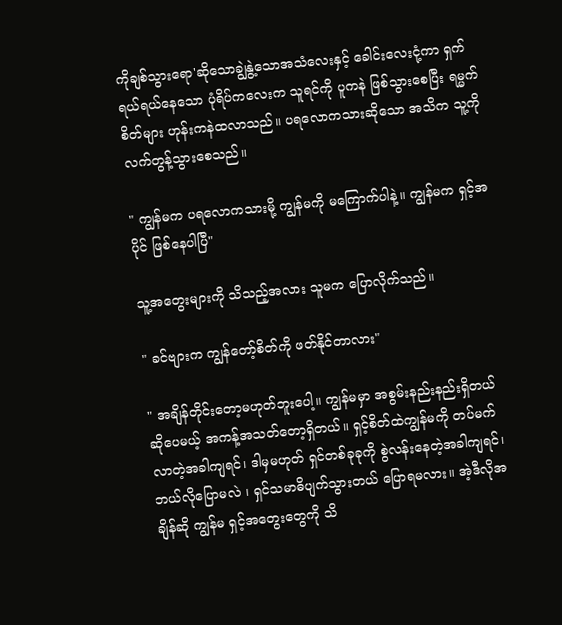ကိုချစ်သွားရော'ဆိုသောချွဲနွဲ့သောအသံလေးနှင့် ခေါင်းလေးငုံ့ကာ ရှက်ရယ်ရယ်နေသော ပုံရိပ်ကလေးက သူရင်ကို ပူကနဲ ဖြစ်သွားစေပြီး ရမ္မက်စိတ်များ ဟုန်းကနဲထလာသည်။ ပရလောကသားဆိုသော အသိက သူ့ကို လက်တွန့်သွားစေသည်။

" ကျွန်မက ပရလောကသားမို့ ကျွန်မကို မကြောက်ပါနဲ့။ ကျွန်မက ရှင့်အပိုင် ဖြစ်နေပါပြီ"

သူ့အတွေးများကို သိသည့်အလား သူမက ပြောလိုက်သည်။

" ခင်ဗျားက ကျွန်တော့်စိတ်ကို ဖတ်နိုင်တာလား"

" အချိန်တိုင်းတော့မဟုတ်ဘူးပေါ့။ ကျွန်မမှာ အစွမ်းနည်းနည်းရှိတယ်ဆိုပေမယ့် အကန့်အသတ်တော့ရှိတယ်။ ရှင့်စိတ်ထဲကျွန်မကို တပ်မက်လာတဲ့အခါကျရင်၊ ဒါမှမဟုတ် ရှင်တစ်ခုခုကို စွဲလန်းနေတဲ့အခါကျရင်၊ ဘယ်လိုပြောမလဲ ၊ ရှင်သမာဓိပျက်သွားတယ် ပြောရမလား။ အဲ့ဒီလိုအချိန်ဆို ကျွန်မ ရှင့်အတွေးတွေကို သိ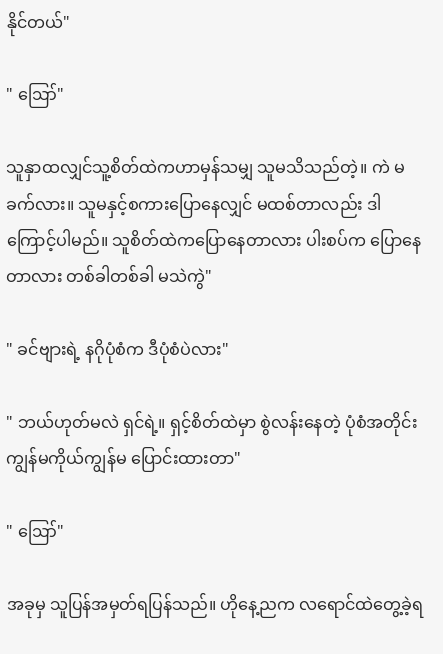နိုင်တယ်"

" ဪ"

သူနှာထလျှင်သူ့စိတ်ထဲကဟာမှန်သမျှ သူမသိသည်တဲ့။ ကဲ မခက်လား။ သူမနှင့်စကားပြောနေလျှင် မထစ်တာလည်း ဒါကြောင့်ပါမည်။ သူစိတ်ထဲကပြောနေတာလား ပါးစပ်က ပြောနေတာလား တစ်ခါတစ်ခါ မသဲကွဲ"

" ခင်ဗျားရဲ့ နဂိုပုံစံက ဒီပုံစံပဲလား"

" ဘယ်ဟုတ်မလဲ ရှင်ရဲ့။ ရှင့်စိတ်ထဲမှာ စွဲလန်းနေတဲ့ ပုံစံအတိုင်း ကျွန်မကိုယ်ကျွန်မ ပြောင်းထားတာ"

" ဪ"

အခုမှ သူပြန်အမှတ်ရပြန်သည်။ ဟိုနေ့ညက လရောင်ထဲတွေ့ခဲ့ရ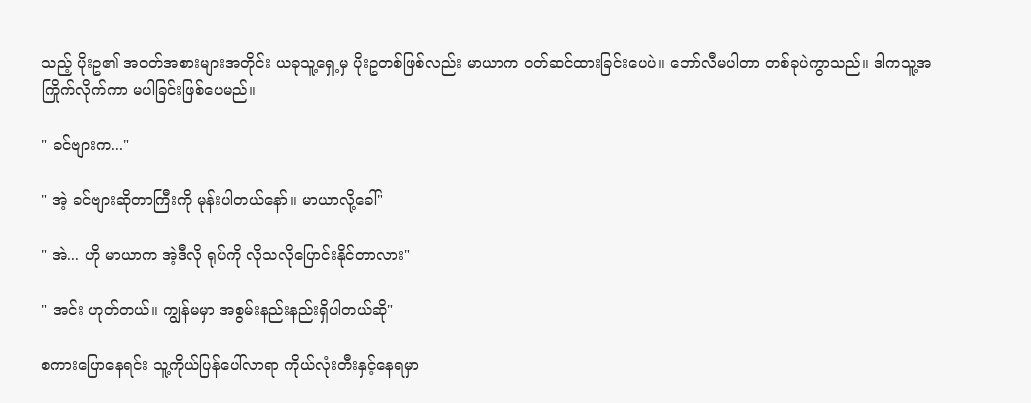သည့် ပိုးဥ၏ အဝတ်အစားများအတိုင်း ယခုသူ့ရှေ့မှ ပိုးဥတစ်ဖြစ်လည်း မာယာက ဝတ်ဆင်ထားခြင်းပေပဲ။ ဘော်လီမပါတာ တစ်ခုပဲကွာသည်။ ဒါကသူ့အကြိုက်လိုက်ကာ မပါခြင်းဖြစ်ပေမည်။

" ခင်ဗျားက..."

" အဲ့ ခင်ဗျားဆိုတာကြီးကို မုန်းပါတယ်နော်။ မာယာလို့ခေါ်"

" အဲ... ဟို မာယာက အဲ့ဒီလို ရုပ်ကို လိုသလိုပြောင်းနိုင်တာလား"

" အင်း ဟုတ်တယ်။ ကျွန်မမှာ အစွမ်းနည်းနည်းရှိပါတယ်ဆို"

စကားပြောနေရင်း သူ့ကိုယ်ပြန်ပေါ်လာရာ ကိုယ်လုံးတီးနှင့်နေရမှာ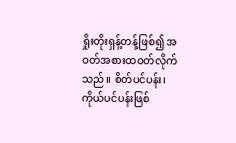ရှိုးတိုးရှန့်တန့်ဖြစ်၍ အဝတ်အစားထဝတ်လိုက်သည်။ စိတ်ပင်ပန်း၊ ကိုယ်ပင်ပန်းဖြစ်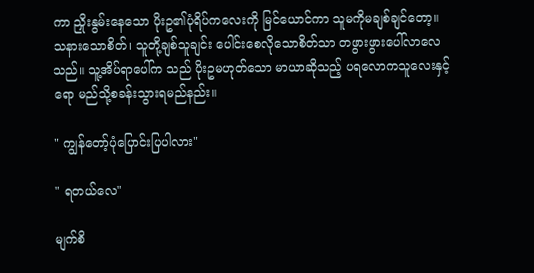ကာ ညှိုးနွမ်းနေသော ပိုးဥ၏ပုံရိပ်ကလေးကို မြင်ယောင်ကာ သူမကိုမချစ်ချင်တော့။ သနားသောစိတ်၊ သူတို့ချစ်သူချင်း ပေါင်းစေလိုသောစိတ်သာ တဖွားဖွားပေါ်လာလေသည်။ သူ့အိပ်ရာပေါ်က သည် ပိုးဥမဟုတ်သော မာယာဆိုသည့် ပရလောကသူလေးနှင့်ရော မည်သို့စခန်းသွားရမည်နည်း။

" ကျွန်တော့်ပုံပြောင်းပြပါလား"

" ရတယ်လေ"

မျက်စိ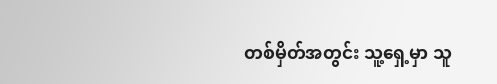တစ်မှိတ်အတွင်း သူ့ရှေ့မှာ သူ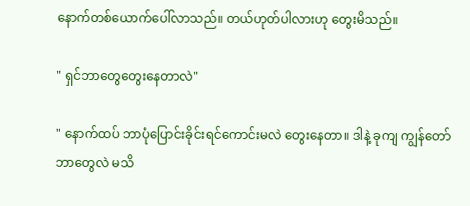နောက်တစ်ယောက်ပေါ်လာသည်။ တယ်ဟုတ်ပါလားဟု တွေးမိသည်။

" ရှင်ဘာတွေတွေးနေတာလဲ"

" နောက်ထပ် ဘာပုံပြောင်းခိုင်းရင်ကောင်းမလဲ တွေးနေတာ။ ဒါနဲ့ ခုကျ ကျွန်တော်ဘာတွေလဲ မသိ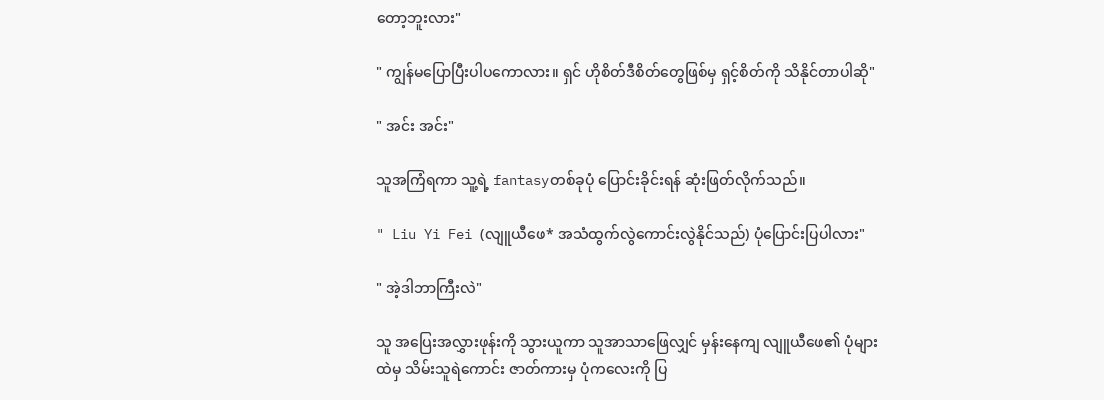တော့ဘူးလား"

" ကျွန်မပြောပြီးပါပကောလား။ ရှင် ဟိုစိတ်ဒီစိတ်တွေဖြစ်မှ ရှင့်စိတ်ကို သိနိုင်တာပါဆို"

" အင်း အင်း"

သူအကြံရကာ သူ့ရဲ့ fantasyတစ်ခုပုံ ပြောင်းခိုင်းရန် ဆုံးဖြတ်လိုက်သည်။

" Liu Yi Fei (လျူယီဖေ* အသံထွက်လွဲကောင်းလွဲနိုင်သည်) ပုံပြောင်းပြပါလား"

" အဲ့ဒါဘာကြီးလဲ"

သူ အပြေးအလွှားဖုန်းကို သွားယူကာ သူအာသာဖြေလျှင် မှန်းနေကျ လျူယီဖေ၏ ပုံများထဲမှ သိမ်းသူရဲကောင်း ဇာတ်ကားမှ ပုံကလေးကို ပြ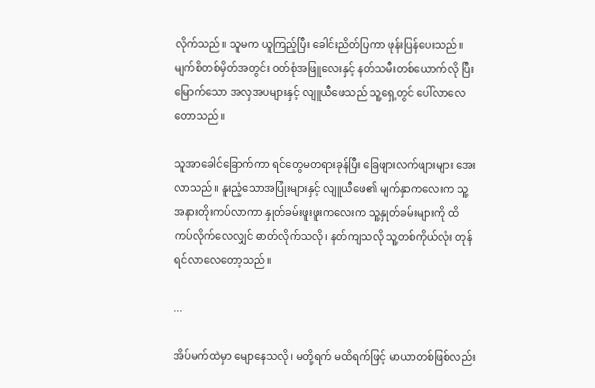လိုက်သည်။ သူမက ယူကြည့်ပြီး ခေါင်းညိတ်ပြကာ ဖုန်းပြန်ပေးသည်။ မျက်စိတစ်မှိတ်အတွင်း ဝတ်စုံအဖြူလေးနှင့် နတ်သမီးတစ်ယောက်လို ပြီးမြောက်သော အလှအပများနှင့် လျူယီဖေသည် သူ့ရှေ့တွင် ပေါ်လာလေတောသည်။

သူအာခေါင်ခြောက်ကာ ရင်တွေမတရားခုန်ပြီး ခြေဖျားလက်ဖျားများ အေးလာသည်။ နူးညံ့သောအပြုံးများနှင့် လျူယီဖေ၏ မျက်နှာကလေးက သူ့အနားတိုးကပ်လာကာ နှုတ်ခမ်းဖူးဖူးကလေးက သူ့နှုတ်ခမ်းများကို ထိကပ်လိုက်လေလျှင် ဓာတ်လိုက်သလို၊ နတ်ကျသလို သူ့တစ်ကိုယ်လုံး တုန်ရင်လာလေတော့သည်။

...

အိပ်မက်ထဲမှာ မျောနေသလို၊ မတို့ရက် မထိရက်ဖြင့် မာယာတစ်ဖြစ်လည်း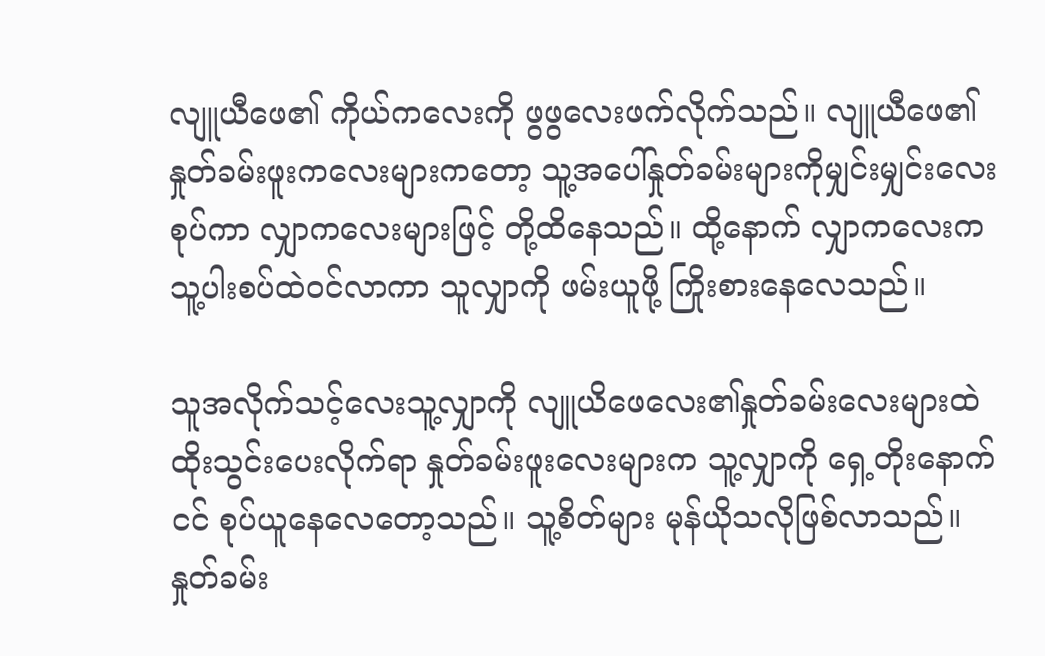လျူယီဖေ၏ ကိုယ်ကလေးကို ဖွဖွလေးဖက်လိုက်သည်။ လျူယီဖေ၏ နှုတ်ခမ်းဖူးကလေးများကတော့ သူ့အပေါ်နှုတ်ခမ်းများကိုမျှင်းမျှင်းလေးစုပ်ကာ လျှာကလေးများဖြင့် တို့ထိနေသည်။ ထို့နောက် လျှာကလေးက သူ့ပါးစပ်ထဲဝင်လာကာ သူလျှာကို ဖမ်းယူဖို့ ကြိုးစားနေလေသည်။

သူအလိုက်သင့်လေးသူ့လျှာကို လျူယိဖေလေး၏နှုတ်ခမ်းလေးများထဲ ထိုးသွင်းပေးလိုက်ရာ နှုတ်ခမ်းဖူးလေးများက သူ့လျှာကို ရှေ့တိုးနောက်ငင် စုပ်ယူနေလေတော့သည်။ သူ့စိတ်များ မုန်ယိုသလိုဖြစ်လာသည်။ နှုတ်ခမ်း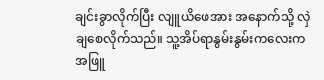ချင်းခွာလိုက်ပြီး လျူယိဖေအား အနောက်သို့ လှဲချစေလိုက်သည်။ သူ့အိပ်ရာနွမ်းနွမ်းကလေးက အဖြူ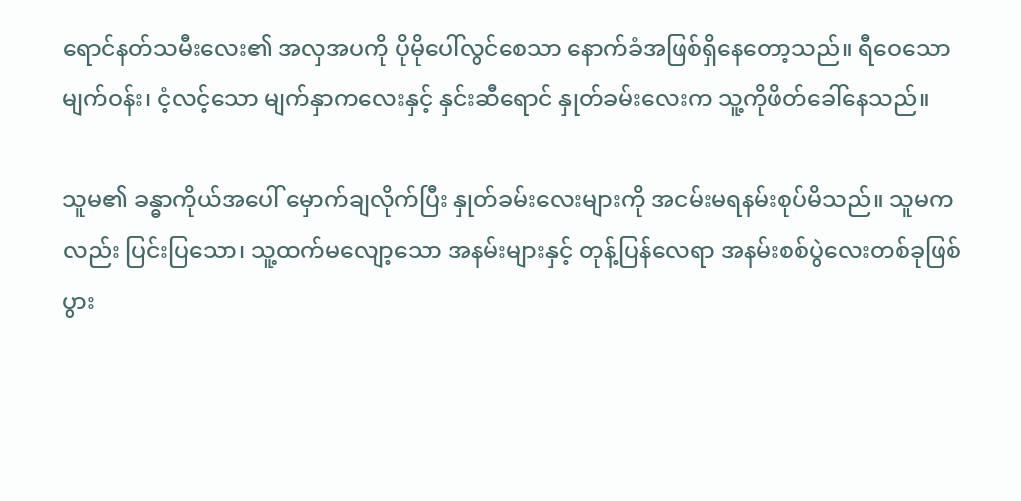ရောင်နတ်သမီးလေး၏ အလှအပကို ပိုမိုပေါ်လွင်စေသာ နောက်ခံအဖြစ်ရှိနေတော့သည်။ ရီဝေသော မျက်ဝန်း၊ ငံ့လင့်သော မျက်နှာကလေးနှင့် နှင်းဆီရောင် နှုတ်ခမ်းလေးက သူ့ကိုဖိတ်ခေါ်နေသည်။

သူမ၏ ခန္ဓာကိုယ်အပေါ် မှောက်ချလိုက်ပြီး နှုတ်ခမ်းလေးများကို အငမ်းမရနမ်းစုပ်မိသည်။ သူမကလည်း ပြင်းပြသော၊ သူ့ထက်မလျော့သော အနမ်းများနှင့် တုန့်ပြန်လေရာ အနမ်းစစ်ပွဲလေးတစ်ခုဖြစ်ပွား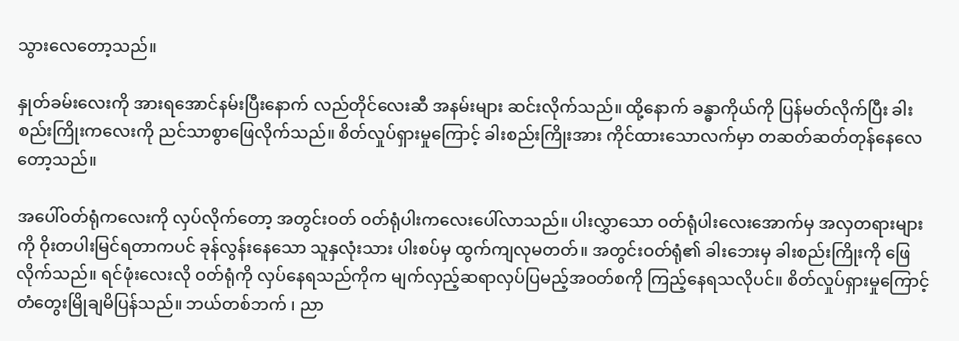သွားလေတော့သည်။

နှုတ်ခမ်းလေးကို အားရအောင်နမ်းပြီးနောက် လည်တိုင်လေးဆီ အနမ်းများ ဆင်းလိုက်သည်။ ထို့နောက် ခန္ဓာကိုယ်ကို ပြန်မတ်လိုက်ပြီး ခါးစည်းကြိုးကလေးကို ညင်သာစွာဖြေလိုက်သည်။ စိတ်လှုပ်ရှားမှုကြောင့် ခါးစည်းကြိုးအား ကိုင်ထားသောလက်မှာ တဆတ်ဆတ်တုန်နေလေတော့သည်။

အပေါ်ဝတ်ရုံကလေးကို လှပ်လိုက်တော့ အတွင်းဝတ် ဝတ်ရုံပါးကလေးပေါ်လာသည်။ ပါးလွှာသော ဝတ်ရုံပါးလေးအောက်မှ အလှတရားများကို ဝိုးတပါးမြင်ရတာကပင် ခုန်လွန်းနေသော သူနှလုံးသား ပါးစပ်မှ ထွက်ကျလုမတတ်။ အတွင်းဝတ်ရုံ၏ ခါးဘေးမှ ခါးစည်းကြိုးကို ဖြေလိုက်သည်။ ရင်ဖုံးလေးလို ဝတ်ရုံကို လှပ်နေရသည်ကိုက မျက်လှည့်ဆရာလှပ်ပြမည့်အဝတ်စကို ကြည့်နေရသလိုပင်။ စိတ်လှုပ်ရှားမှုကြောင့် တံတွေးမြိုချမိပြန်သည်။ ဘယ်တစ်ဘက် ၊ ညာ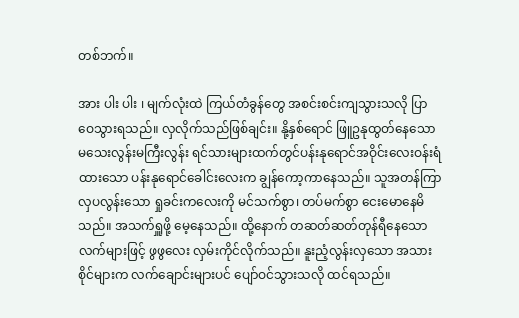တစ်ဘက်။

အား ပါး ပါး ၊ မျက်လုံးထဲ ကြယ်တံခွန်တွေ အစင်းစင်းကျသွားသလို ပြာဝေသွားရသည်။ လှလိုက်သည်ဖြစ်ချင်း။ နို့နှစ်ရောင် ဖြူဥနုထွတ်နေသော မသေးလွန်းမကြီးလွန်း ရင်သားများထက်တွင်ပန်းနုရောင်အဝိုင်းလေးဝန်းရံထားသော ပန်းနုရောင်ခေါင်းလေးက ချွန်ကော့ကာနေသည်။ သူအတန်ကြာ လှပလွန်းသော ရှုခင်းကလေးကို မင်သက်စွာ၊ တပ်မက်စွာ ငေးမောနေမိသည်။ အသက်ရှူဖို့ မေ့နေသည်။ ထို့နောက် တဆတ်ဆတ်တုန်ရီနေသော လက်များဖြင့် ဖွဖွလေး လှမ်းကိုင်လိုက်သည်။ နူးညံ့လွန်းလှသော အသားစိုင်များက လက်ချောင်းများပင် ပျော်ဝင်သွားသလို ထင်ရသည်။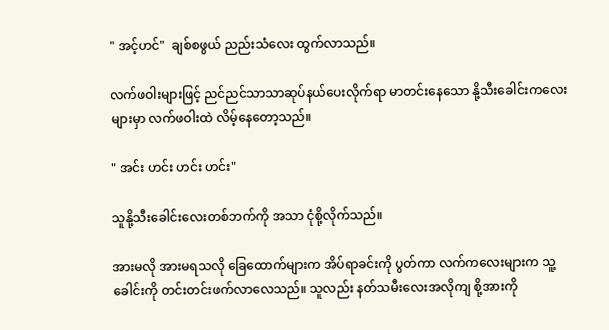" အင့်ဟင်"  ချစ်စဖွယ် ညည်းသံလေး ထွက်လာသည်။

လက်ဖဝါးများဖြင့် ညင်ညင်သာသာဆုပ်နယ်ပေးလိုက်ရာ မာတင်းနေသော နို့သီးခေါင်းကလေးများမှာ လက်ဖဝါးထဲ လိမ့်နေတော့သည်။

" အင်း ဟင်း ဟင်း ဟင်း"

သူနို့သီးခေါင်းလေးတစ်ဘက်ကို အသာ ငုံစို့လိုက်သည်။

အားမလို အားမရသလို ခြေထောက်များက အိပ်ရာခင်းကို ပွတ်ကာ လက်ကလေးများက သူ့ခေါင်းကို တင်းတင်းဖက်လာလေသည်။ သူလည်း နတ်သမီးလေးအလိုကျ စို့အားကို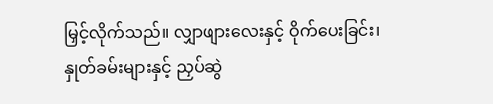မြှင့်လိုက်သည်။ လျှာဖျားလေးနှင့် ဝိုက်ပေးခြင်း၊ နှုတ်ခမ်းများနှင့် ညှပ်ဆွဲ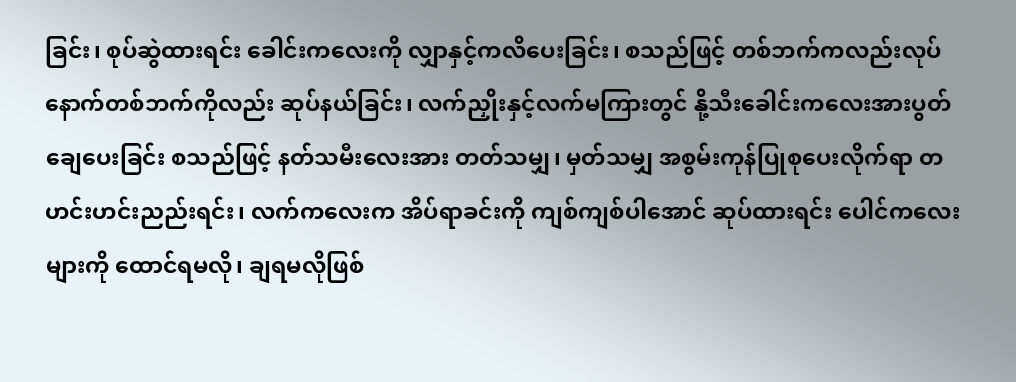ခြင်း၊ စုပ်ဆွဲထားရင်း ခေါင်းကလေးကို လျှာနှင့်ကလိပေးခြင်း၊ စသည်ဖြင့် တစ်ဘက်ကလည်းလုပ် နောက်တစ်ဘက်ကိုလည်း ဆုပ်နယ်ခြင်း၊ လက်ညှိုးနှင့်လက်မကြားတွင် နို့သီးခေါင်းကလေးအားပွတ်ချေပေးခြင်း စသည်ဖြင့် နတ်သမီးလေးအား တတ်သမျှ၊ မှတ်သမျှ အစွမ်းကုန်ပြုစုပေးလိုက်ရာ တဟင်းဟင်းညည်းရင်း၊ လက်ကလေးက အိပ်ရာခင်းကို ကျစ်ကျစ်ပါအောင် ဆုပ်ထားရင်း ပေါင်ကလေးများကို ထောင်ရမလို၊ ချရမလိုဖြစ်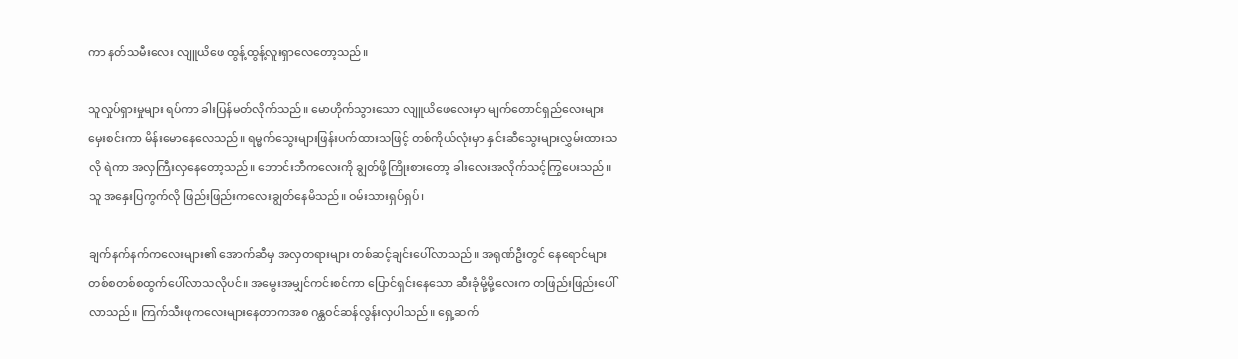ကာ နတ်သမီးလေး လျူယိဖေ ထွန့်ထွန့်လူးရှာလေတော့သည်။

သူလှုပ်ရှားမှုများ ရပ်ကာ ခါးပြန်မတ်လိုက်သည်။ မောဟိုက်သွားသော လျူယိဖေလေးမှာ မျက်တောင်ရှည်လေးများ မှေးစင်းကာ မိန်းမောနေလေသည်။ ရမ္မက်သွေးများဖြန်းပက်ထားသဖြင့် တစ်ကိုယ်လုံးမှာ နှင်းဆီသွေးများလွှမ်းထားသလို ရဲကာ အလှကြီးလှနေတော့သည်။ ဘောင်းဘီကလေးကို ချွတ်ဖို့ကြိုးစားတော့ ခါးလေးအလိုက်သင့်ကြွပေးသည်။ သူ အနှေးပြကွက်လို ဖြည်းဖြည်းကလေးချွတ်နေမိသည်။ ဝမ်းသားရှပ်ရှပ်၊

ချက်နက်နက်ကလေးများ၏ အောက်ဆီမှ အလှတရားများ တစ်ဆင့်ချင်းပေါ်လာသည်။ အရုဏ်ဦးတွင် နေရောင်များတစ်စတစ်စထွက်ပေါ်လာသလိုပင်။ အမွေးအမျှင်ကင်းစင်ကာ ပြောင်ရှင်းနေသော ဆီးခုံမို့မို့လေးက တဖြည်းဖြည်းပေါ်လာသည်။ ကြက်သီးဖုကလေးများနေတာကအစ ဂန္ထဝင်ဆန်လွန်းလှပါသည်။ ရှေ့ဆက်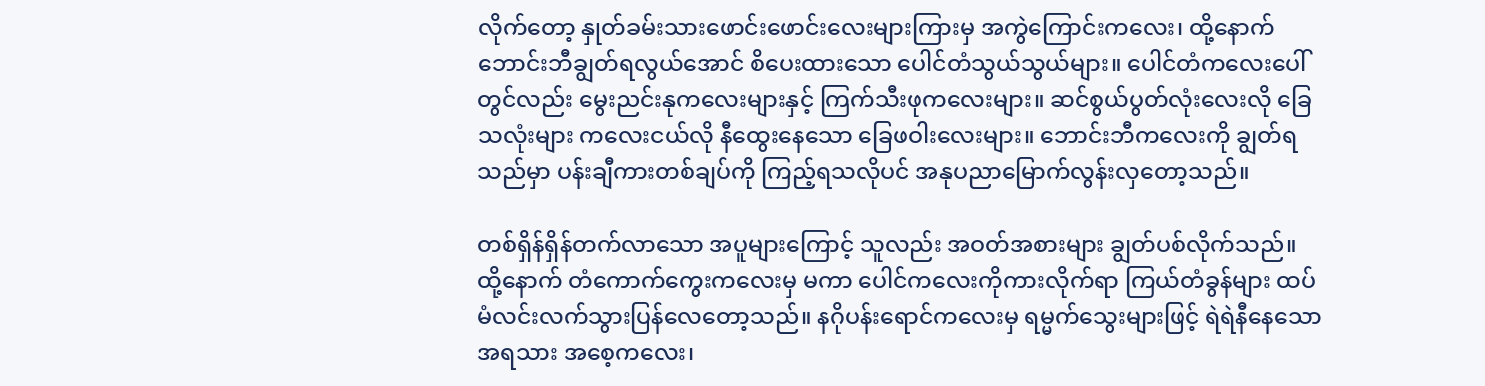လိုက်တော့ နှုတ်ခမ်းသားဖောင်းဖောင်းလေးများကြားမှ အကွဲကြောင်းကလေး၊ ထို့နောက် ဘောင်းဘီချွတ်ရလွယ်အောင် စိပေးထားသော ပေါင်တံသွယ်သွယ်များ။ ပေါင်တံကလေးပေါ်တွင်လည်း မွေးညင်းနုကလေးများနှင့် ကြက်သီးဖုကလေးများ။ ဆင်စွယ်ပွတ်လုံးလေးလို ခြေသလုံးများ ကလေးငယ်လို နီထွေးနေသော ခြေဖဝါးလေးများ။ ဘောင်းဘီကလေးကို ချွတ်ရသည်မှာ ပန်းချီကားတစ်ချပ်ကို ကြည့်ရသလိုပင် အနုပညာမြောက်လွန်းလှတော့သည်။

တစ်ရှိန်ရှိန်တက်လာသော အပူများကြောင့် သူလည်း အဝတ်အစားများ ချွတ်ပစ်လိုက်သည်။ ထို့နောက် တံကောက်ကွေးကလေးမှ မကာ ပေါင်ကလေးကိုကားလိုက်ရာ ကြယ်တံခွန်များ ထပ်မံလင်းလက်သွားပြန်လေတော့သည်။ နဂိုပန်းရောင်ကလေးမှ ရမ္မက်သွေးများဖြင့် ရဲရဲနီနေသော အရသား အစေ့ကလေး၊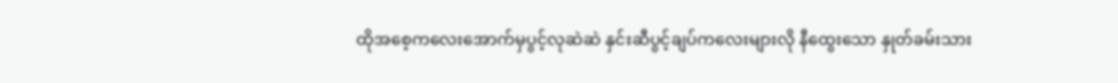ထိုအစေ့ကလေးအောက်မှပွင့်လုဆဲဆဲ နှင်းဆီပွင့်ချပ်ကလေးများလို နီထွေးသော နှုတ်ခမ်းသား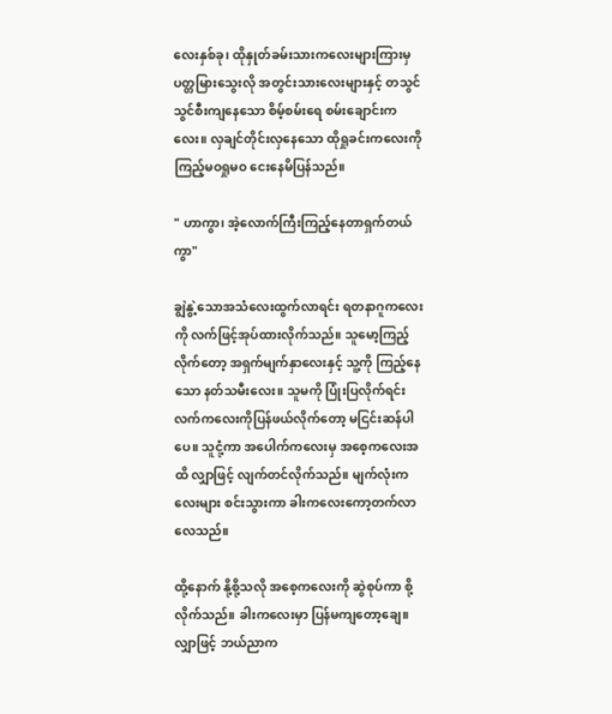လေးနှစ်ခု၊ ထိုနှုတ်ခမ်းသားကလေးများကြားမှ ပတ္တမြားသွေးလို အတွင်းသားလေးများနှင့် တသွင်သွင်စီးကျနေသော စိမ့်စမ်းရေ စမ်းချောင်းကလေး။ လှချင်တိုင်းလှနေသော ထိုရှုခင်းကလေးကို ကြည့်မဝရှုမဝ ငေးနေမိပြန်သည်။

" ဟာကွာ၊ အဲ့လောက်ကြီးကြည့်နေတာရှက်တယ်ကွာ"

ချွဲနွဲ့သောအသံလေးထွက်လာရင်း ရတနာဂူကလေးကို လက်ဖြင့်အုပ်ထားလိုက်သည်။ သူမော့ကြည့်လိုက်တော့ အရှက်မျက်နှာလေးနှင့် သူ့ကို ကြည့်နေသော နတ်သမီးလေး။ သူမကို ပြုံးပြလိုက်ရင်း လက်ကလေးကိုပြန်ဖယ်လိုက်တော့ မငြင်းဆန်ပါပေ။ သူငုံ့ကာ အပေါက်ကလေးမှ အစေ့ကလေးအထိ လျှာဖြင့် လျက်တင်လိုက်သည်။ မျက်လုံးကလေးများ စင်းသွားကာ ခါးကလေးကော့တက်လာလေသည်။

ထို့နောက် နို့စို့သလို အစေ့ကလေးကို ဆွဲစုပ်ကာ စို့လိုက်သည်။ ခါးကလေးမှာ ပြန်မကျတော့ချေ။ လျှာဖြင့် ဘယ်ညာက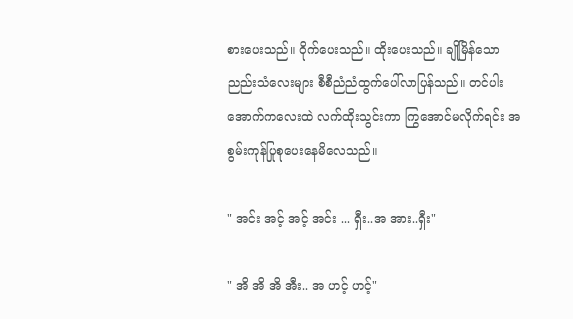စားပေးသည်။ ဝိုက်ပေးသည်။ ထိုးပေးသည်။ ချိုမြိန်သော ညည်းသံလေးများ စီစီညံညံထွက်ပေါ်လာပြန်သည်။ တင်ပါးအောက်ကလေးထဲ လက်ထိုးသွင်းကာ ကြွအောင်မလိုက်ရင်း အစွမ်းကုန်ပြုစုပေးနေမိလေသည်။

" အင်း အင့် အင့် အင်း ... ရှီး..အ အား..ရှီး"

" အိ အိ အိ အီး.. အ ဟင့် ဟင့်"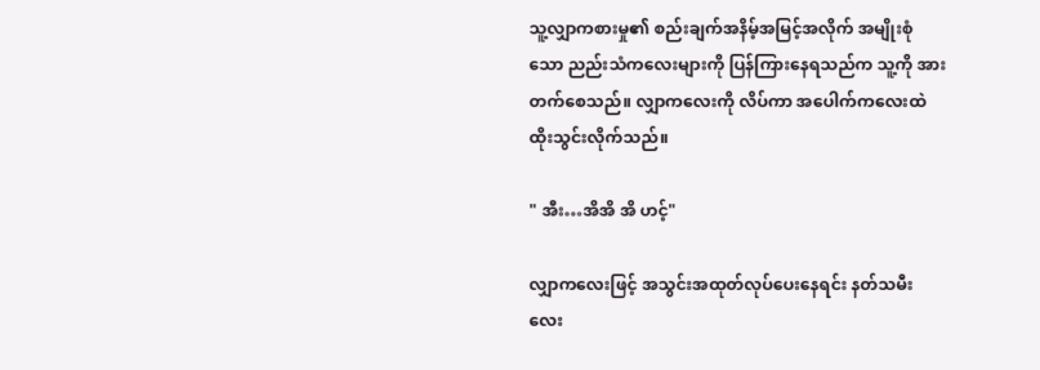သူ့လျှာကစားမှု၏ စည်းချက်အနိမ့်အမြင့်အလိုက် အမျိုးစုံသော ညည်းသံကလေးများကို ပြန်ကြားနေရသည်က သူ့ကို အားတက်စေသည်။ လျှာကလေးကို လိပ်ကာ အပေါက်ကလေးထဲ ထိုးသွင်းလိုက်သည်။

" အီး…အိအိ အိ ဟင့်"

လျှာကလေးဖြင့် အသွင်းအထုတ်လုပ်ပေးနေရင်း နတ်သမီးလေး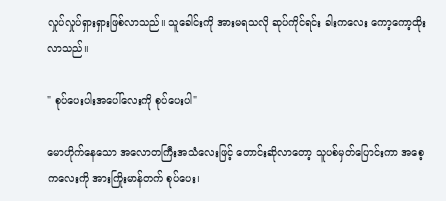လှုပ်လှုပ်ရှားရှားဖြစ်လာသည်။ သူခေါင်းကို အားမရသလို ဆုပ်ကိုင်ရင်း ခါးကလေး ကော့ကော့ထိုးလာသည်။

" စုပ်ပေးပါးအပေါ်လေးကို စုပ်ပေးပါ"

မောဟိုက်နေသော အလောတကြီးအသံလေးဖြင့် တောင်းဆိုလာတော့ သူပစ်မှတ်ပြောင်းကာ အစေ့ကလေးကို အားကြိုးမာန်တက် စုပ်ပေး၊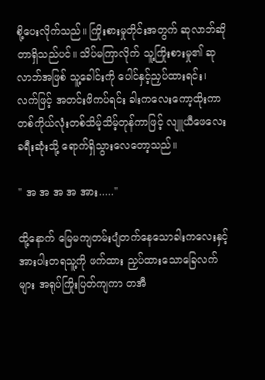စို့ပေးလိုက်သည်။ ကြိုးစားမှုတိုင်းအတွက် ဆုလာဘ်ဆိုတာရှိသည်ပင်။ သိပ်မကြာလိုက် သူ့ကြိုးစားမှု၏ ဆုလာဘ်အဖြစ် သူ့ခေါင်းကို ပေါင်နှင့်ညှပ်ထားရင်း၊ လက်ဖြင့် အတင်းဖိကပ်ရင်း ခါးကလေးကော့ထိုးကာ တစ်ကိုယ်လုံးတစ်သိမ့်သိမ့်တုန်ကာဖြင့် လျူယီဖေလေး ခရီးဆုံးသို့ ရောက်ရှိသွားလေတော့သည်။

" အ အ အ အ အား....."

ထို့နောက် မြေမကျတမ်းပျံတက်နေသောခါးကလေးနှင့် အားပါးတရသူ့ကို ဖက်ထား ညှပ်ထားသောခြေလက်များ အရုပ်ကြိုးပြတ်ကျကာ တအီ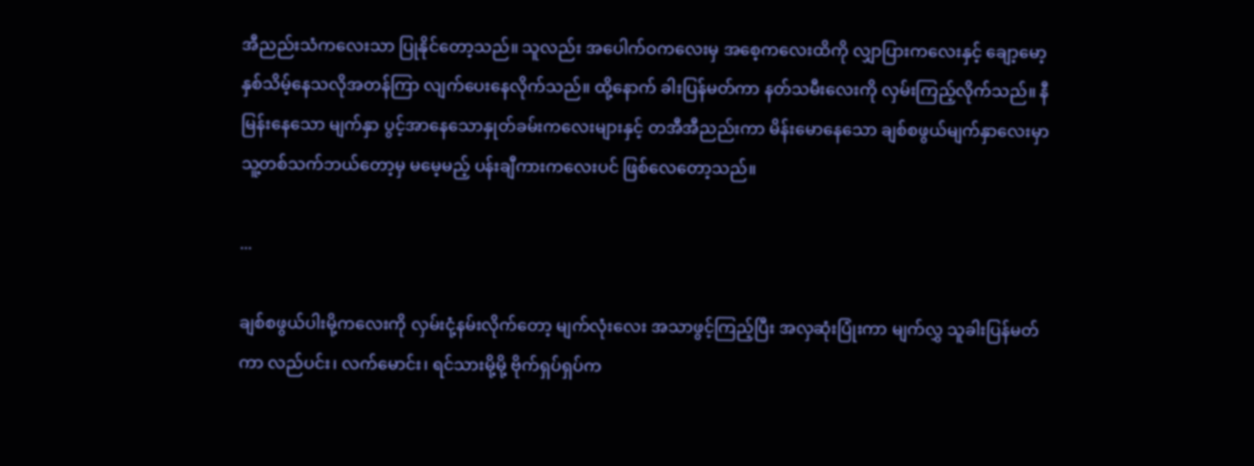အီညည်းသံကလေးသာ ပြုနိုင်တော့သည်။ သူလည်း အပေါက်ဝကလေးမှ အစေ့ကလေးထိကို လျှာပြားကလေးနှင့် ချော့မော့နှစ်သိမ့်နေသလိုအတန်ကြာ လျက်ပေးနေလိုက်သည်။ ထို့နောက် ခါးပြန်မတ်ကာ နတ်သမီးလေးကို လှမ်းကြည့်လိုက်သည်။ နီမြန်းနေသော မျက်နှာ ပွင့်အာနေသောနှုတ်ခမ်းကလေးများနှင့် တအီအီညည်းကာ မိန်းမောနေသော ချစ်စဖွယ်မျက်နှာလေးမှာ သူ့တစ်သက်ဘယ်တော့မှ မမေ့မည့် ပန်းချီကားကလေးပင် ဖြစ်လေတော့သည်။

...

ချစ်စဖွယ်ပါးမို့ကလေးကို လှမ်းငုံ့နမ်းလိုက်တော့ မျက်လုံးလေး အသာဖွင့်ကြည့်ပြီး အလှဆုံးပြုံးကာ မျက်လွှ သူခါးပြန်မတ်ကာ လည်ပင်း၊ လက်မောင်း၊ ရင်သားမို့မို့ ဗိုက်ရှပ်ရှပ်က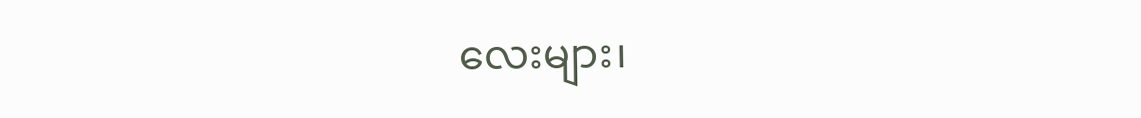လေးများ၊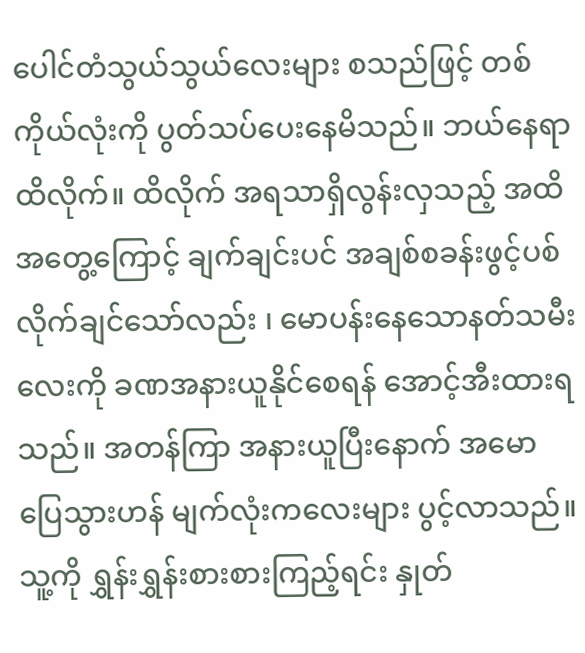ပေါင်တံသွယ်သွယ်လေးများ စသည်ဖြင့် တစ်ကိုယ်လုံးကို ပွတ်သပ်ပေးနေမိသည်။ ဘယ်နေရာထိလိုက်။ ထိလိုက် အရသာရှိလွန်းလှသည့် အထိအတွေ့ကြောင့် ချက်ချင်းပင် အချစ်စခန်းဖွင့်ပစ်လိုက်ချင်သော်လည်း ၊ မောပန်းနေသောနတ်သမီးလေးကို ခဏအနားယူနိုင်စေရန် အောင့်အီးထားရသည်။ အတန်ကြာ အနားယူပြီးနောက် အမောပြေသွားဟန် မျက်လုံးကလေးများ ပွင့်လာသည်။ သူ့ကို ရွှန်းရွှန်းစားစားကြည့်ရင်း နှုတ်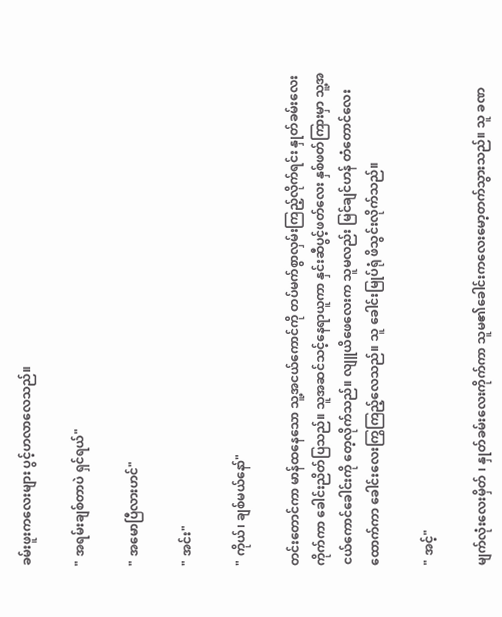ခမ်းဖူးကလေးများ ပွင့်ဟလာလေသည်။

" အရမ်းချစ်တာပဲ ရှင်ရယ်"

" အမောပြီလားဟင်"

" အင်း"

" ကိုယ်၊ ချစ်မယ်နော်"

တင်းတောင်ကာ မာန်ထနေသော သူ့အငယ်ကောင်ကို တပ်မက်စွာလှမ်းကြည့်လိုက်ရင်း နှုတ်ခမ်းလေးကိုက်ကာ ခေါင်းညိတ်ပြသည်။ သူအဆင်သင့်နေရာယူကာ နှင်းဆီပွင့်ဖတ်လေး နှစ်ဖတ်ကြားမှာ သူ့အငယ်ကောင်ခေါင်းကို တေ့လိုက်သည်။ လျူယိဖေလေးက သူမလည်း မြင်ချင်ဟန် တံတောင်လေးထောက်ကာ ခေါင်းလေးကြွကြည့်လေသည်။ သူ ခေါင်းမြုပ်ရုံ ဖိသွင်းလိုက်သည်။

" အင့်"

မျက်လုံးလေးမှိတ် ၊ နှုတ်ခမ်းလေးကိုက်ကာ သူမ၏ခေါင်းကလေးမော့တက်သွားသည်။ သူ ခဏ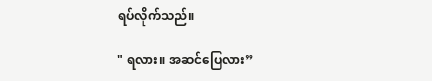ရပ်လိုက်သည်။

" ရလား။ အဆင်ပြေလား”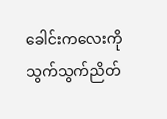ခေါင်းကလေးကို သွက်သွက်ညိတ်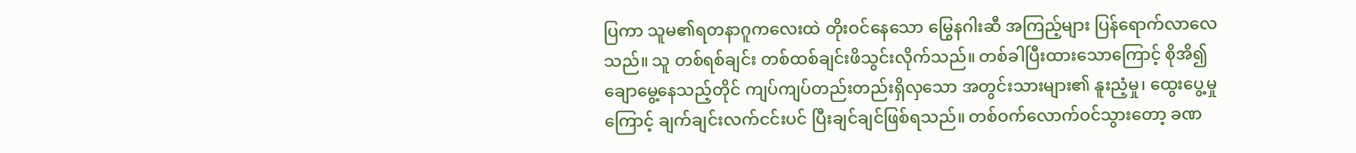ပြကာ သူမ၏ရတနာဂူကလေးထဲ တိုးဝင်နေသော မြွေနဂါးဆီ အကြည့်များ ပြန်ရောက်လာလေသည်။ သူ တစ်ရစ်ချင်း တစ်ထစ်ချင်းဖိသွင်းလိုက်သည်။ တစ်ခါပြီးထားသောကြောင့် စိုအိ၍ချောမွေ့နေသည့်တိုင် ကျပ်ကျပ်တည်းတည်းရှိလှသော အတွင်းသားများ၏ နူးညံ့မှု၊ ထွေးပွေ့မှုကြောင့် ချက်ချင်းလက်ငင်းပင် ပြီးချင်ချင်ဖြစ်ရသည်။ တစ်ဝက်လောက်ဝင်သွားတော့ ခဏ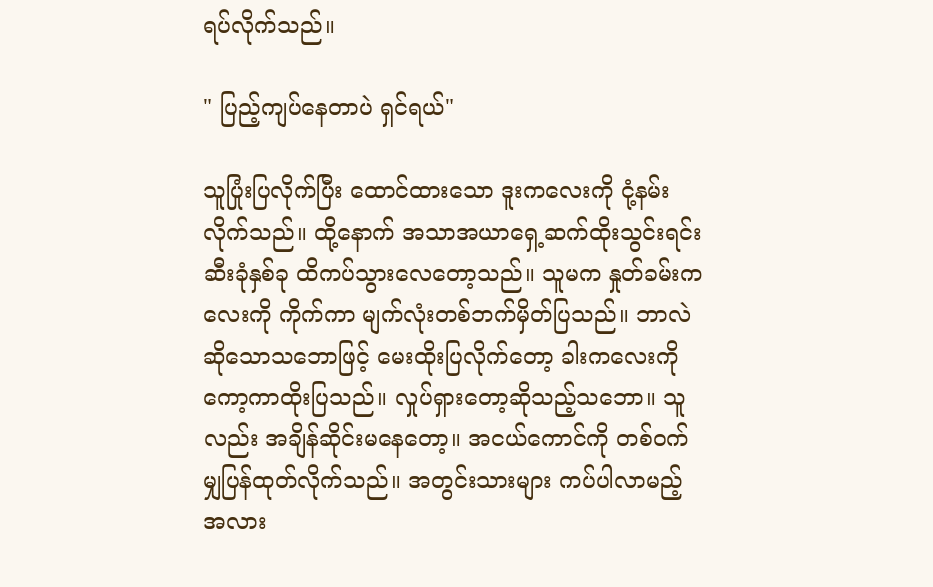ရပ်လိုက်သည်။

" ပြည့်ကျပ်နေတာပဲ ရှင်ရယ်"

သူပြုံးပြလိုက်ပြီး ထောင်ထားသော ဒူးကလေးကို ငုံ့နမ်းလိုက်သည်။ ထို့နောက် အသာအယာရှေ့ဆက်ထိုးသွင်းရင်း ဆီးခုံနှစ်ခု ထိကပ်သွားလေတော့သည်။ သူမက နှုတ်ခမ်းကလေးကို ကိုက်ကာ မျက်လုံးတစ်ဘက်မှိတ်ပြသည်။ ဘာလဲဆိုသောသဘောဖြင့် မေးထိုးပြလိုက်တော့ ခါးကလေးကို ကော့ကာထိုးပြသည်။ လှုပ်ရှားတော့ဆိုသည့်သဘော။ သူလည်း အချိန်ဆိုင်းမနေတော့။ အငယ်ကောင်ကို တစ်ဝက်မျှပြန်ထုတ်လိုက်သည်။ အတွင်းသားများ ကပ်ပါလာမည့်အလား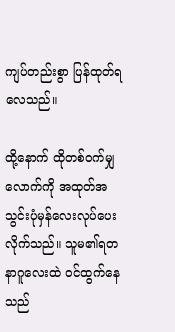ကျပ်တည်းစွာ ပြန်ထုတ်ရလေသည်။

ထို့နောက် ထိုတစ်ဝက်မျှလောက်ကို အထုတ်အသွင်းပုံမှန်လေးလုပ်ပေးလိုက်သည်။ သူမ၏ရတနာဂူလေးထဲ ဝင်ထွက်နေသည်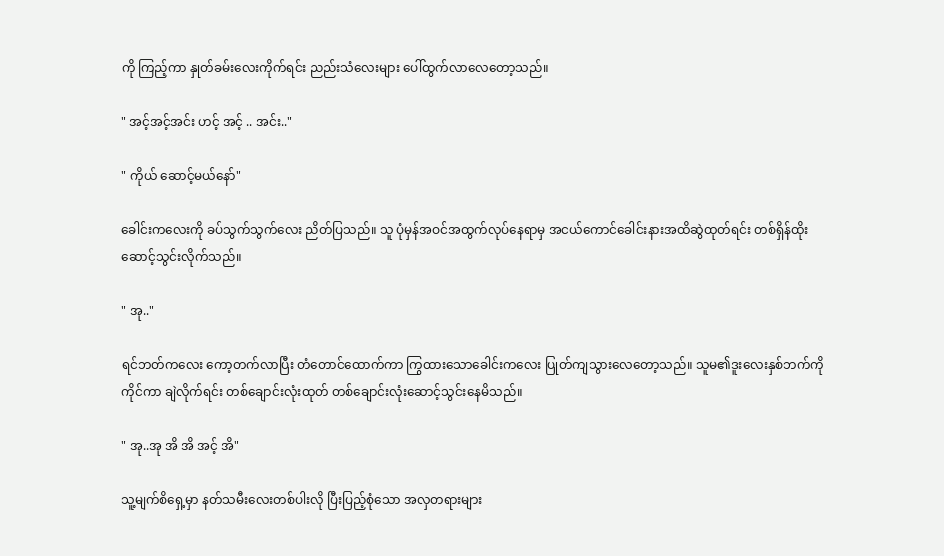ကို ကြည့်ကာ နှုတ်ခမ်းလေးကိုက်ရင်း ညည်းသံလေးများ ပေါ်ထွက်လာလေတော့သည်။

" အင့်အင့်အင်း ဟင့် အင့် .. အင်း.."

" ကိုယ် ဆောင့်မယ်နော်"

ခေါင်းကလေးကို ခပ်သွက်သွက်လေး ညိတ်ပြသည်။ သူ ပုံမှန်အဝင်အထွက်လုပ်နေရာမှ အငယ်ကောင်ခေါင်းနားအထိဆွဲထုတ်ရင်း တစ်ရှိန်ထိုးဆောင့်သွင်းလိုက်သည်။

" အု.."

ရင်ဘတ်ကလေး ကော့တက်လာပြီး တံတောင်ထောက်ကာ ကြွထားသောခေါင်းကလေး ပြုတ်ကျသွားလေတော့သည်။ သူမ၏ဒူးလေးနှစ်ဘက်ကို ကိုင်ကာ ချဲလိုက်ရင်း တစ်ချောင်းလုံးထုတ် တစ်ချောင်းလုံးဆောင့်သွင်းနေမိသည်။

" အု..အု အိ အိ အင့် အိ"

သူ့မျက်စိရှေ့မှာ နတ်သမီးလေးတစ်ပါးလို ပြီးပြည့်စုံသော အလှတရားများ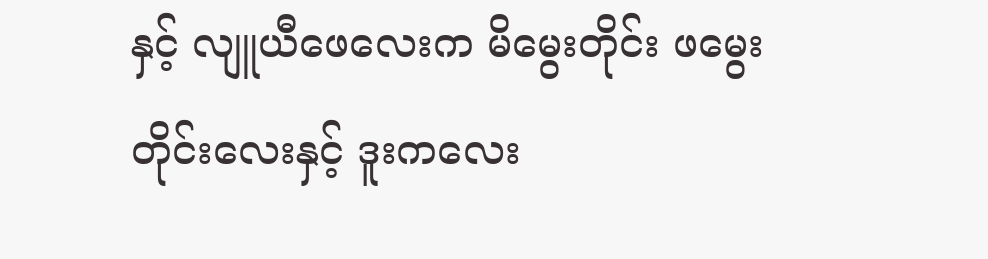နှင့် လျူယီဖေလေးက မိမွေးတိုင်း ဖမွေးတိုင်းလေးနှင့် ဒူးကလေး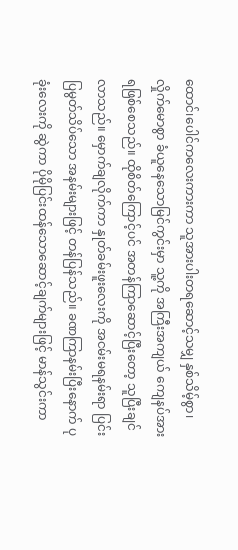ထောင်၊ပေါင်ကလေးကားကာ သူအားပါးတရဆောင့်သမျှ နှစ်သိမ့်စွာ၊ လှိုက်မောစွာ ခံယူနေသောမြင်ကွင်းမှာ သူ့ကို အကြီးအကျယ် ကျေနပ်အားရဖြစ်စေသည်။ ထိုစိတ်ကြောင့်ပင် အတန်ကြာဆောင့်ပြီးတော့ သူပြီးချင်လာသည်။ မှောက်ချလိုက်ကာ နှုတ်ခမ်းဖူးလေးကို အငမ်းမရနမ်းရာ ပြင်းပြမွတ်သိပ်သော အနမ်းများဖြင့် တန်ပြန်သည်။ ခဏကြာနမ်းပြီးနောက် ပုခုံးလေးကို ဆွဲကာ ပိုမိုပြင်းထန်သောဆောင့်ချက်များဖြင့် မာန်သွင်းကာ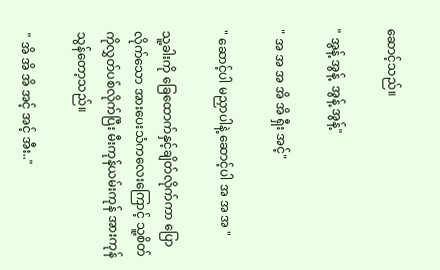ဆောင့်သည်။

" အွန့် အွန့်  အွန့် အွန့်"

" အ အ အ အိ အိ ရှီး အင့်"

" ဆောင့်ပါ မညှာပါနဲ့ ဆောင့်ပါ အ အ အ "

သူ့ခါးကို ခြေထောက်နှင့်ချိတ်လိုက်ကာ ပြောလိုက်သော အားပေးသံကလေးကြောင့် သူ့စိတ်ကိုလွှတ်ပစ်လိုက်ပြီး မီးကုန်ယမ်းကုန် အားကုန်သွန်တော့သည်။

" အိ အိ အိ အင့် အင့် အီး.."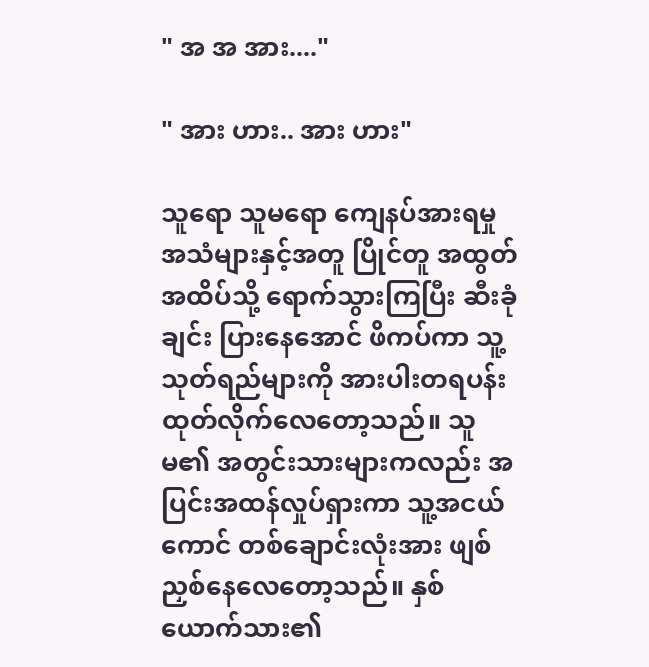" အ အ အား...."

" အား ဟား.. အား ဟား"

သူရော သူမရော ကျေနပ်အားရမှု အသံများနှင့်အတူ ပြိုင်တူ အထွတ်အထိပ်သို့ ရောက်သွားကြပြီး ဆီးခုံချင်း ပြားနေအောင် ဖိကပ်ကာ သူ့သုတ်ရည်များကို အားပါးတရပန်းထုတ်လိုက်လေတော့သည်။ သူမ၏ အတွင်းသားများကလည်း အပြင်းအထန်လှုပ်ရှားကာ သူ့အငယ်ကောင် တစ်ချောင်းလုံးအား ဖျစ်ညှစ်နေလေတော့သည်။ နှစ်ယောက်သား၏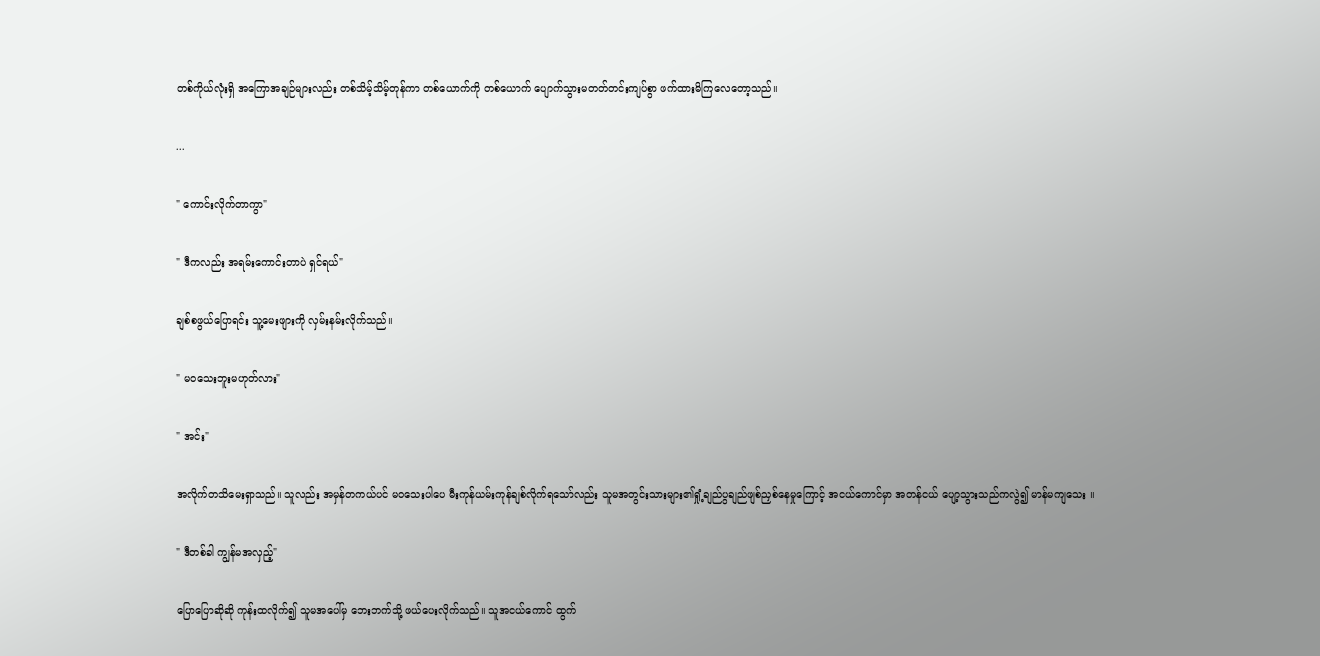တစ်ကိုယ်လုံးရှိ အကြောအချဉ်များလည်း တစ်သိမ့်သိမ့်တုန်ကာ တစ်ယောက်ကို တစ်ယောက် ပျောက်သွားမတတ်တင်းကျပ်စွာ ဖက်ထားမိကြလေတော့သည်။

...

" ကောင်းလိုက်တာကွာ"

" ဒီကလည်း အရမ်းကောင်းတာပဲ ရှင်ရယ်"

ချစ်စဖွယ်ပြောရင်း သူ့မေးဖျားကို လှမ်းနမ်းလိုက်သည်။

" မဝသေးဘူးမဟုတ်လား"

" အင်း"

အလိုက်တသိမေးရှာသည်။ သူလည်း အမှန်တကယ်ပင် မဝသေးပါပေ မီးကုန်ယမ်းကုန်ချစ်လိုက်ရသော်လည်း သူမအတွင်းသားများ၏ရှုံ့ချည်ပွချည်ဖျစ်ညှစ်နေမှုကြောင့် အငယ်ကောင်မှာ အတန်ငယ် ပျော့သွားသည်ကလွဲ၍ မာန်မကျသေး ။

" ဒီတစ်ခါ ကျွန်မအလှည့်"

ပြောပြောဆိုဆို ကုန်းထလိုက်၍ သူမအပေါ်မှ ဘေးဘက်သို့ ဖယ်ပေးလိုက်သည်။ သူအငယ်ကောင် ထွက်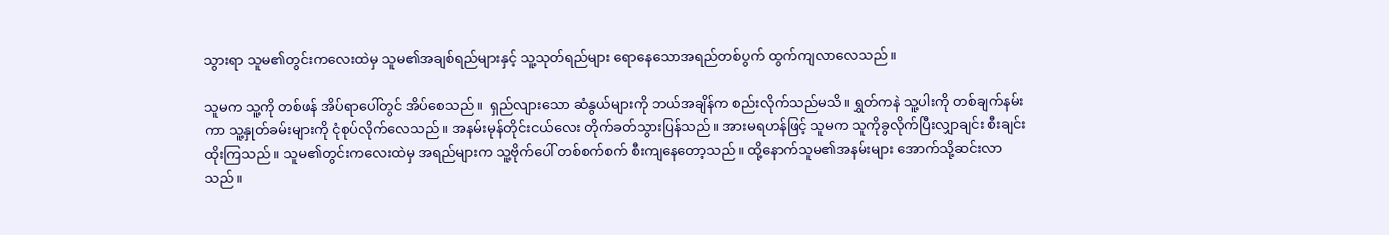သွားရာ သူမ၏တွင်းကလေးထဲမှ သူမ၏အချစ်ရည်များနှင့် သူ့သုတ်ရည်များ ရောနေသောအရည်တစ်ပွက် ထွက်ကျလာလေသည်။

သူမက သူ့ကို တစ်ဖန် အိပ်ရာပေါ်တွင် အိပ်စေသည်။  ရှည်လျားသော ဆံနွယ်များကို ဘယ်အချိန်က စည်းလိုက်သည်မသိ။ ရွှတ်ကနဲ သူ့ပါးကို တစ်ချက်နမ်းကာ သူ့နှုတ်ခမ်းများကို ငုံစုပ်လိုက်လေသည်။ အနမ်းမုန်တိုင်းငယ်လေး တိုက်ခတ်သွားပြန်သည်။ အားမရဟန်ဖြင့် သူမက သူကိုခွလိုက်ပြီးလျှာချင်း စီးချင်းထိုးကြသည်။ သူမ၏တွင်းကလေးထဲမှ အရည်များက သူ့ဗိုက်ပေါ် တစ်စက်စက် စီးကျနေတော့သည်။ ထို့နောက်သူမ၏အနမ်းများ အောက်သို့ဆင်းလာသည်။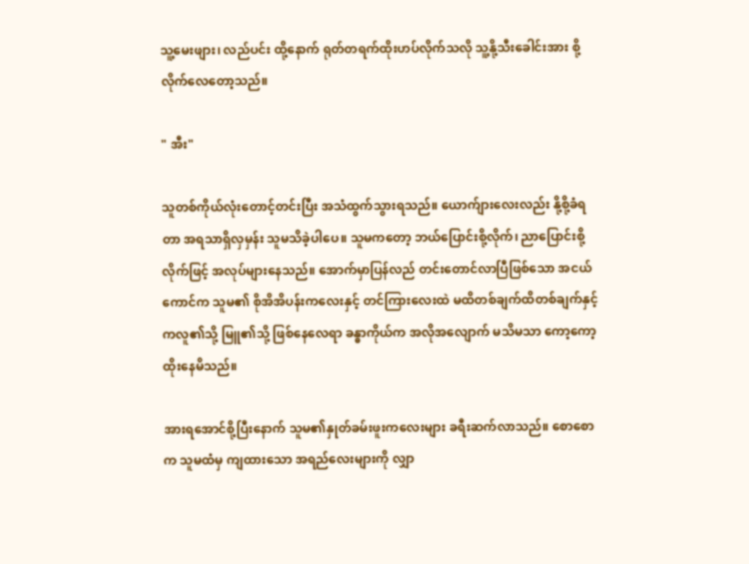သူ့မေးဖျား၊ လည်ပင်း ထို့နောက် ရုတ်တရက်ထိုးဟပ်လိုက်သလို သူ့နို့သီးခေါင်းအား စို့လိုက်လေတော့သည်။

" အီး"

သူတစ်ကိုယ်လုံးတောင့်တင်းပြီး အသံထွက်သွားရသည်။ ယောက်ျားလေးလည်း နို့စို့ခံရတာ အရသာရှိလှမှန်း သူမသိခဲ့ပါပေ။ သူမကတော့ ဘယ်ပြောင်းစို့လိုက်၊ ညာပြောင်းစို့လိုက်ဖြင့် အလုပ်များနေသည်။ အောက်မှာပြန်လည် တင်းတောင်လာပြီဖြစ်သော အငယ်ကောင်က သူမ၏ စိုအိအိပန်းကလေးနှင့် တင်ကြားလေးထဲ မထိတစ်ချက်ထိတစ်ချက်နှင့် ကလူ၏သို့ မြူ၏သို့ ဖြစ်နေလေရာ ခန္ဓာကိုယ်က အလိုအလျောက် မသိမသာ ကော့ကော့ထိုးနေမိသည်။

အားရအောင်စို့ပြီးနောက် သူမ၏နှုတ်ခမ်းဖူးကလေးများ ခရီးဆက်လာသည်။ စောစောက သူမထံမှ ကျထားသော အရည်လေးများကို လျှာ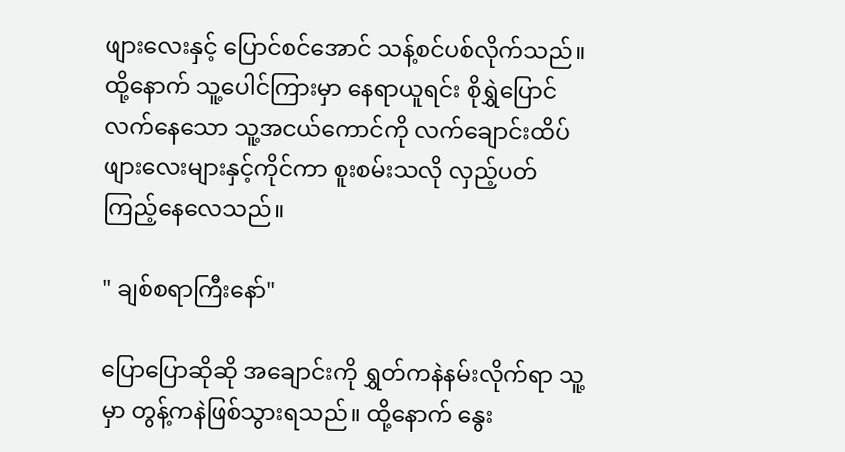ဖျားလေးနှင့် ပြောင်စင်အောင် သန့်စင်ပစ်လိုက်သည်။ထို့နောက် သူ့ပေါင်ကြားမှာ နေရာယူရင်း စိုရွှဲပြောင်လက်နေသော သူ့အငယ်ကောင်ကို လက်ချောင်းထိပ်ဖျားလေးများနှင့်ကိုင်ကာ စူးစမ်းသလို လှည့်ပတ်ကြည့်နေလေသည်။

" ချစ်စရာကြီးနော်"

ပြောပြောဆိုဆို အချောင်းကို ရွှတ်ကနဲနမ်းလိုက်ရာ သူ့မှာ တွန့်ကနဲဖြစ်သွားရသည်။ ထို့နောက် နွေး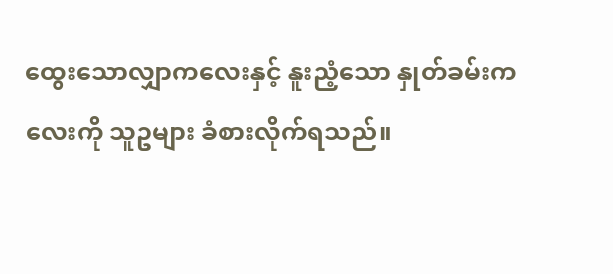ထွေးသောလျှာကလေးနှင့် နူးညံ့သော နှုတ်ခမ်းကလေးကို သူဥများ ခံစားလိုက်ရသည်။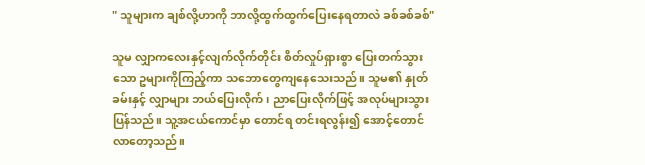" သူများက ချစ်လို့ဟာကို ဘာလို့ထွက်ထွက်ပြေးနေရတာလဲ ခစ်ခစ်ခစ်"

သူမ လျှာကလေးနှင့်လျက်လိုက်တိုင်း စိတ်လှုပ်ရှားစွာ ပြေးတက်သွားသော ဥများကိုကြည့်ကာ သဘောတွေကျနေသေးသည်။ သူမ၏ နှုတ်ခမ်းနှင့် လျှာများ ဘယ်ပြေးလိုက်၊ ညာပြေးလိုက်ဖြင့် အလုပ်များသွားပြန်သည်။ သူ့အငယ်ကောင်မှာ တောင်ရ တင်းရလွန်း၍ အောင့်တောင်လာတော့သည်။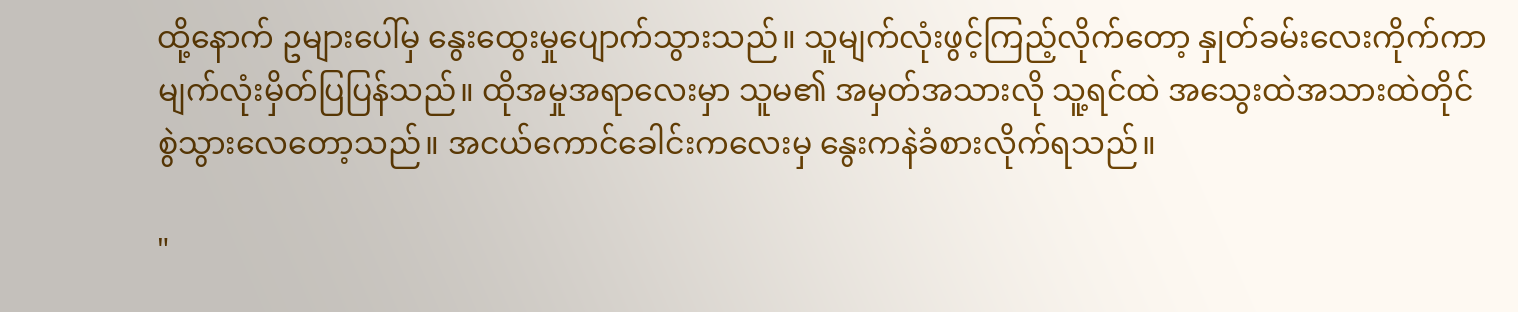ထို့နောက် ဥများပေါ်မှ နွေးထွေးမှုပျောက်သွားသည်။ သူမျက်လုံးဖွင့်ကြည့်လိုက်တော့ နှုတ်ခမ်းလေးကိုက်ကာ မျက်လုံးမှိတ်ပြပြန်သည်။ ထိုအမှုအရာလေးမှာ သူမ၏ အမှတ်အသားလို သူ့ရင်ထဲ အသွေးထဲအသားထဲတိုင် စွဲသွားလေတော့သည်။ အငယ်ကောင်ခေါင်းကလေးမှ နွေးကနဲခံစားလိုက်ရသည်။

"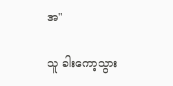အ"

သူ ခါးကော့သွား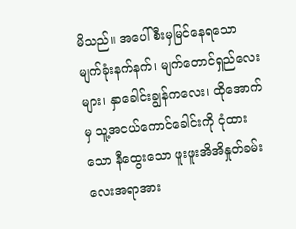မိသည်။ အပေါ်စီးမှမြင်နေရသော မျက်ခုံးနက်နက်၊ မျက်တောင်ရှည်လေးများ၊ နှာခေါင်းချွန်ကလေး၊ ထိုအောက်မှ သူ့အငယ်ကောင်ခေါင်းကို ငုံထားသော နီထွေးသော ဖူးဖူးအိအိနှုတ်ခမ်းလေးအရာအား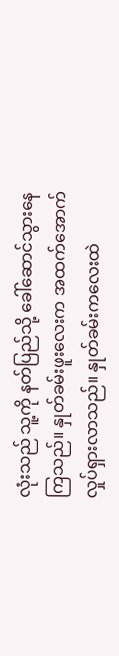လုံးသည် သူ့ကို နတ်ပြည်သို့ ခေါ်ဆောင်သွားနေကြသည်။ နှုတ်ခမ်းဖူးလေးက အထက်အောက် လှုပ်ရှားလာသည်။ နှုတ်ခမ်းကလေးထဲ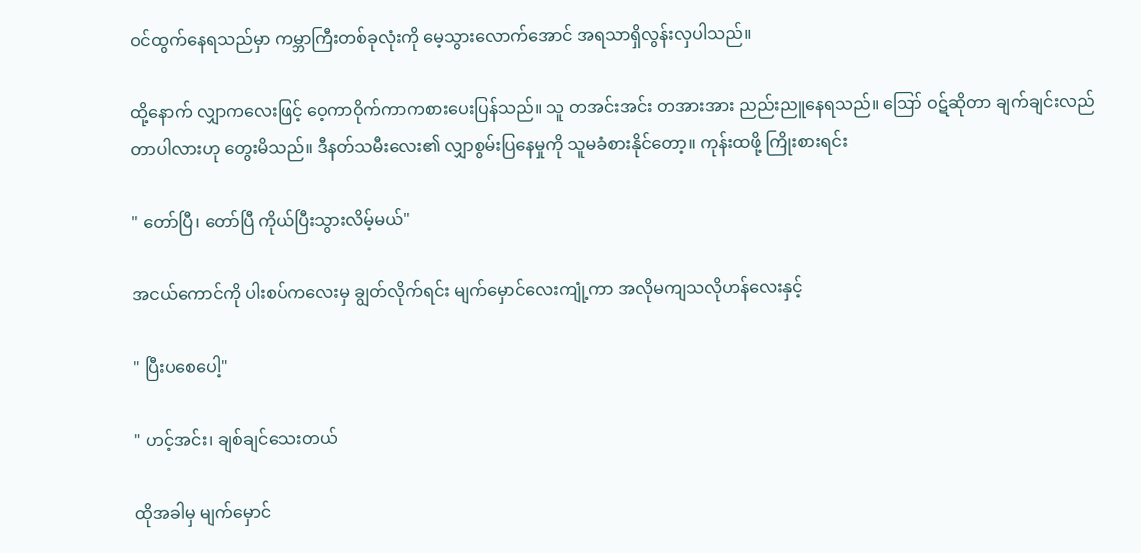ဝင်ထွက်နေရသည်မှာ ကမ္ဘာကြီးတစ်ခုလုံးကို မေ့သွားလောက်အောင် အရသာရှိလွန်းလှပါသည်။

ထို့နောက် လျှာကလေးဖြင့် ဝေ့ကာဝိုက်ကာကစားပေးပြန်သည်။ သူ တအင်းအင်း တအားအား ညည်းညူနေရသည်။ ဪ ဝဋ်ဆိုတာ ချက်ချင်းလည်တာပါလားဟု တွေးမိသည်။ ဒီနတ်သမီးလေး၏ လျှာစွမ်းပြနေမှုကို သူမခံစားနိုင်တော့။ ကုန်းထဖို့ ကြိုးစားရင်း

" တော်ပြီ၊ တော်ပြီ ကိုယ်ပြီးသွားလိမ့်မယ်"

အငယ်ကောင်ကို ပါးစပ်ကလေးမှ ချွတ်လိုက်ရင်း မျက်မှောင်လေးကျုံ့ကာ အလိုမကျသလိုဟန်လေးနှင့်

" ပြီးပစေပေါ့"

" ဟင့်အင်း၊ ချစ်ချင်သေးတယ်

ထိုအခါမှ မျက်မှောင်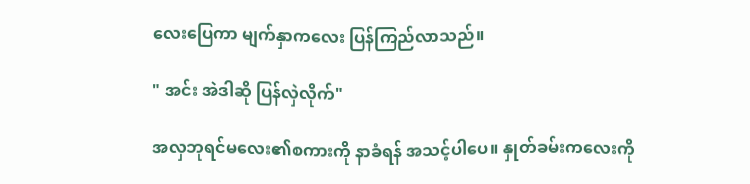လေးပြေကာ မျက်နှာကလေး ပြန်ကြည်လာသည်။

" အင်း အဲဒါဆို ပြန်လှဲလိုက်"

အလှဘုရင်မလေး၏စကားကို နာခံရန် အသင့်ပါပေ။ နှုတ်ခမ်းကလေးကို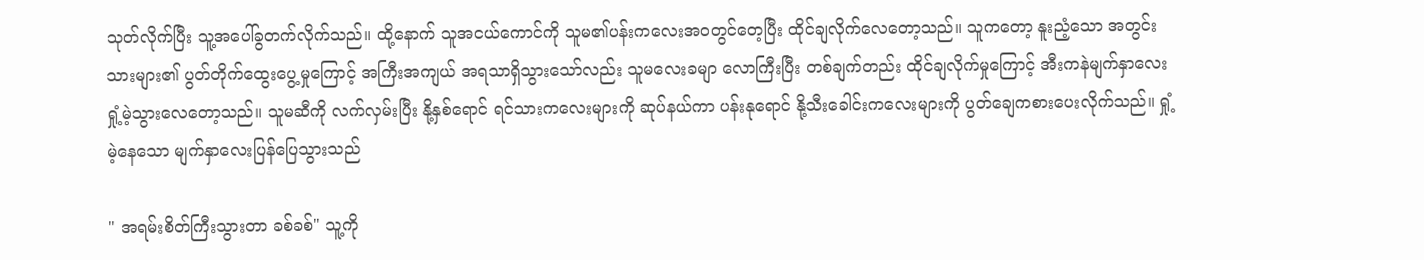သုတ်လိုက်ပြီး သူ့အပေါ်ခွတက်လိုက်သည်။ ထို့နောက် သူအငယ်ကောင်ကို သူမ၏ပန်းကလေးအဝတွင်တေ့ပြီး ထိုင်ချလိုက်လေတော့သည်။ သူကတော့ နူးညံ့သော အတွင်းသားများ၏ ပွတ်တိုက်ထွေးပွေ့မှုကြောင့် အကြီးအကျယ် အရသာရှိသွားသော်လည်း သူမလေးခမျာ လောကြီးပြီး တစ်ချက်တည်း ထိုင်ချလိုက်မှုကြောင့် အီးကနဲမျက်နှာလေးရှုံ့မဲ့သွားလေတော့သည်။ သူမဆီကို လက်လှမ်းပြီး နို့နှစ်ရောင် ရင်သားကလေးများကို ဆုပ်နယ်ကာ ပန်းနုရောင် နို့သီးခေါင်းကလေးများကို ပွတ်ချေကစားပေးလိုက်သည်။ ရှုံ့မဲ့နေသော မျက်နှာလေးပြန်ပြေသွားသည်

" အရမ်းစိတ်ကြီးသွားတာ ခစ်ခစ်" သူ့ကို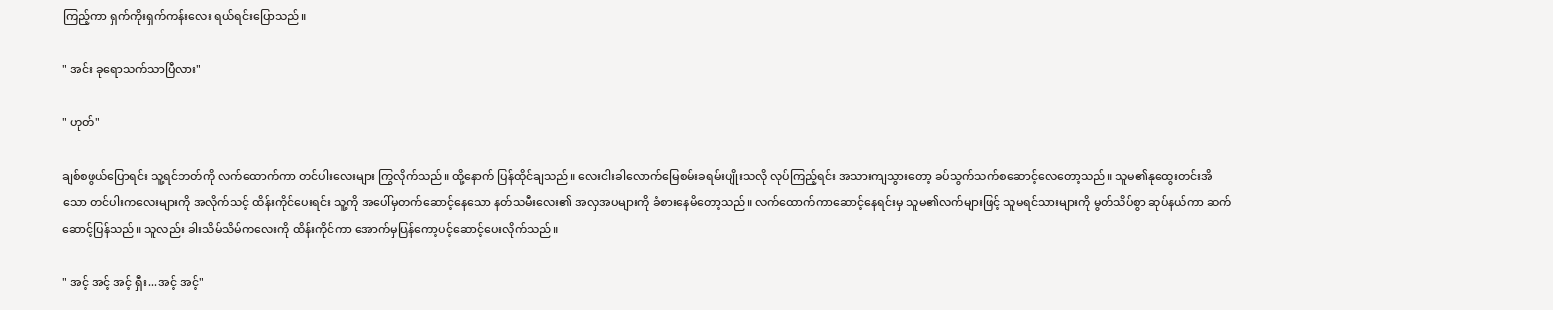ကြည့်ကာ ရှက်ကိုးရှက်ကန်းလေး ရယ်ရင်းပြောသည်။

" အင်း ခုရောသက်သာပြီလား"

" ဟုတ်"

ချစ်စဖွယ်ပြောရင်း သူ့ရင်ဘတ်ကို လက်ထောက်ကာ တင်ပါးလေးများ ကြွလိုက်သည်။ ထို့နောက် ပြန်ထိုင်ချသည်။ လေးငါးခါလောက်မြေစမ်းခရမ်းပျိုးသလို လုပ်ကြည့်ရင်း အသားကျသွားတော့ ခပ်သွက်သက်စဆောင့်လေတော့သည်။ သူမ၏နုထွေးတင်းအိသော တင်ပါးကလေးများကို အလိုက်သင့် ထိန်းကိုင်ပေးရင်း သူ့ကို အပေါ်မှတက်ဆောင့်နေသော နတ်သမီးလေး၏ အလှအပများကို ခံစားနေမိတော့သည်။ လက်ထောက်ကာဆောင့်နေရင်းမှ သူမ၏လက်များဖြင့် သူမရင်သားများကို မွတ်သိပ်စွာ ဆုပ်နယ်ကာ ဆက်ဆောင့်ပြန်သည်။ သူလည်း ခါးသိမ်သိမ်ကလေးကို ထိန်းကိုင်ကာ အောက်မှပြန်ကော့ပင့်ဆောင့်ပေးလိုက်သည်။

" အင့် အင့် အင့် ရှီး...အင့် အင့်"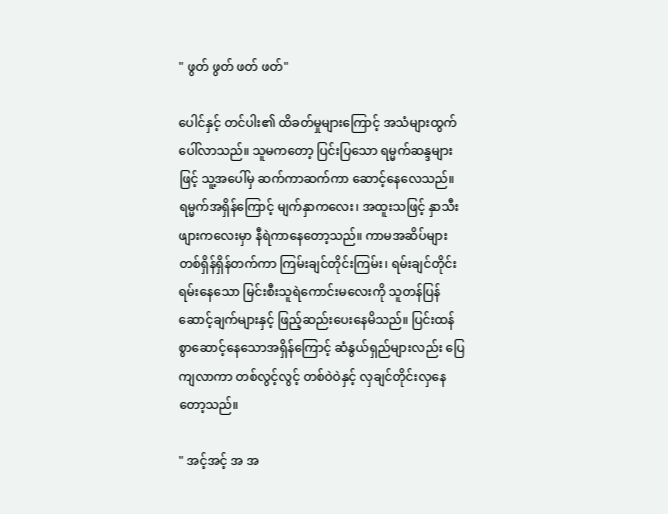" ဖွတ် ဖွတ် ဖတ် ဖတ်"

ပေါင်နှင့် တင်ပါး၏ ထိခတ်မှုများကြောင့် အသံများထွက်ပေါ်လာသည်။ သူမကတော့ ပြင်းပြသော ရမ္မက်ဆန္ဒများဖြင့် သူ့အပေါ်မှ ဆက်ကာဆက်ကာ ဆောင့်နေလေသည်။ ရမ္မက်အရှိန်ကြောင့် မျက်နှာကလေး၊ အထူးသဖြင့် နှာသီးဖျားကလေးမှာ နီရဲကာနေတော့သည်။ ကာမအဆိပ်များ တစ်ရှိန်ရှိန်တက်ကာ ကြမ်းချင်တိုင်းကြမ်း၊ ရမ်းချင်တိုင်းရမ်းနေသော မြင်းစီးသူရဲကောင်းမလေးကို သူတန်ပြန်ဆောင့်ချက်များနှင့် ဖြည့်ဆည်းပေးနေမိသည်။ ပြင်းထန်စွာဆောင့်နေသောအရှိန်ကြောင့် ဆံနွယ်ရှည်များလည်း ပြေကျလာကာ တစ်လွင့်လွင့် တစ်ဝဲဝဲနှင့် လှချင်တိုင်းလှနေတော့သည်။

" အင့်အင့် အ အ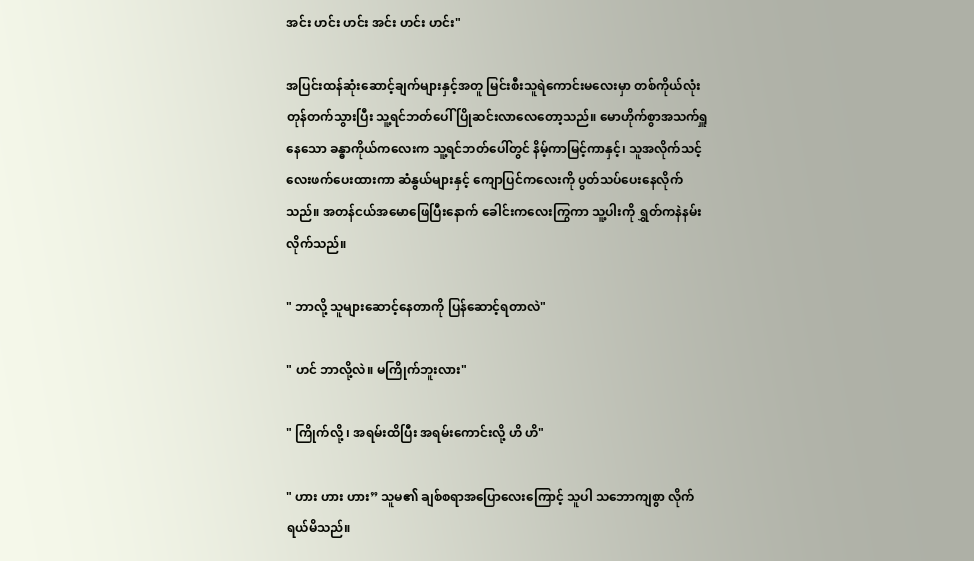အင်း ဟင်း ဟင်း အင်း ဟင်း ဟင်း"

အပြင်းထန်ဆုံးဆောင့်ချက်များနှင့်အတူ မြင်းစီးသူရဲကောင်းမလေးမှာ တစ်ကိုယ်လုံးတုန်တက်သွားပြီး သူ့ရင်ဘတ်ပေါ် ပြိုဆင်းလာလေတော့သည်။ မောဟိုက်စွာအသက်ရှူနေသော ခန္ဓာကိုယ်ကလေးက သူ့ရင်ဘတ်ပေါ်တွင် နိမ့်ကာမြင့်ကာနှင့်၊ သူအလိုက်သင့်လေးဖက်ပေးထားကာ ဆံနွယ်များနှင့် ကျောပြင်ကလေးကို ပွတ်သပ်ပေးနေလိုက်သည်။ အတန်ငယ်အမောဖြေပြီးနောက် ခေါင်းကလေးကြွကာ သူ့ပါးကို ရွှတ်ကနဲနမ်းလိုက်သည်။

" ဘာလို့ သူများဆောင့်နေတာကို ပြန်ဆောင့်ရတာလဲ"

" ဟင် ဘာလို့လဲ။ မကြိုက်ဘူးလား"

" ကြိုက်လို့ ၊ အရမ်းထိပြီး အရမ်းကောင်းလို့ ဟိ ဟိ"

" ဟား ဟား ဟား” သူမ၏ ချစ်စရာအပြောလေးကြောင့် သူပါ သဘောကျစွာ လိုက်ရယ်မိသည်။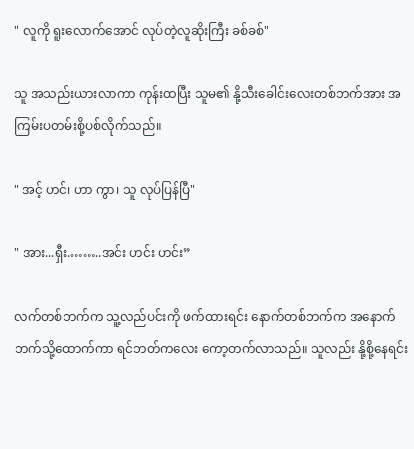" လူကို ရူးလောက်အောင် လုပ်တဲ့လူဆိုးကြီး ခစ်ခစ်"

သူ အသည်းယားလာကာ ကုန်းထပြီး သူမ၏ နို့သီးခေါင်းလေးတစ်ဘက်အား အကြမ်းပတမ်းစို့ပစ်လိုက်သည်။

" အင့် ဟင်၊ ဟာ ကွာ၊ သူ လုပ်ပြန်ပြီ"

" အား...ရှီး.……..အင်း ဟင်း ဟင်း”

လက်တစ်ဘက်က သူ့လည်ပင်းကို ဖက်ထားရင်း နောက်တစ်ဘက်က အနောက်ဘက်သို့ထောက်ကာ ရင်ဘတ်ကလေး ကော့တက်လာသည်။ သူလည်း နို့စို့နေရင်း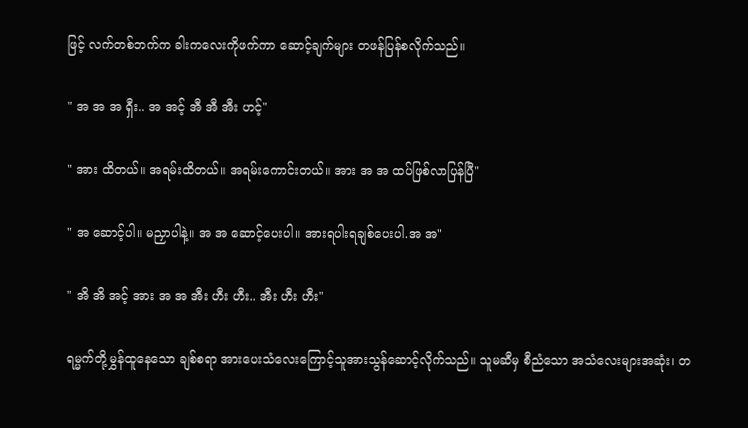ဖြင့် လက်တစ်ဘက်က ခါးကလေးကိုဖက်ကာ ဆောင့်ချက်များ တဖန်ပြန်စလိုက်သည်။

" အ အ အ ရှီး.. အ အင့် အီ အီ အီး ဟင့်"

" အား ထိတယ်။ အရမ်းထိတယ်။ အရမ်းကောင်းတယ်။ အား အ အ ထပ်ဖြစ်လာပြန်ပြီ"

" အ ဆောင့်ပါ။ မညှာပါနဲ့။ အ အ ဆောင့်ပေးပါ။ အားရပါးရချစ်ပေးပါ.အ အ"

" အိ အိ အင့် အား အ အ အီး ဟီး ဟီး.. အီး ဟီး ဟီး"

ရမ္မက်တို့မွှန်ထူနေသော ချစ်စရာ အားပေးသံလေးကြောင့်သူအားသွန်ဆောင့်လိုက်သည်။ သူမဆီမှ စီညံသော အသံလေးများအဆုံး၊ တ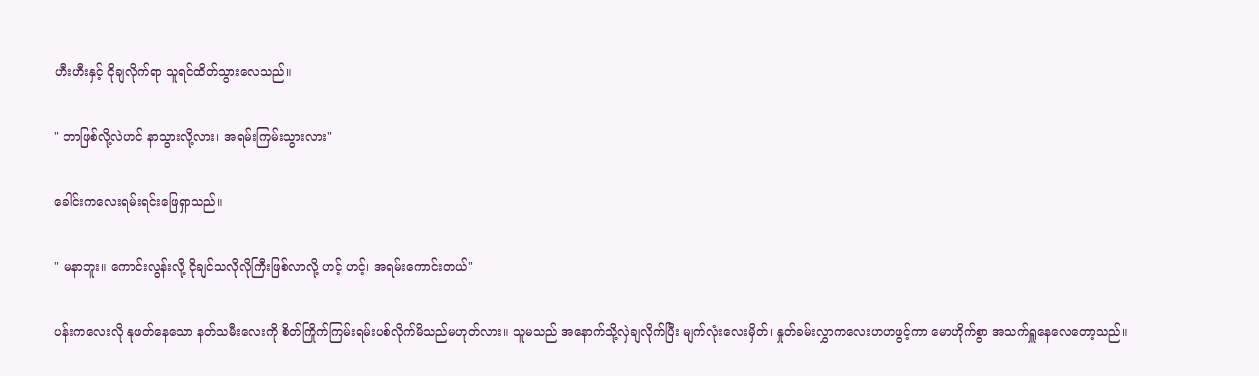ဟီးဟီးနှင့် ငိုချလိုက်ရာ သူရင်ထိတ်သွားလေသည်။

" ဘာဖြစ်လို့လဲဟင် နာသွားလို့လား၊ အရမ်းကြမ်းသွားလား"

ခေါင်းကလေးရမ်းရင်းဖြေရှာသည်။

" မနာဘူး။ ကောင်းလွန်းလို့ ငိုချင်သလိုလိုကြီးဖြစ်လာလို့ ဟင့် ဟင့်၊ အရမ်းကောင်းတယ်"

ပန်းကလေးလို နုဖတ်နေသော နတ်သမီးလေးကို စိတ်ကြိုက်ကြမ်းရမ်းပစ်လိုက်မိသည်မဟုတ်လား။ သူမသည် အနောက်သို့လှဲချလိုက်ပြီး မျက်လုံးလေးမှိတ်၊ နှုတ်ခမ်းလွှာကလေးဟဟဖွင့်ကာ မောဟိုက်စွာ အသက်ရှူနေလေတော့သည်။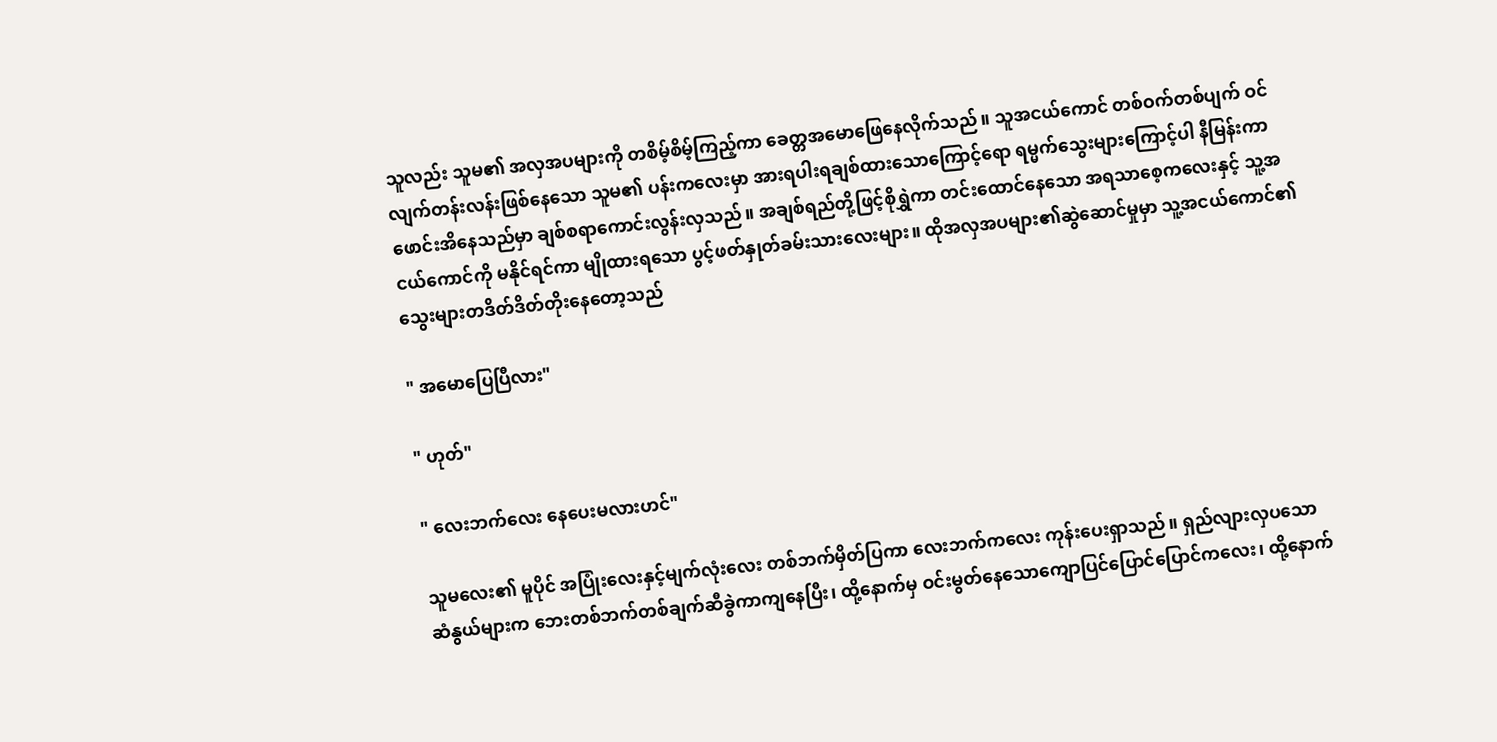သူလည်း သူမ၏ အလှအပများကို တစိမ့်စိမ့်ကြည့်ကာ ခေတ္တအမောဖြေနေလိုက်သည်။ သူအငယ်ကောင် တစ်ဝက်တစ်ပျက် ဝင်လျက်တန်းလန်းဖြစ်နေသော သူမ၏ ပန်းကလေးမှာ အားရပါးရချစ်ထားသောကြောင့်ရော ရမ္မက်သွေးများကြောင့်ပါ နီမြန်းကာဖောင်းအိနေသည်မှာ ချစ်စရာကောင်းလွန်းလှသည်။ အချစ်ရည်တို့ဖြင့်စိုရွှဲကာ တင်းထောင်နေသော အရသာစေ့ကလေးနှင့် သူ့အငယ်ကောင်ကို မနိုင်ရင်ကာ မျိုထားရသော ပွင့်ဖတ်နှုတ်ခမ်းသားလေးများ။ ထိုအလှအပများ၏ဆွဲဆောင်မှုမှာ သူ့အငယ်ကောင်၏သွေးများတဒိတ်ဒိတ်တိုးနေတော့သည်

" အမောပြေပြီလား"

" ဟုတ်"

" လေးဘက်လေး နေပေးမလားဟင်"

သူမလေး၏ မူပိုင် အပြုံးလေးနှင့်မျက်လုံးလေး တစ်ဘက်မှိတ်ပြကာ လေးဘက်ကလေး ကုန်းပေးရှာသည်။ ရှည်လျားလှပသောဆံနွယ်များက ဘေးတစ်ဘက်တစ်ချက်ဆီခွဲကာကျနေပြီး၊ ထို့နောက်မှ ဝင်းမွတ်နေသောကျောပြင်ပြောင်ပြောင်ကလေး၊ ထို့နောက်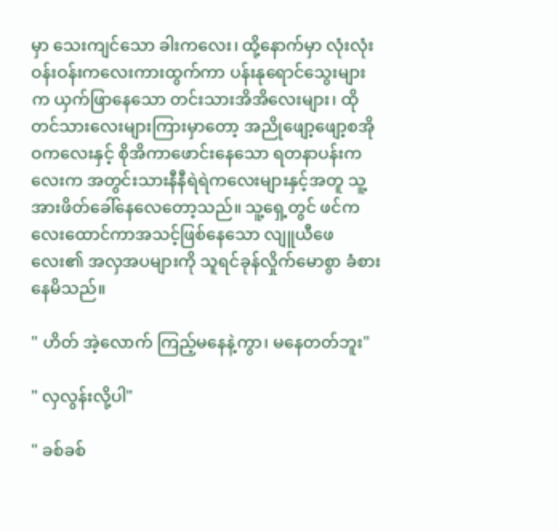မှာ သေးကျင်သော ခါးကလေး၊ ထို့နောက်မှာ လုံးလုံးဝန်းဝန်းကလေးကားထွက်ကာ ပန်းနုရောင်သွေးများ က ယှက်ဖြာနေသော တင်းသားအိအိလေးများ၊ ထိုတင်သားလေးများကြားမှာတော့ အညိုဖျော့ဖျော့စအိုဝကလေးနှင့် စိုအိကာဖောင်းနေသော ရတနာပန်းကလေးက အတွင်းသားနီနီရဲရဲကလေးများနှင့်အတူ သူ့အားဖိတ်ခေါ်နေလေတော့သည်။ သူ့ရှေ့တွင် ဖင်ကလေးထောင်ကာအသင့်ဖြစ်နေသော လျူယီဖေလေး၏ အလှအပများကို သူရင်ခုန်လှိုက်မောစွာ ခံစားနေမိသည်။

" ဟိတ် အဲ့လောက် ကြည့်မနေနဲ့ကွာ၊ မနေတတ်ဘူး"

" လှလွန်းလို့ပါ"

" ခစ်ခစ်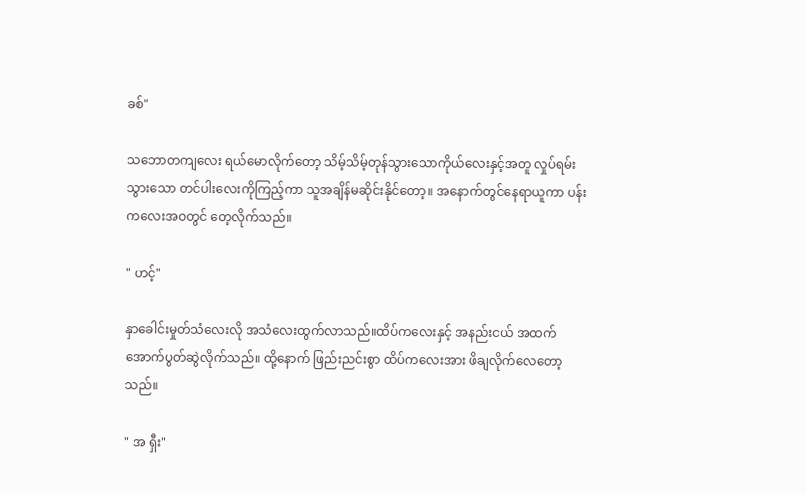ခစ်"

သဘောတကျလေး ရယ်မောလိုက်တော့ သိမ့်သိမ့်တုန်သွားသောကိုယ်လေးနှင့်အတူ လှုပ်ရမ်းသွားသော တင်ပါးလေးကိုကြည့်ကာ သူအချိန်မဆိုင်းနိုင်တော့။ အနောက်တွင်နေရာယူကာ ပန်းကလေးအဝတွင် တေ့လိုက်သည်။

" ဟင့်"

နှာခေါင်းမှုတ်သံလေးလို အသံလေးထွက်လာသည်။ထိပ်ကလေးနှင့် အနည်းငယ် အထက်အောက်ပွတ်ဆွဲလိုက်သည်။ ထို့နောက် ဖြည်းညင်းစွာ ထိပ်ကလေးအား ဖိချလိုက်လေတော့သည်။

" အ ရှီး"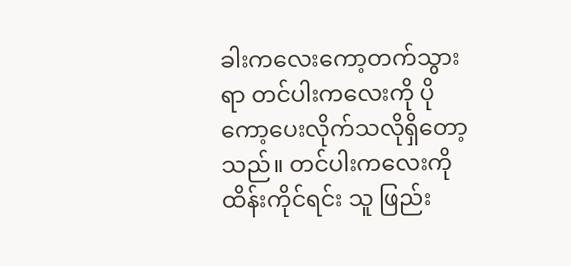ခါးကလေးကော့တက်သွားရာ တင်ပါးကလေးကို ပိုကော့ပေးလိုက်သလိုရှိတော့သည်။ တင်ပါးကလေးကိုထိန်းကိုင်ရင်း သူ ဖြည်း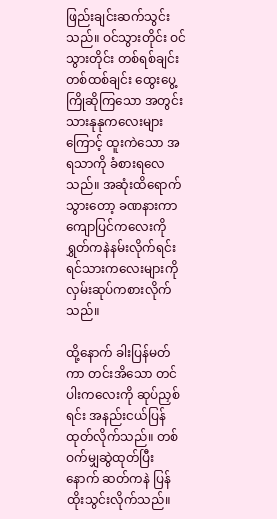ဖြည်းချင်းဆက်သွင်းသည်။ ဝင်သွားတိုင်း ဝင်သွားတိုင်း တစ်ရစ်ချင်း တစ်ထစ်ချင်း ထွေးပွေ့ကြိုဆိုကြသော အတွင်းသားနုနုကလေးများကြောင့် ထူးကဲသော အရသာကို ခံစားရလေသည်။ အဆုံးထိရောက်သွားတော့ ခဏနားကာ ကျောပြင်ကလေးကို ရွှတ်ကနဲနမ်းလိုက်ရင်း ရင်သားကလေးများကို လှမ်းဆုပ်ကစားလိုက်သည်။

ထို့နောက် ခါးပြန်မတ်ကာ တင်းအိသော တင်ပါးကလေးကို ဆုပ်ညှစ်ရင်း အနည်းငယ်ပြန်ထုတ်လိုက်သည်။ တစ်ဝက်မျှဆွဲထုတ်ပြီးနောက် ဆတ်ကနဲ ပြန်ထိုးသွင်းလိုက်သည်။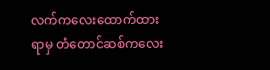လက်ကလေးထောက်ထားရာမှ တံတောင်ဆစ်ကလေး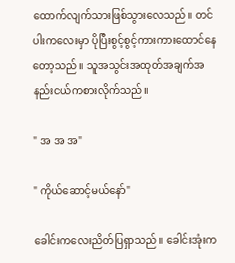ထောက်လျက်သားဖြစ်သွားလေသည်။ တင်ပါးကလေးမှာ ပိုပြီးစွင့်စွင့်ကားကားထောင်နေတော့သည်။ သူအသွင်းအထုတ်အချက်အနည်းငယ်ကစားလိုက်သည်။

" အ အ အ"

" ကိုယ်ဆောင့်မယ်နော်"

ခေါင်းကလေးညိတ်ပြရှာသည်။ ခေါင်းအုံးက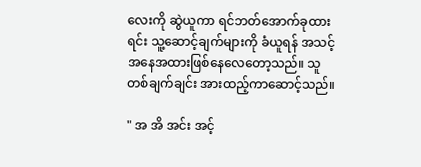လေးကို ဆွဲယူကာ ရင်ဘတ်အောက်ခုထားရင်း သူ့ဆောင့်ချက်များကို ခံယူရန် အသင့်အနေအထားဖြစ်နေလေတော့သည်။ သူ တစ်ချက်ချင်း အားထည့်ကာဆောင့်သည်။

" အ အိ အင်း အင့်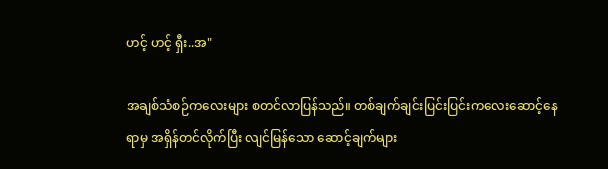ဟင့် ဟင့် ရှီး..အ"

အချစ်သံစဉ်ကလေးများ စတင်လာပြန်သည်။ တစ်ချက်ချင်းပြင်းပြင်းကလေးဆောင့်နေရာမှ အရှိန်တင်လိုက်ပြီး လျင်မြန်သော ဆောင့်ချက်များ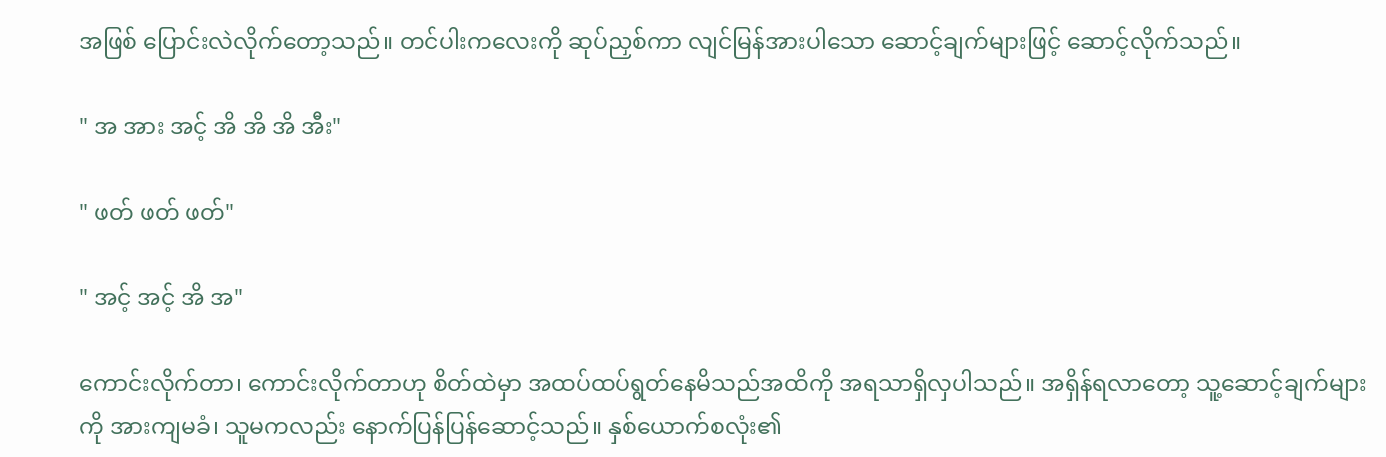အဖြစ် ပြောင်းလဲလိုက်တော့သည်။ တင်ပါးကလေးကို ဆုပ်ညှစ်ကာ လျင်မြန်အားပါသော ဆောင့်ချက်များဖြင့် ဆောင့်လိုက်သည်။

" အ အား အင့် အိ အိ အိ အီး"

" ဖတ် ဖတ် ဖတ်"

" အင့် အင့် အိ အ"

ကောင်းလိုက်တာ၊ ကောင်းလိုက်တာဟု စိတ်ထဲမှာ အထပ်ထပ်ရွတ်နေမိသည်အထိကို အရသာရှိလှပါသည်။ အရှိန်ရလာတော့ သူ့ဆောင့်ချက်များကို အားကျမခံ၊ သူမကလည်း နောက်ပြန်ပြန်ဆောင့်သည်။ နှစ်ယောက်စလုံး၏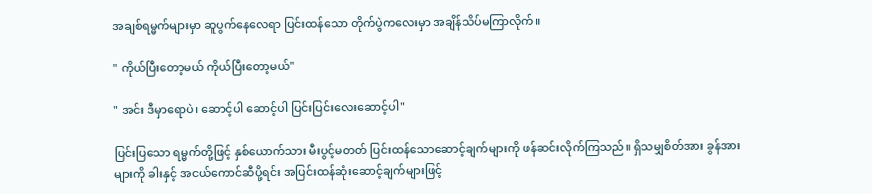အချစ်ရမ္မက်များမှာ ဆူပွက်နေလေရာ ပြင်းထန်သော တိုက်ပွဲကလေးမှာ အချိန်သိပ်မကြာလိုက်။

" ကိုယ်ပြီးတော့မယ် ကိုယ်ပြီးတော့မယ်"

" အင်း ဒီမှာရောပဲ၊ ဆောင့်ပါ ဆောင့်ပါ ပြင်းပြင်းလေးဆောင့်ပါ"

ပြင်းပြသော ရမ္မက်တို့ဖြင့် နှစ်ယောက်သား မီးပွင့်မတတ် ပြင်းထန်သောဆောင့်ချက်များကို ဖန်ဆင်းလိုက်ကြသည်။ ရှိသမျှစိတ်အား ခွန်အားများကို ခါးနှင့် အငယ်ကောင်ဆီပို့ရင်း အပြင်းထန်ဆုံးဆောင့်ချက်များဖြင့်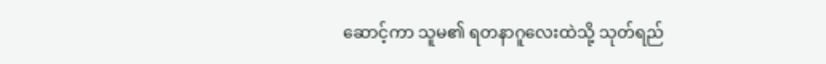ဆောင့်ကာ သူမ၏ ရတနာဂူလေးထဲသို့ သုတ်ရည်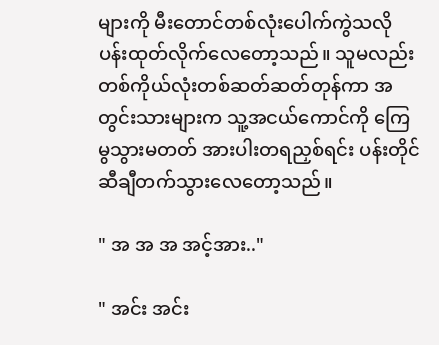များကို မီးတောင်တစ်လုံးပေါက်ကွဲသလို ပန်းထုတ်လိုက်လေတော့သည်။ သူမလည်း တစ်ကိုယ်လုံးတစ်ဆတ်ဆတ်တုန်ကာ အတွင်းသားများက သူ့အငယ်ကောင်ကို ကြေမွသွားမတတ် အားပါးတရညှစ်ရင်း ပန်းတိုင်ဆီချီတက်သွားလေတော့သည်။

" အ အ အ အင့်အား.."

" အင်း အင်း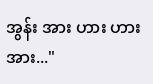အွန်း အား ဟား ဟား အား..."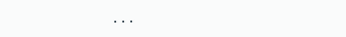...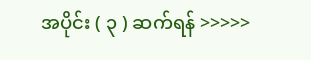အပိုင်း ( ၃ ) ဆက်ရန် >>>>>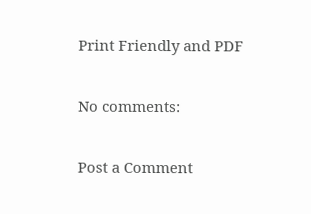Print Friendly and PDF

No comments:

Post a Comment